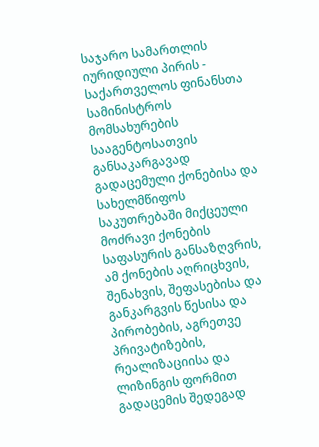საჯარო სამართლის იურიდიული პირის - საქართველოს ფინანსთა სამინისტროს მომსახურების სააგენტოსათვის განსაკარგავად გადაცემული ქონებისა და სახელმწიფოს საკუთრებაში მიქცეული მოძრავი ქონების საფასურის განსაზღვრის, ამ ქონების აღრიცხვის, შენახვის, შეფასებისა და განკარგვის წესისა და პირობების, აგრეთვე პრივატიზების, რეალიზაციისა და ლიზინგის ფორმით გადაცემის შედეგად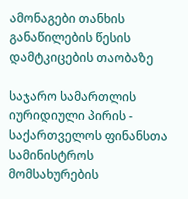ამონაგები თანხის განაწილების წესის დამტკიცების თაობაზე

საჯარო სამართლის იურიდიული პირის - საქართველოს ფინანსთა სამინისტროს მომსახურების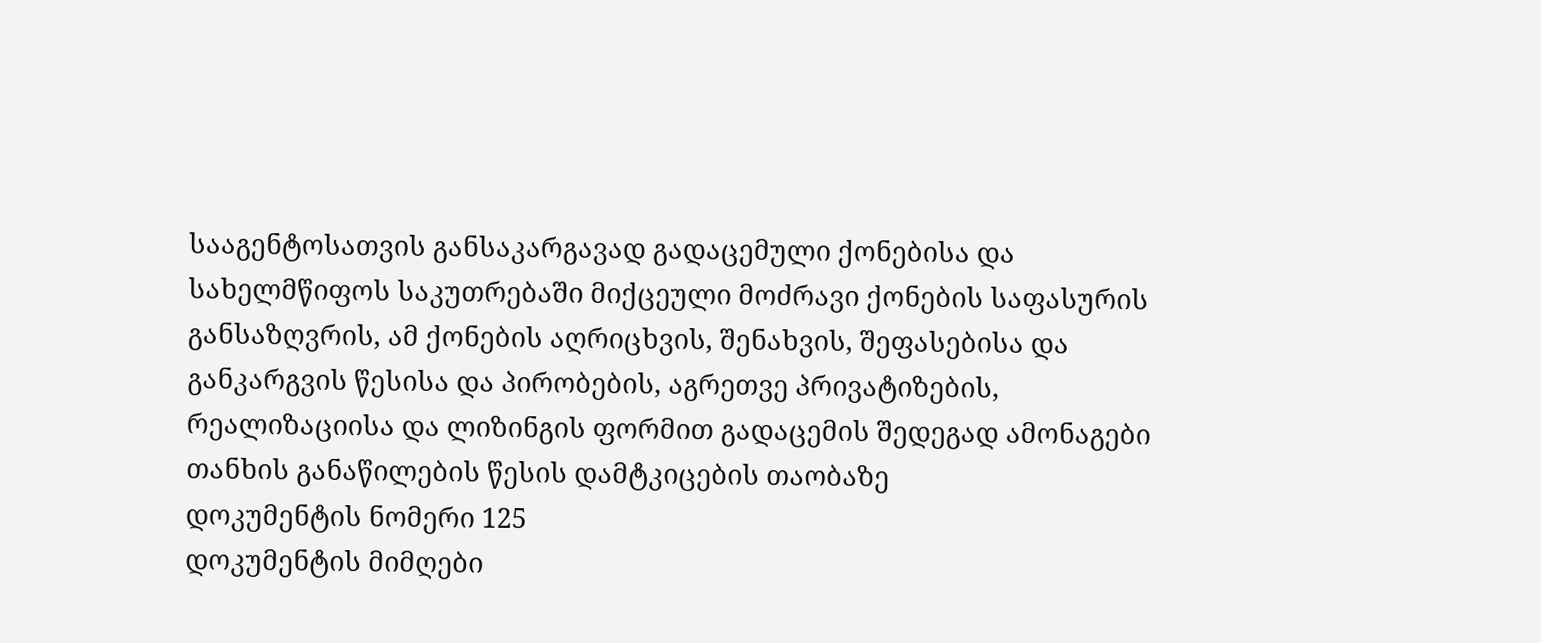სააგენტოსათვის განსაკარგავად გადაცემული ქონებისა და სახელმწიფოს საკუთრებაში მიქცეული მოძრავი ქონების საფასურის განსაზღვრის, ამ ქონების აღრიცხვის, შენახვის, შეფასებისა და განკარგვის წესისა და პირობების, აგრეთვე პრივატიზების, რეალიზაციისა და ლიზინგის ფორმით გადაცემის შედეგად ამონაგები თანხის განაწილების წესის დამტკიცების თაობაზე
დოკუმენტის ნომერი 125
დოკუმენტის მიმღები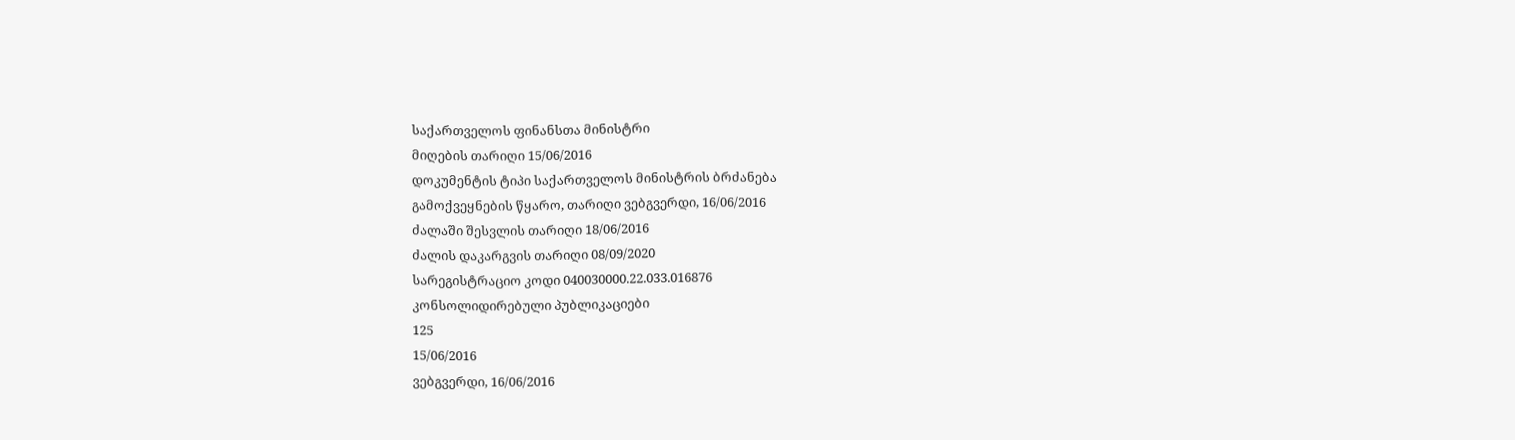საქართველოს ფინანსთა მინისტრი
მიღების თარიღი 15/06/2016
დოკუმენტის ტიპი საქართველოს მინისტრის ბრძანება
გამოქვეყნების წყარო, თარიღი ვებგვერდი, 16/06/2016
ძალაში შესვლის თარიღი 18/06/2016
ძალის დაკარგვის თარიღი 08/09/2020
სარეგისტრაციო კოდი 040030000.22.033.016876
კონსოლიდირებული პუბლიკაციები
125
15/06/2016
ვებგვერდი, 16/06/2016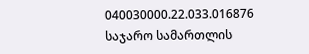040030000.22.033.016876
საჯარო სამართლის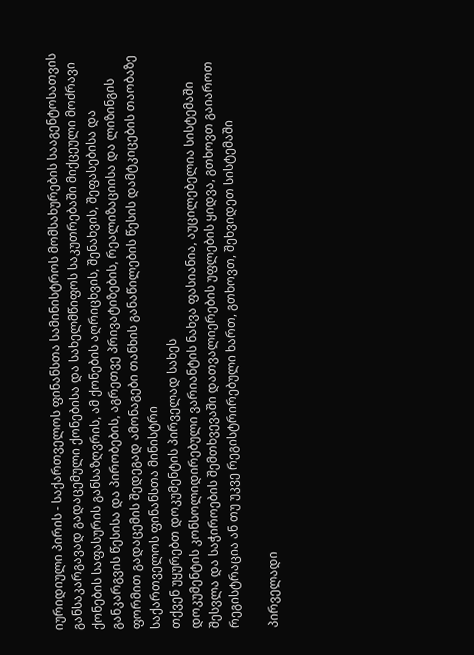იურიდიული პირის - საქართველოს ფინანსთა სამინისტროს მომსახურების სააგენტოსათვის განსაკარგავად გადაცემული ქონებისა და სახელმწიფოს საკუთრებაში მიქცეული მოძრავი ქონების საფასურის განსაზღვრის, ამ ქონების აღრიცხვის, შენახვის, შეფასებისა და განკარგვის წესისა და პირობების, აგრეთვე პრივატიზების, რეალიზაციისა და ლიზინგის ფორმით გადაცემის შედეგად ამონაგები თანხის განაწილების წესის დამტკიცების თაობაზე
საქართველოს ფინანსთა მინისტრი
თქვენ უყურებთ დოკუმენტის პირველად სახეს
დოკუმენტის კონსოლიდირებული ვარიანტის ნახვა ფასიანია, აუცილებელია სისტემაში შესვლა და საჭიროების შემთხვევაში დათვალიერების უფლების ყიდვა, გთხოვთ გაიაროთ რეგისტრაცია ან თუ უკვე რეგისტრირებული ხართ, გთხოვთ, შეხვიდეთ სისტემაში

პირველადი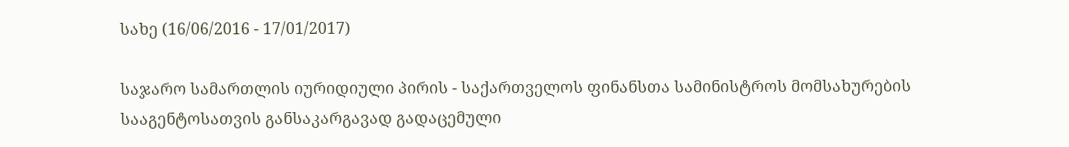სახე (16/06/2016 - 17/01/2017)

საჯარო სამართლის იურიდიული პირის - საქართველოს ფინანსთა სამინისტროს მომსახურების სააგენტოსათვის განსაკარგავად გადაცემული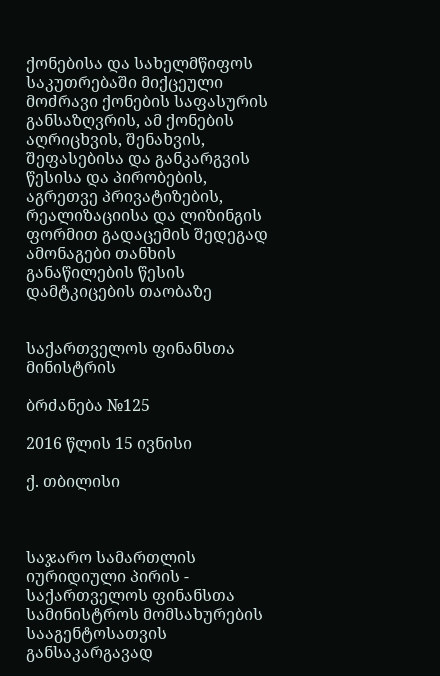ქონებისა და სახელმწიფოს საკუთრებაში მიქცეული მოძრავი ქონების საფასურის განსაზღვრის, ამ ქონების აღრიცხვის, შენახვის, შეფასებისა და განკარგვის წესისა და პირობების, აგრეთვე პრივატიზების, რეალიზაციისა და ლიზინგის ფორმით გადაცემის შედეგად ამონაგები თანხის განაწილების წესის დამტკიცების თაობაზე


საქართველოს ფინანსთა მინისტრის

ბრძანება №125

2016 წლის 15 ივნისი

ქ. თბილისი



საჯარო სამართლის იურიდიული პირის - საქართველოს ფინანსთა სამინისტროს მომსახურების სააგენტოსათვის განსაკარგავად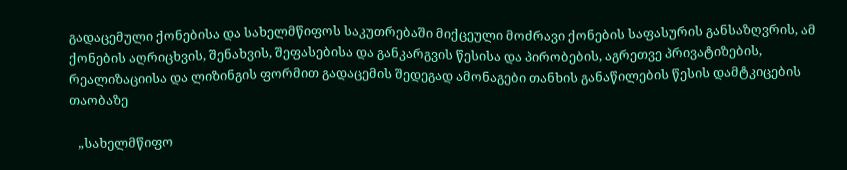გადაცემული ქონებისა და სახელმწიფოს საკუთრებაში მიქცეული მოძრავი ქონების საფასურის განსაზღვრის, ამ ქონების აღრიცხვის, შენახვის, შეფასებისა და განკარგვის წესისა და პირობების, აგრეთვე პრივატიზების, რეალიზაციისა და ლიზინგის ფორმით გადაცემის შედეგად ამონაგები თანხის განაწილების წესის დამტკიცების თაობაზე

   „სახელმწიფო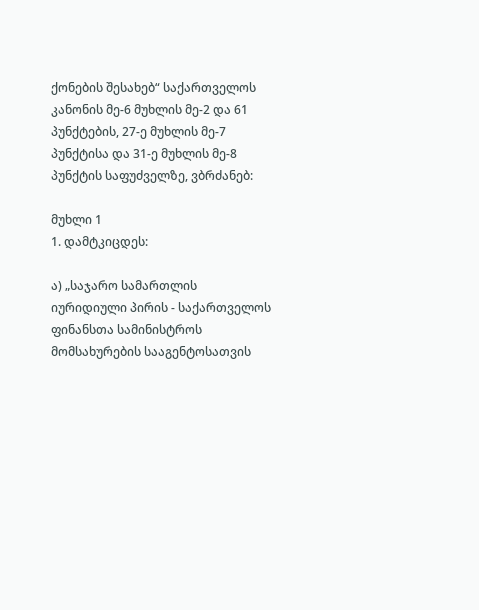ქონების შესახებ“ საქართველოს კანონის მე-6 მუხლის მე-2 და 61 პუნქტების, 27-ე მუხლის მე-7 პუნქტისა და 31-ე მუხლის მე-8 პუნქტის საფუძველზე, ვბრძანებ:

მუხლი 1
1. დამტკიცდეს:

ა) „საჯარო სამართლის იურიდიული პირის - საქართველოს ფინანსთა სამინისტროს მომსახურების სააგენტოსათვის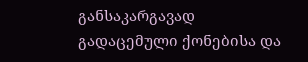განსაკარგავად გადაცემული ქონებისა და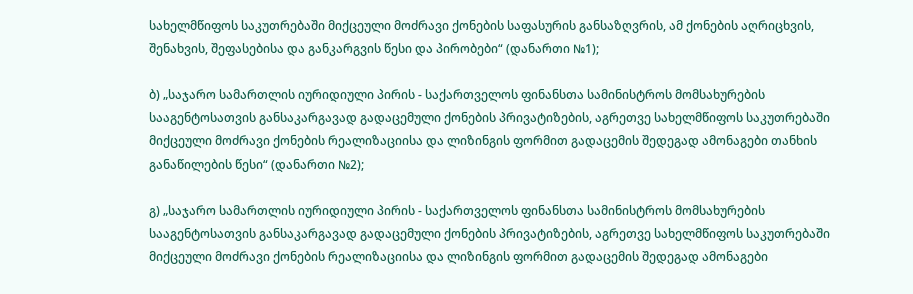სახელმწიფოს საკუთრებაში მიქცეული მოძრავი ქონების საფასურის განსაზღვრის, ამ ქონების აღრიცხვის, შენახვის, შეფასებისა და განკარგვის წესი და პირობები“ (დანართი №1);

ბ) „საჯარო სამართლის იურიდიული პირის - საქართველოს ფინანსთა სამინისტროს მომსახურების სააგენტოსათვის განსაკარგავად გადაცემული ქონების პრივატიზების, აგრეთვე სახელმწიფოს საკუთრებაში მიქცეული მოძრავი ქონების რეალიზაციისა და ლიზინგის ფორმით გადაცემის შედეგად ამონაგები თანხის  განაწილების წესი“ (დანართი №2);

გ) „საჯარო სამართლის იურიდიული პირის - საქართველოს ფინანსთა სამინისტროს მომსახურების სააგენტოსათვის განსაკარგავად გადაცემული ქონების პრივატიზების, აგრეთვე სახელმწიფოს საკუთრებაში მიქცეული მოძრავი ქონების რეალიზაციისა და ლიზინგის ფორმით გადაცემის შედეგად ამონაგები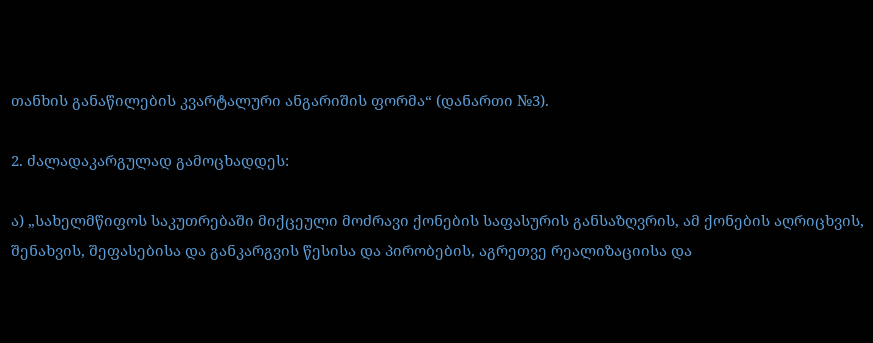თანხის განაწილების კვარტალური ანგარიშის ფორმა“ (დანართი №3).

2. ძალადაკარგულად გამოცხადდეს:

ა) „სახელმწიფოს საკუთრებაში მიქცეული მოძრავი ქონების საფასურის განსაზღვრის, ამ ქონების აღრიცხვის, შენახვის, შეფასებისა და განკარგვის წესისა და პირობების, აგრეთვე რეალიზაციისა და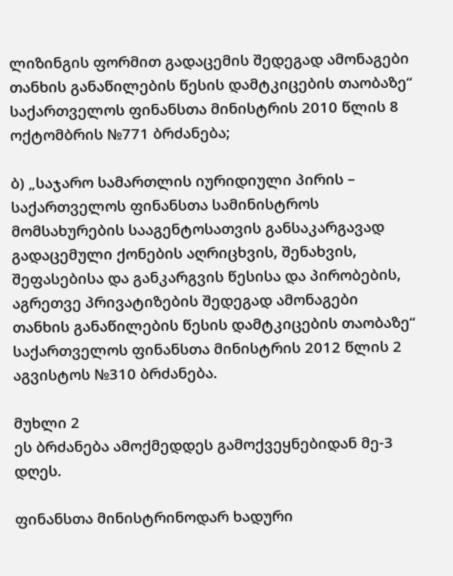ლიზინგის ფორმით გადაცემის შედეგად ამონაგები თანხის განაწილების წესის დამტკიცების თაობაზე“ საქართველოს ფინანსთა მინისტრის 2010 წლის 8 ოქტომბრის №771 ბრძანება;

ბ) „საჯარო სამართლის იურიდიული პირის – საქართველოს ფინანსთა სამინისტროს მომსახურების სააგენტოსათვის განსაკარგავად გადაცემული ქონების აღრიცხვის, შენახვის, შეფასებისა და განკარგვის წესისა და პირობების, აგრეთვე პრივატიზების შედეგად ამონაგები თანხის განაწილების წესის დამტკიცების თაობაზე“ საქართველოს ფინანსთა მინისტრის 2012 წლის 2 აგვისტოს №310 ბრძანება.

მუხლი 2
ეს ბრძანება ამოქმედდეს გამოქვეყნებიდან მე-3 დღეს.

ფინანსთა მინისტრინოდარ ხადური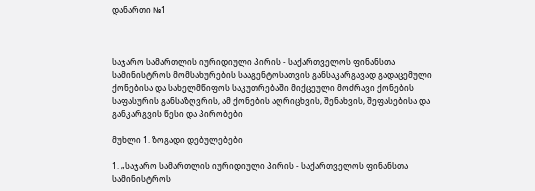დანართი №1



საჯარო სამართლის იურიდიული პირის - საქართველოს ფინანსთა სამინისტროს მომსახურების სააგენტოსათვის განსაკარგავად გადაცემული ქონებისა და სახელმწიფოს საკუთრებაში მიქცეული მოძრავი ქონების საფასურის განსაზღვრის, ამ ქონების აღრიცხვის, შენახვის, შეფასებისა და განკარგვის წესი და პირობები

მუხლი 1. ზოგადი დებულებები

1. „საჯარო სამართლის იურიდიული პირის - საქართველოს ფინანსთა სამინისტროს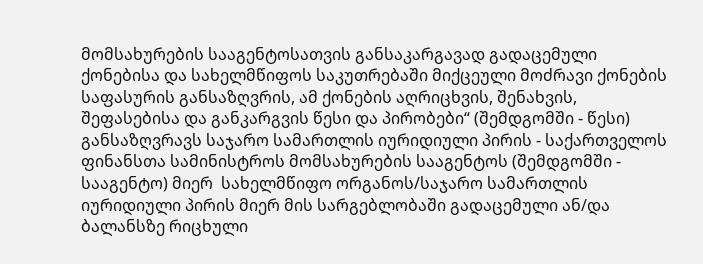მომსახურების სააგენტოსათვის განსაკარგავად გადაცემული ქონებისა და სახელმწიფოს საკუთრებაში მიქცეული მოძრავი ქონების საფასურის განსაზღვრის, ამ ქონების აღრიცხვის, შენახვის, შეფასებისა და განკარგვის წესი და პირობები“ (შემდგომში - წესი) განსაზღვრავს საჯარო სამართლის იურიდიული პირის - საქართველოს ფინანსთა სამინისტროს მომსახურების სააგენტოს (შემდგომში - სააგენტო) მიერ  სახელმწიფო ორგანოს/საჯარო სამართლის იურიდიული პირის მიერ მის სარგებლობაში გადაცემული ან/და ბალანსზე რიცხული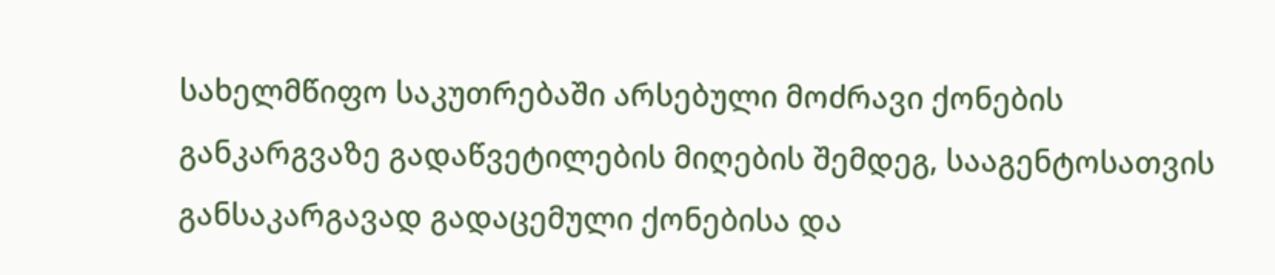სახელმწიფო საკუთრებაში არსებული მოძრავი ქონების განკარგვაზე გადაწვეტილების მიღების შემდეგ, სააგენტოსათვის განსაკარგავად გადაცემული ქონებისა და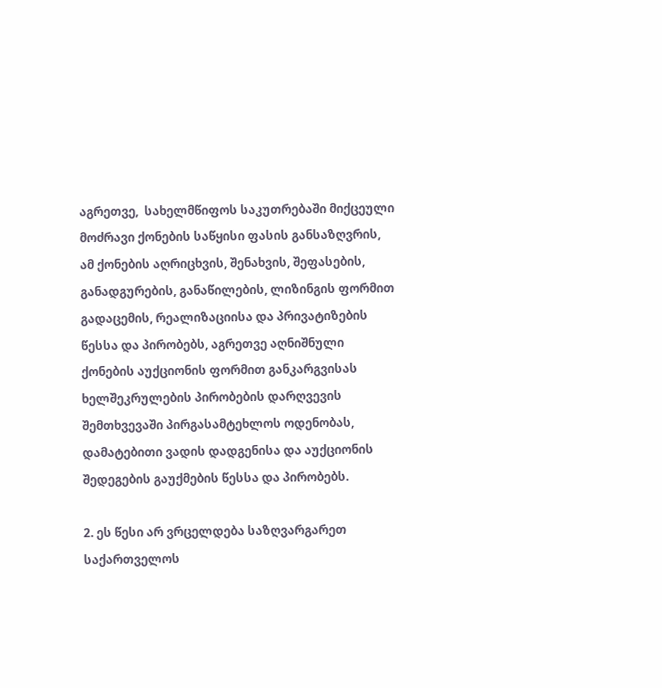აგრეთვე,  სახელმწიფოს საკუთრებაში მიქცეული მოძრავი ქონების საწყისი ფასის განსაზღვრის, ამ ქონების აღრიცხვის, შენახვის, შეფასების, განადგურების, განაწილების, ლიზინგის ფორმით გადაცემის, რეალიზაციისა და პრივატიზების  წესსა და პირობებს, აგრეთვე აღნიშნული ქონების აუქციონის ფორმით განკარგვისას ხელშეკრულების პირობების დარღვევის შემთხვევაში პირგასამტეხლოს ოდენობას, დამატებითი ვადის დადგენისა და აუქციონის შედეგების გაუქმების წესსა და პირობებს.

2. ეს წესი არ ვრცელდება საზღვარგარეთ საქართველოს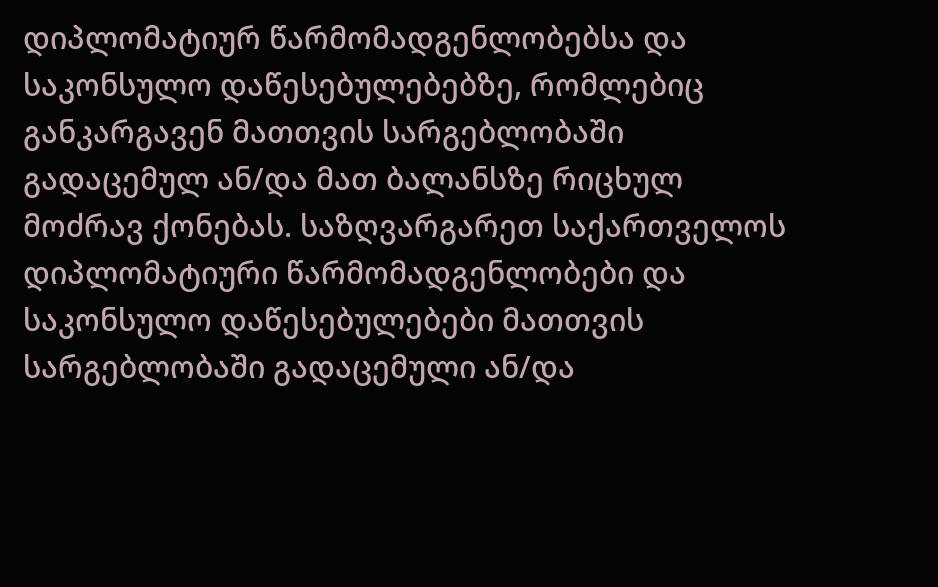დიპლომატიურ წარმომადგენლობებსა და საკონსულო დაწესებულებებზე, რომლებიც განკარგავენ მათთვის სარგებლობაში გადაცემულ ან/და მათ ბალანსზე რიცხულ მოძრავ ქონებას. საზღვარგარეთ საქართველოს დიპლომატიური წარმომადგენლობები და საკონსულო დაწესებულებები მათთვის სარგებლობაში გადაცემული ან/და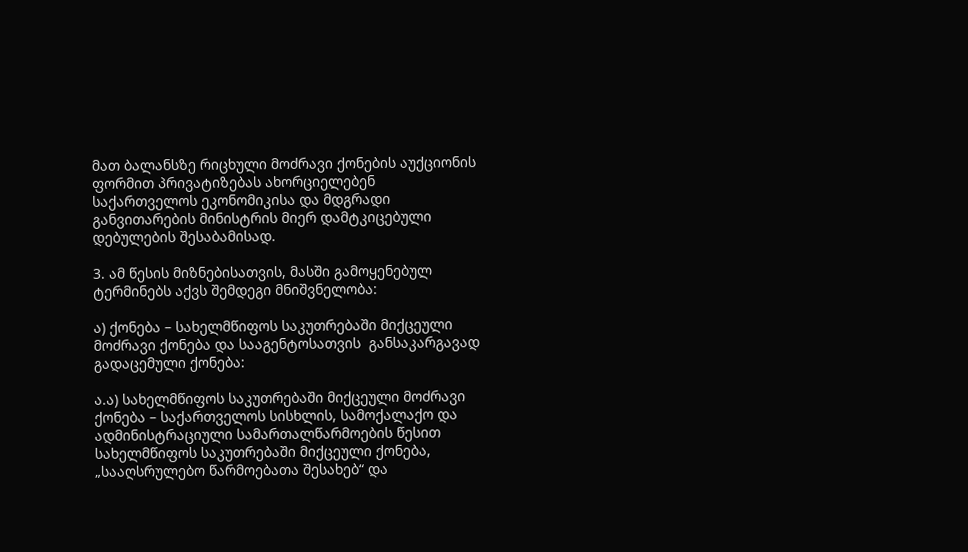მათ ბალანსზე რიცხული მოძრავი ქონების აუქციონის ფორმით პრივატიზებას ახორციელებენ საქართველოს ეკონომიკისა და მდგრადი განვითარების მინისტრის მიერ დამტკიცებული დებულების შესაბამისად.

3. ამ წესის მიზნებისათვის, მასში გამოყენებულ ტერმინებს აქვს შემდეგი მნიშვნელობა:

ა) ქონება – სახელმწიფოს საკუთრებაში მიქცეული მოძრავი ქონება და სააგენტოსათვის  განსაკარგავად გადაცემული ქონება:

ა.ა) სახელმწიფოს საკუთრებაში მიქცეული მოძრავი ქონება – საქართველოს სისხლის, სამოქალაქო და ადმინისტრაციული სამართალწარმოების წესით სახელმწიფოს საკუთრებაში მიქცეული ქონება, „სააღსრულებო წარმოებათა შესახებ“ და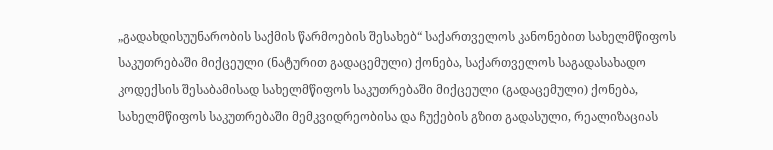„გადახდისუუნარობის საქმის წარმოების შესახებ“ საქართველოს კანონებით სახელმწიფოს საკუთრებაში მიქცეული (ნატურით გადაცემული) ქონება, საქართველოს საგადასახადო კოდექსის შესაბამისად სახელმწიფოს საკუთრებაში მიქცეული (გადაცემული) ქონება, სახელმწიფოს საკუთრებაში მემკვიდრეობისა და ჩუქების გზით გადასული, რეალიზაციას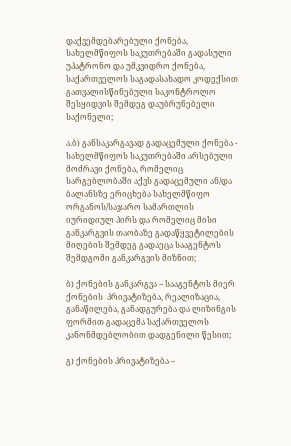დაქვემდებარებული ქონება, სახელმწიფოს საკუთრებაში გადასული უპატრონო და უმკვიდრო ქონება, საქართველოს საგადასახადო კოდექსით გათვალისწინებული საკონტროლო შესყიდვის შემდეგ დაუბრუნებელი საქონელი;

ა.ბ) განსაკარგავად გადაცემული ქონება - სახელმწიფოს საკუთრებაში არსებული მოძრავი ქონება, რომელიც სარგებლობაში აქვს გადაცემული ან/და ბალანსზე ერიცხება სახელმწიფო ორგანოს/საჯარო სამართლის იურიდიულ პირს და რომელიც მისი განკარგვის თაობაზე გადაწყვეტილების მიღების შემდეგ გადაეცა სააგენტოს შემდგომი განკარგვის მიზნით;

ბ) ქონების განკარგვა – სააგენტოს მიერ ქონების  პრივატიზება, რეალიზაცია, განაწილება, განადგურება და ლიზინგის ფორმით გადაცემა საქართველოს კანონმდებლობით დადგენილი წესით;

გ) ქონების პრივატიზება –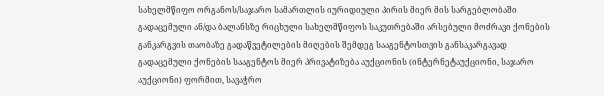სახელმწიფო ორგანოს/საჯარო სამართლის იურიდიული პირის მიერ მის სარგებლობაში გადაცემული ან/და ბალანსზე რიცხული სახელმწიფოს საკუთრებაში არსებული მოძრავი ქონების განკარგვის თაობაზე გადაწვეტილების მიღების შემდეგ სააგენტოსთვის განსაკარგავად გადაცემული ქონების სააგენტოს მიერ პრივატიზება აუქციონის (ინტერნეტაუქციონი, საჯარო აუქციონი) ფორმით, სავაჭრო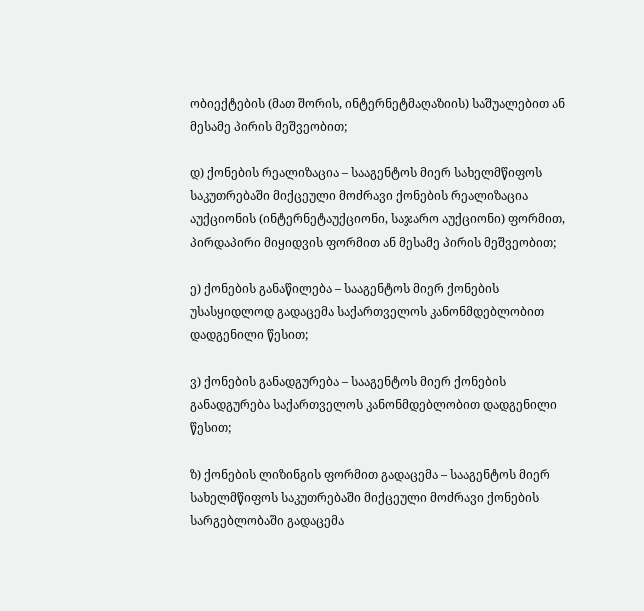ობიექტების (მათ შორის, ინტერნეტმაღაზიის) საშუალებით ან მესამე პირის მეშვეობით;

დ) ქონების რეალიზაცია – სააგენტოს მიერ სახელმწიფოს საკუთრებაში მიქცეული მოძრავი ქონების რეალიზაცია აუქციონის (ინტერნეტაუქციონი, საჯარო აუქციონი) ფორმით, პირდაპირი მიყიდვის ფორმით ან მესამე პირის მეშვეობით;

ე) ქონების განაწილება – სააგენტოს მიერ ქონების უსასყიდლოდ გადაცემა საქართველოს კანონმდებლობით დადგენილი წესით;

ვ) ქონების განადგურება – სააგენტოს მიერ ქონების განადგურება საქართველოს კანონმდებლობით დადგენილი წესით;

ზ) ქონების ლიზინგის ფორმით გადაცემა – სააგენტოს მიერ  სახელმწიფოს საკუთრებაში მიქცეული მოძრავი ქონების სარგებლობაში გადაცემა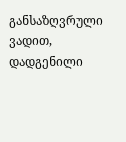განსაზღვრული ვადით, დადგენილი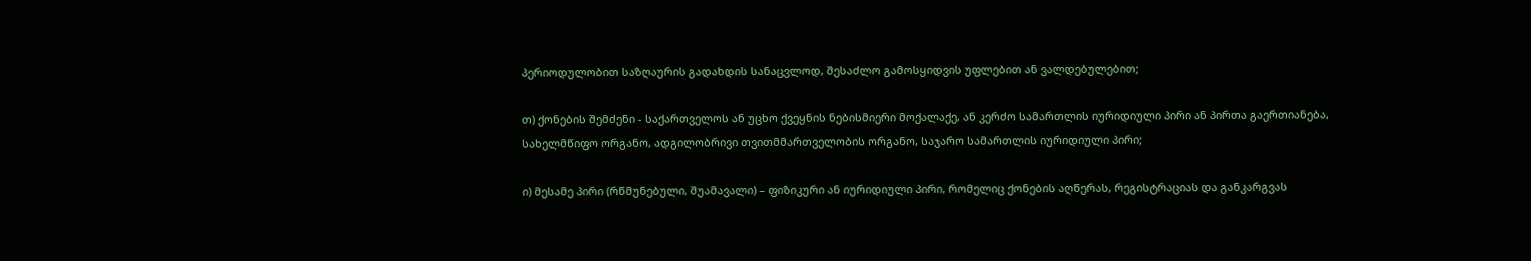პერიოდულობით საზღაურის გადახდის სანაცვლოდ, შესაძლო გამოსყიდვის უფლებით ან ვალდებულებით;

თ) ქონების შემძენი - საქართველოს ან უცხო ქვეყნის ნებისმიერი მოქალაქე, ან კერძო სამართლის იურიდიული პირი ან პირთა გაერთიანება, სახელმწიფო ორგანო, ადგილობრივი თვითმმართველობის ორგანო, საჯარო სამართლის იურიდიული პირი;

ი) მესამე პირი (რწმუნებული, შუამავალი) – ფიზიკური ან იურიდიული პირი, რომელიც ქონების აღწერას, რეგისტრაციას და განკარგვას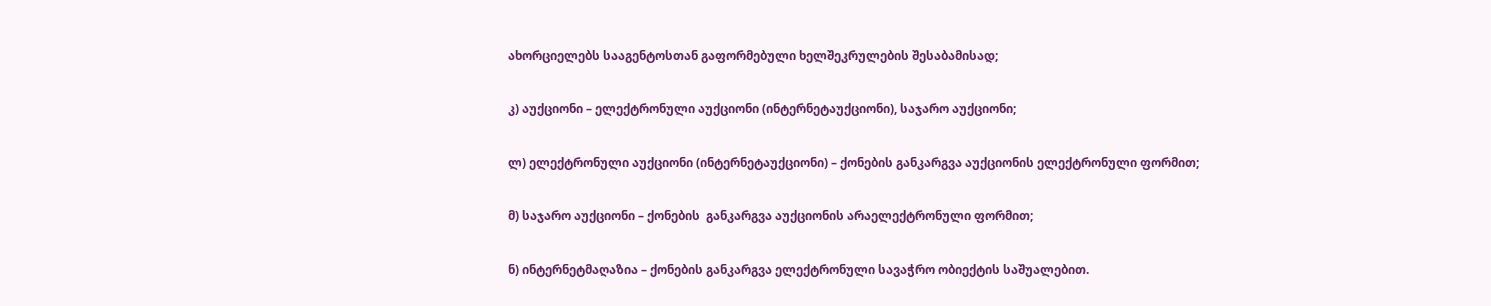ახორციელებს სააგენტოსთან გაფორმებული ხელშეკრულების შესაბამისად;

კ) აუქციონი – ელექტრონული აუქციონი (ინტერნეტაუქციონი), საჯარო აუქციონი;

ლ) ელექტრონული აუქციონი (ინტერნეტაუქციონი) – ქონების განკარგვა აუქციონის ელექტრონული ფორმით;

მ) საჯარო აუქციონი – ქონების  განკარგვა აუქციონის არაელექტრონული ფორმით;

ნ) ინტერნეტმაღაზია – ქონების განკარგვა ელექტრონული სავაჭრო ობიექტის საშუალებით.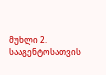მუხლი 2. სააგენტოსათვის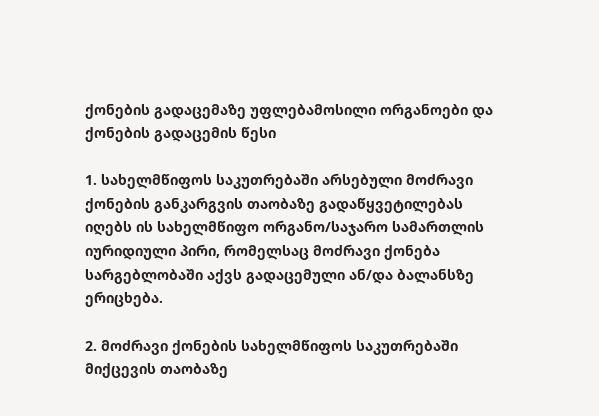ქონების გადაცემაზე უფლებამოსილი ორგანოები და ქონების გადაცემის წესი

1. სახელმწიფოს საკუთრებაში არსებული მოძრავი ქონების განკარგვის თაობაზე გადაწყვეტილებას იღებს ის სახელმწიფო ორგანო/საჯარო სამართლის იურიდიული პირი, რომელსაც მოძრავი ქონება სარგებლობაში აქვს გადაცემული ან/და ბალანსზე ერიცხება.

2. მოძრავი ქონების სახელმწიფოს საკუთრებაში მიქცევის თაობაზე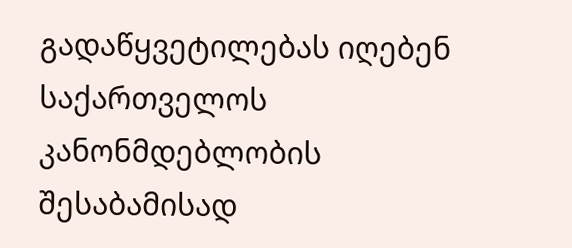გადაწყვეტილებას იღებენ საქართველოს კანონმდებლობის შესაბამისად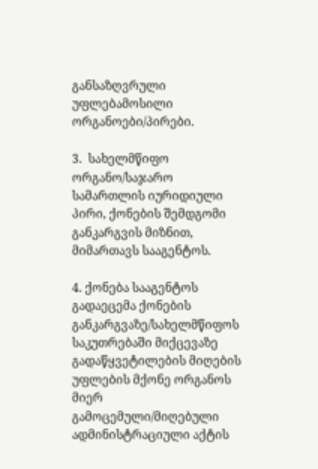განსაზღვრული უფლებამოსილი ორგანოები/პირები.

3.  სახელმწიფო ორგანო/საჯარო სამართლის იურიდიული პირი, ქონების შემდგომი განკარგვის მიზნით, მიმართავს სააგენტოს.

4. ქონება სააგენტოს გადაეცემა ქონების განკარგვაზე/სახელმწიფოს საკუთრებაში მიქცევაზე გადაწყვეტილების მიღების  უფლების მქონე ორგანოს მიერ გამოცემული/მიღებული ადმინისტრაციული აქტის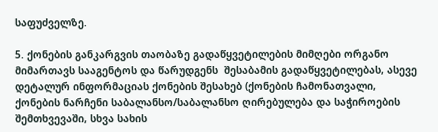საფუძველზე.

5. ქონების განკარგვის თაობაზე გადაწყვეტილების მიმღები ორგანო მიმართავს სააგენტოს და წარუდგენს  შესაბამის გადაწყვეტილებას, ასევე დეტალურ ინფორმაციას ქონების შესახებ (ქონების ჩამონათვალი, ქონების ნარჩენი საბალანსო/საბალანსო ღირებულება და საჭიროების შემთხვევაში, სხვა სახის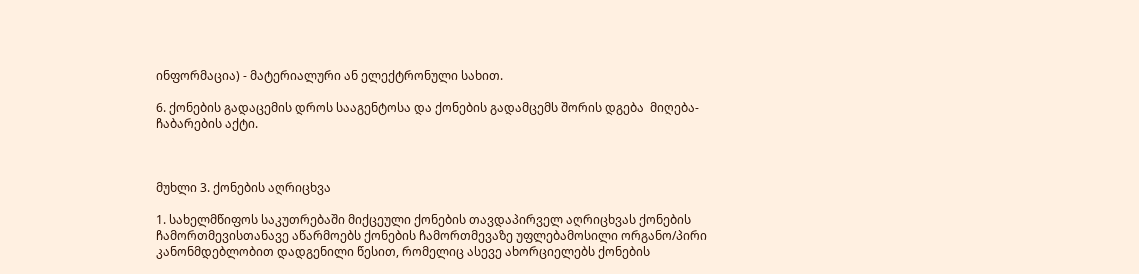ინფორმაცია) - მატერიალური ან ელექტრონული სახით.

6. ქონების გადაცემის დროს სააგენტოსა და ქონების გადამცემს შორის დგება  მიღება-ჩაბარების აქტი.



მუხლი 3. ქონების აღრიცხვა

1. სახელმწიფოს საკუთრებაში მიქცეული ქონების თავდაპირველ აღრიცხვას ქონების ჩამორთმევისთანავე აწარმოებს ქონების ჩამორთმევაზე უფლებამოსილი ორგანო/პირი კანონმდებლობით დადგენილი წესით, რომელიც ასევე ახორციელებს ქონების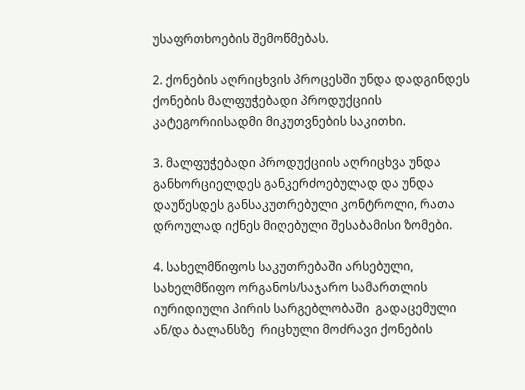უსაფრთხოების შემოწმებას.

2. ქონების აღრიცხვის პროცესში უნდა დადგინდეს ქონების მალფუჭებადი პროდუქციის კატეგორიისადმი მიკუთვნების საკითხი.

3. მალფუჭებადი პროდუქციის აღრიცხვა უნდა განხორციელდეს განკერძოებულად და უნდა დაუწესდეს განსაკუთრებული კონტროლი, რათა დროულად იქნეს მიღებული შესაბამისი ზომები.

4. სახელმწიფოს საკუთრებაში არსებული, სახელმწიფო ორგანოს/საჯარო სამართლის იურიდიული პირის სარგებლობაში  გადაცემული ან/და ბალანსზე  რიცხული მოძრავი ქონების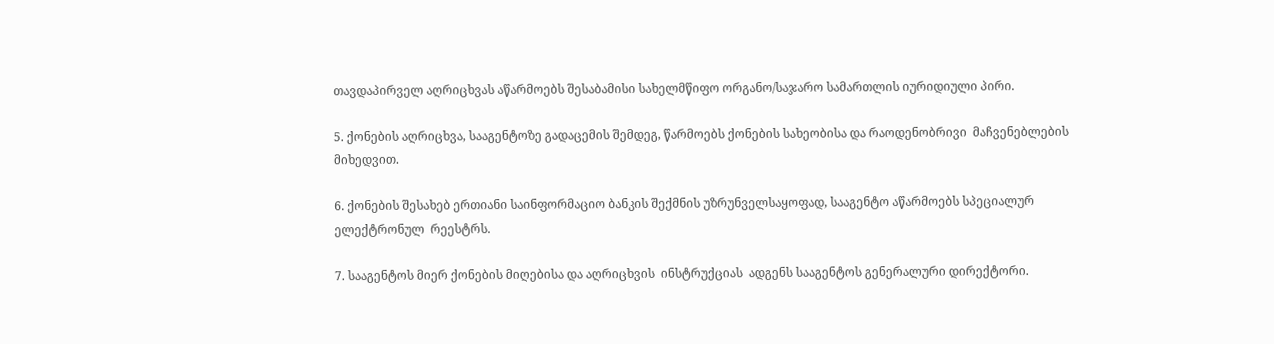თავდაპირველ აღრიცხვას აწარმოებს შესაბამისი სახელმწიფო ორგანო/საჯარო სამართლის იურიდიული პირი.

5. ქონების აღრიცხვა, სააგენტოზე გადაცემის შემდეგ, წარმოებს ქონების სახეობისა და რაოდენობრივი  მაჩვენებლების მიხედვით.

6. ქონების შესახებ ერთიანი საინფორმაციო ბანკის შექმნის უზრუნველსაყოფად, სააგენტო აწარმოებს სპეციალურ ელექტრონულ  რეესტრს.

7. სააგენტოს მიერ ქონების მიღებისა და აღრიცხვის  ინსტრუქციას  ადგენს სააგენტოს გენერალური დირექტორი.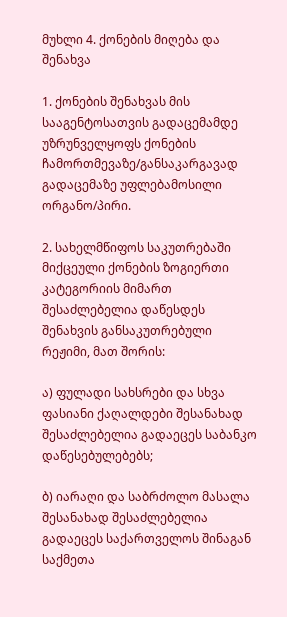მუხლი 4. ქონების მიღება და შენახვა

1. ქონების შენახვას მის სააგენტოსათვის გადაცემამდე უზრუნველყოფს ქონების ჩამორთმევაზე/განსაკარგავად გადაცემაზე უფლებამოსილი ორგანო/პირი.

2. სახელმწიფოს საკუთრებაში მიქცეული ქონების ზოგიერთი კატეგორიის მიმართ შესაძლებელია დაწესდეს შენახვის განსაკუთრებული რეჟიმი, მათ შორის:

ა) ფულადი სახსრები და სხვა ფასიანი ქაღალდები შესანახად შესაძლებელია გადაეცეს საბანკო დაწესებულებებს;

ბ) იარაღი და საბრძოლო მასალა შესანახად შესაძლებელია გადაეცეს საქართველოს შინაგან საქმეთა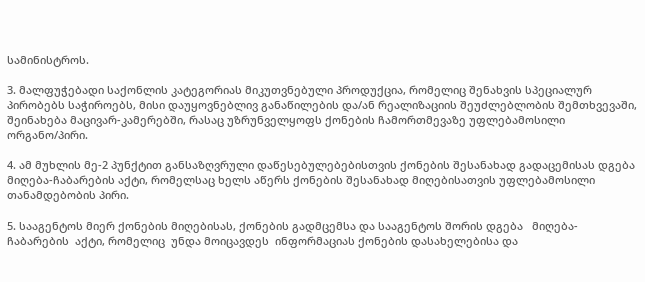სამინისტროს.

3. მალფუჭებადი საქონლის კატეგორიას მიკუთვნებული პროდუქცია, რომელიც შენახვის სპეციალურ პირობებს საჭიროებს, მისი დაუყოვნებლივ განაწილების და/ან რეალიზაციის შეუძლებლობის შემთხვევაში, შეინახება მაცივარ-კამერებში, რასაც უზრუნველყოფს ქონების ჩამორთმევაზე უფლებამოსილი ორგანო/პირი.

4. ამ მუხლის მე-2 პუნქტით განსაზღვრული დაწესებულებებისთვის ქონების შესანახად გადაცემისას დგება მიღება-ჩაბარების აქტი, რომელსაც ხელს აწერს ქონების შესანახად მიღებისათვის უფლებამოსილი თანამდებობის პირი.

5. სააგენტოს მიერ ქონების მიღებისას, ქონების გადმცემსა და სააგენტოს შორის დგება   მიღება-ჩაბარების  აქტი, რომელიც  უნდა მოიცავდეს  ინფორმაციას ქონების დასახელებისა და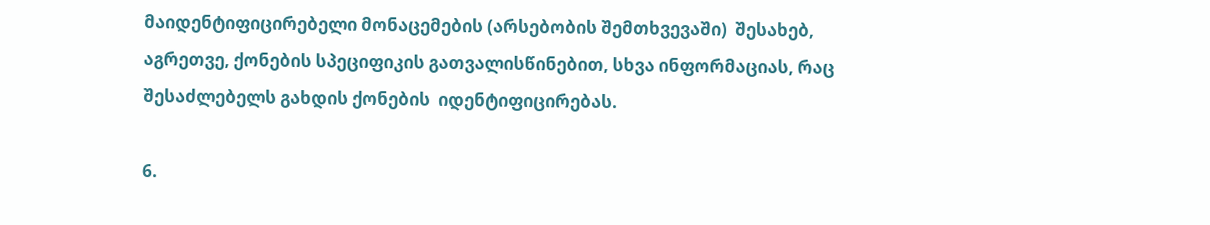მაიდენტიფიცირებელი მონაცემების (არსებობის შემთხვევაში)  შესახებ, აგრეთვე, ქონების სპეციფიკის გათვალისწინებით, სხვა ინფორმაციას, რაც შესაძლებელს გახდის ქონების  იდენტიფიცირებას.

6.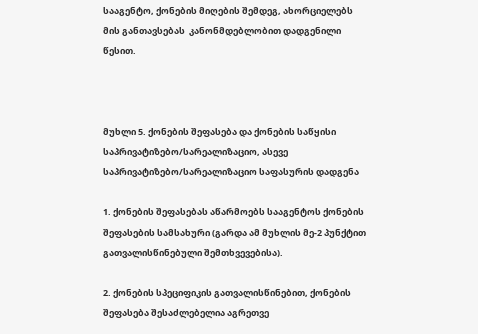სააგენტო, ქონების მიღების შემდეგ, ახორციელებს მის განთავსებას  კანონმდებლობით დადგენილი წესით.



მუხლი 5. ქონების შეფასება და ქონების საწყისი საპრივატიზებო/სარეალიზაციო, ასევე  საპრივატიზებო/სარეალიზაციო საფასურის დადგენა

1. ქონების შეფასებას აწარმოებს სააგენტოს ქონების შეფასების სამსახური (გარდა ამ მუხლის მე-2 პუნქტით გათვალისწინებული შემთხვევებისა).

2. ქონების სპეციფიკის გათვალისწინებით, ქონების შეფასება შესაძლებელია აგრეთვე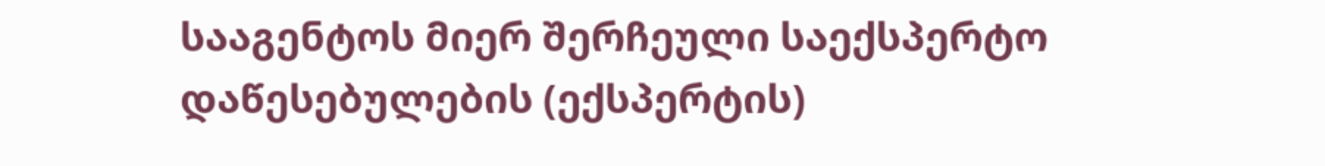სააგენტოს მიერ შერჩეული საექსპერტო დაწესებულების (ექსპერტის)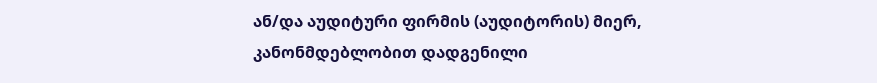ან/და აუდიტური ფირმის (აუდიტორის) მიერ, კანონმდებლობით დადგენილი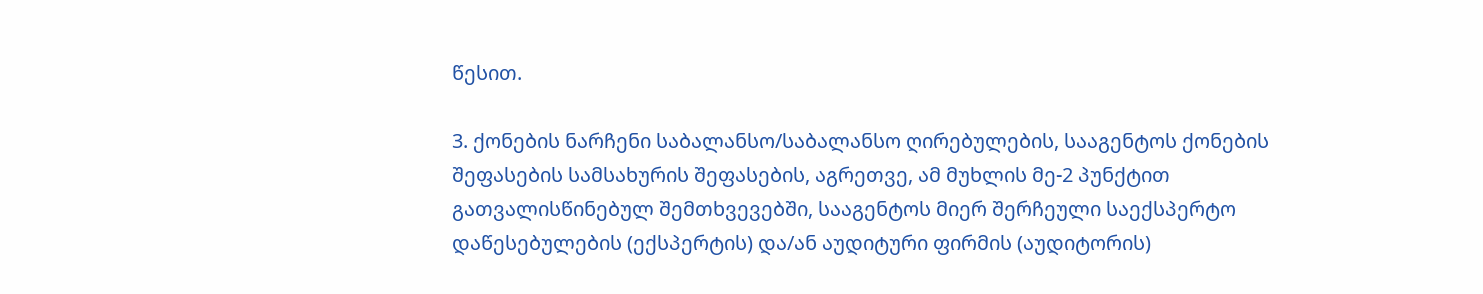წესით.

3. ქონების ნარჩენი საბალანსო/საბალანსო ღირებულების, სააგენტოს ქონების შეფასების სამსახურის შეფასების, აგრეთვე, ამ მუხლის მე-2 პუნქტით გათვალისწინებულ შემთხვევებში, სააგენტოს მიერ შერჩეული საექსპერტო დაწესებულების (ექსპერტის) და/ან აუდიტური ფირმის (აუდიტორის)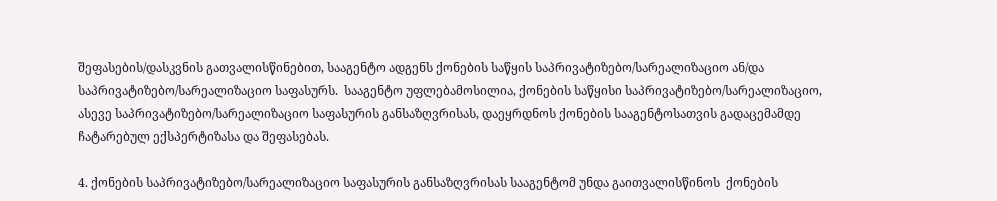შეფასების/დასკვნის გათვალისწინებით, სააგენტო ადგენს ქონების საწყის საპრივატიზებო/სარეალიზაციო ან/და საპრივატიზებო/სარეალიზაციო საფასურს.  სააგენტო უფლებამოსილია, ქონების საწყისი საპრივატიზებო/სარეალიზაციო, ასევე საპრივატიზებო/სარეალიზაციო საფასურის განსაზღვრისას, დაეყრდნოს ქონების სააგენტოსათვის გადაცემამდე ჩატარებულ ექსპერტიზასა და შეფასებას.

4. ქონების საპრივატიზებო/სარეალიზაციო საფასურის განსაზღვრისას სააგენტომ უნდა გაითვალისწინოს  ქონების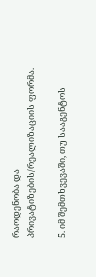რაოდენობა და პრივატიზების/რეალიზაციის ფორმა.

5. იმ შემთხვევაში, თუ სააგენტოს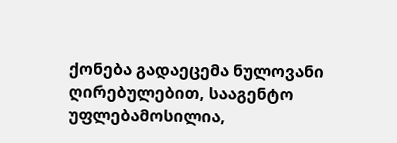ქონება გადაეცემა ნულოვანი ღირებულებით, სააგენტო უფლებამოსილია,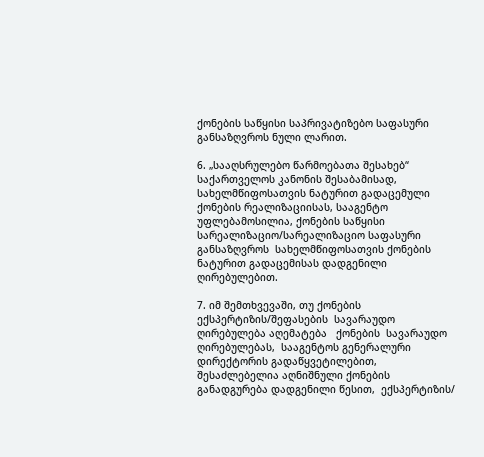ქონების საწყისი საპრივატიზებო საფასური განსაზღვროს ნული ლარით.

6. „სააღსრულებო წარმოებათა შესახებ“ საქართველოს კანონის შესაბამისად, სახელმწიფოსათვის ნატურით გადაცემული ქონების რეალიზაციისას, სააგენტო უფლებამოსილია, ქონების საწყისი სარეალიზაციო/სარეალიზაციო საფასური განსაზღვროს  სახელმწიფოსათვის ქონების ნატურით გადაცემისას დადგენილი  ღირებულებით.

7. იმ შემთხვევაში, თუ ქონების ექსპერტიზის/შეფასების  სავარაუდო  ღირებულება აღემატება   ქონების  სავარაუდო ღირებულებას,  სააგენტოს გენერალური დირექტორის გადაწყვეტილებით,  შესაძლებელია აღნიშნული ქონების განადგურება დადგენილი წესით,  ექსპერტიზის/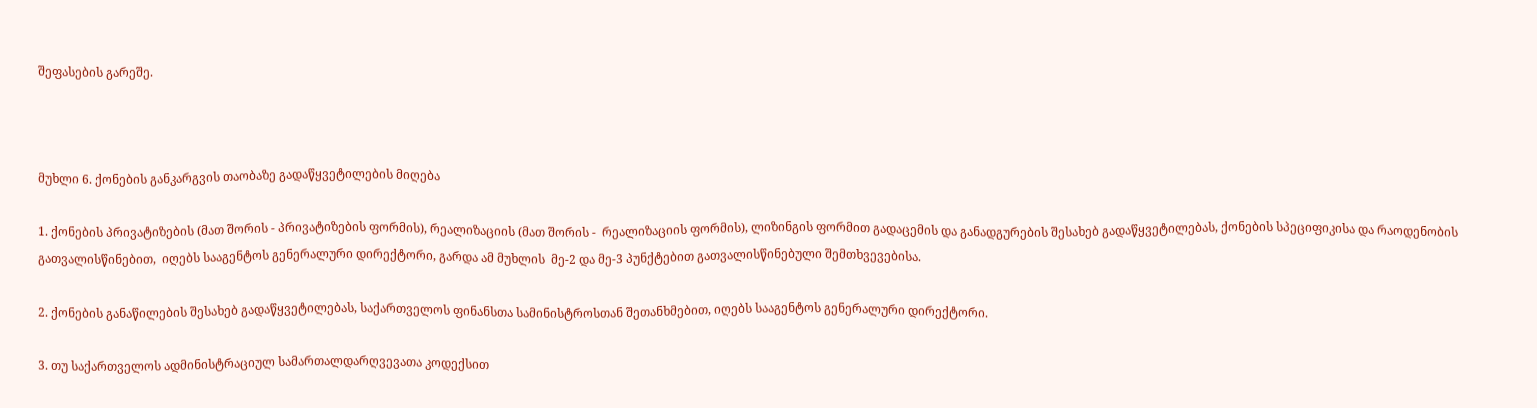შეფასების გარეშე.



მუხლი 6. ქონების განკარგვის თაობაზე გადაწყვეტილების მიღება

1. ქონების პრივატიზების (მათ შორის - პრივატიზების ფორმის), რეალიზაციის (მათ შორის -  რეალიზაციის ფორმის), ლიზინგის ფორმით გადაცემის და განადგურების შესახებ გადაწყვეტილებას, ქონების სპეციფიკისა და რაოდენობის გათვალისწინებით,  იღებს სააგენტოს გენერალური დირექტორი, გარდა ამ მუხლის  მე-2 და მე-3 პუნქტებით გათვალისწინებული შემთხვევებისა.

2. ქონების განაწილების შესახებ გადაწყვეტილებას, საქართველოს ფინანსთა სამინისტროსთან შეთანხმებით, იღებს სააგენტოს გენერალური დირექტორი.

3. თუ საქართველოს ადმინისტრაციულ სამართალდარღვევათა კოდექსით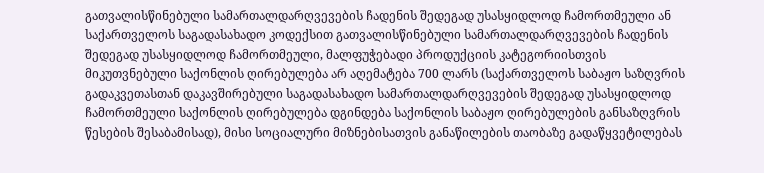გათვალისწინებული სამართალდარღვევების ჩადენის შედეგად უსასყიდლოდ ჩამორთმეული ან საქართველოს საგადასახადო კოდექსით გათვალისწინებული სამართალდარღვევების ჩადენის შედეგად უსასყიდლოდ ჩამორთმეული, მალფუჭებადი პროდუქციის კატეგორიისთვის მიკუთვნებული საქონლის ღირებულება არ აღემატება 700 ლარს (საქართველოს საბაჟო საზღვრის გადაკვეთასთან დაკავშირებული საგადასახადო სამართალდარღვევების შედეგად უსასყიდლოდ ჩამორთმეული საქონლის ღირებულება დგინდება საქონლის საბაჟო ღირებულების განსაზღვრის წესების შესაბამისად), მისი სოციალური მიზნებისათვის განაწილების თაობაზე გადაწყვეტილებას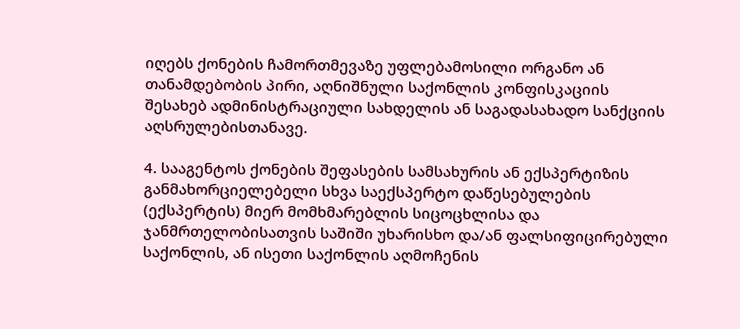იღებს ქონების ჩამორთმევაზე უფლებამოსილი ორგანო ან თანამდებობის პირი, აღნიშნული საქონლის კონფისკაციის შესახებ ადმინისტრაციული სახდელის ან საგადასახადო სანქციის აღსრულებისთანავე.

4. სააგენტოს ქონების შეფასების სამსახურის ან ექსპერტიზის განმახორციელებელი სხვა საექსპერტო დაწესებულების (ექსპერტის) მიერ მომხმარებლის სიცოცხლისა და ჯანმრთელობისათვის საშიში უხარისხო და/ან ფალსიფიცირებული საქონლის, ან ისეთი საქონლის აღმოჩენის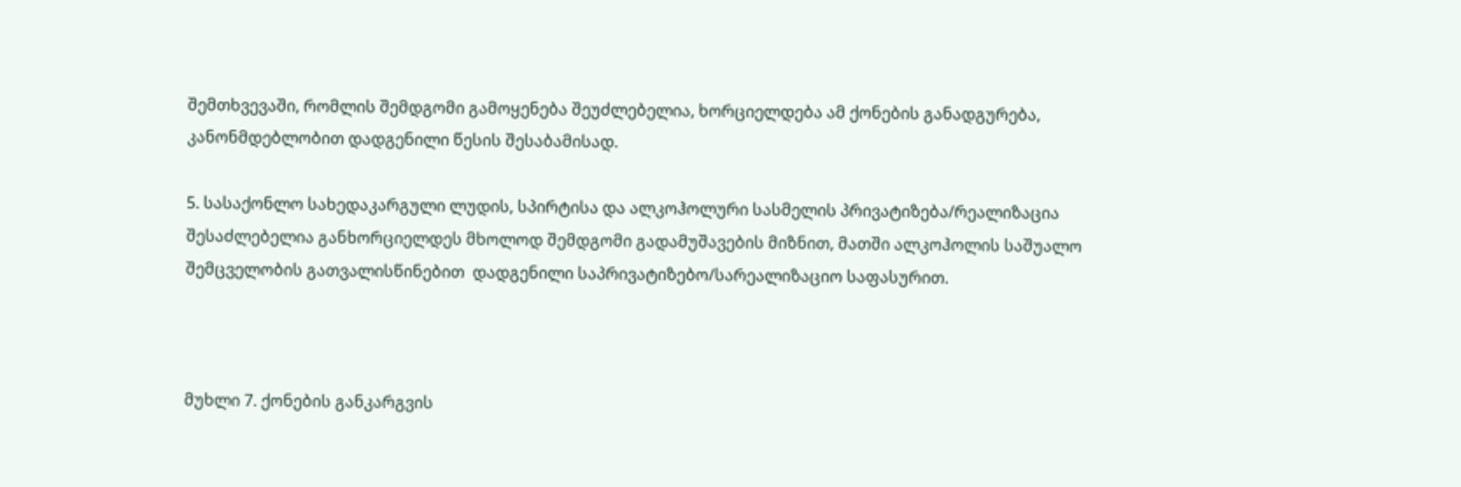შემთხვევაში, რომლის შემდგომი გამოყენება შეუძლებელია, ხორციელდება ამ ქონების განადგურება, კანონმდებლობით დადგენილი წესის შესაბამისად.

5. სასაქონლო სახედაკარგული ლუდის, სპირტისა და ალკოჰოლური სასმელის პრივატიზება/რეალიზაცია შესაძლებელია განხორციელდეს მხოლოდ შემდგომი გადამუშავების მიზნით, მათში ალკოჰოლის საშუალო შემცველობის გათვალისწინებით  დადგენილი საპრივატიზებო/სარეალიზაციო საფასურით.



მუხლი 7. ქონების განკარგვის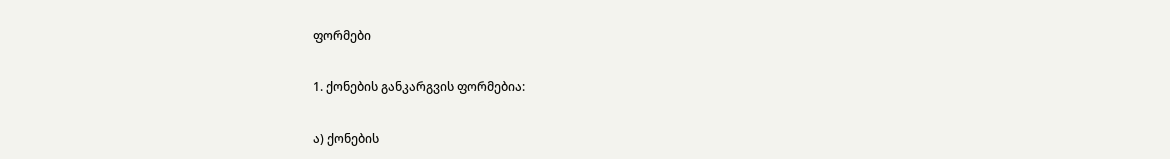ფორმები

1. ქონების განკარგვის ფორმებია:

ა) ქონების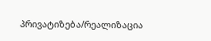პრივატიზება/რეალიზაცია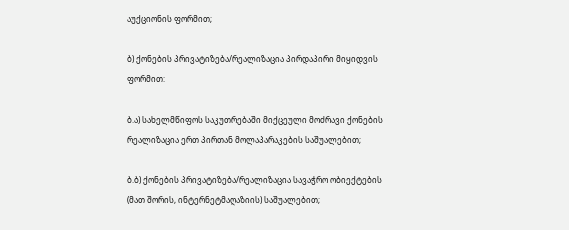აუქციონის ფორმით;

ბ) ქონების პრივატიზება/რეალიზაცია პირდაპირი მიყიდვის ფორმით:

ბ.ა) სახელმწიფოს საკუთრებაში მიქცეული მოძრავი ქონების რეალიზაცია ერთ პირთან მოლაპარაკების საშუალებით;

ბ.ბ) ქონების პრივატიზება/რეალიზაცია სავაჭრო ობიექტების (მათ შორის, ინტერნეტმაღაზიის) საშუალებით;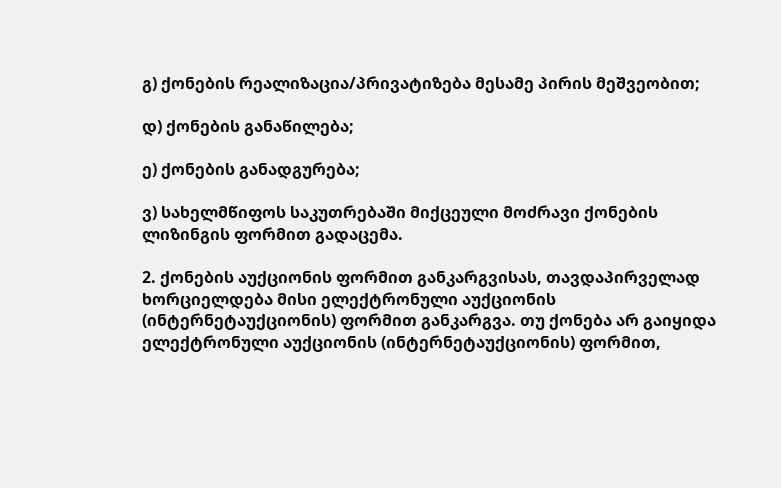გ) ქონების რეალიზაცია/პრივატიზება მესამე პირის მეშვეობით;

დ) ქონების განაწილება;

ე) ქონების განადგურება;

ვ) სახელმწიფოს საკუთრებაში მიქცეული მოძრავი ქონების ლიზინგის ფორმით გადაცემა.

2. ქონების აუქციონის ფორმით განკარგვისას, თავდაპირველად ხორციელდება მისი ელექტრონული აუქციონის (ინტერნეტაუქციონის) ფორმით განკარგვა. თუ ქონება არ გაიყიდა ელექტრონული აუქციონის (ინტერნეტაუქციონის) ფორმით,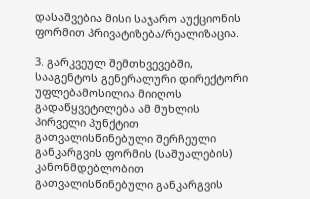დასაშვებია მისი საჯარო აუქციონის ფორმით პრივატიზება/რეალიზაცია.

3. გარკვეულ შემთხვევებში, სააგენტოს გენერალური დირექტორი უფლებამოსილია მიიღოს გადაწყვეტილება ამ მუხლის პირველი პუნქტით გათვალისწინებული შერჩეული განკარგვის ფორმის (საშუალების) კანონმდებლობით გათვალისწინებული განკარგვის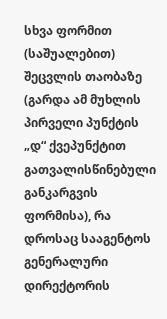სხვა ფორმით (საშუალებით) შეცვლის თაობაზე (გარდა ამ მუხლის პირველი პუნქტის „დ“ ქვეპუნქტით გათვალისწინებული განკარგვის ფორმისა), რა დროსაც სააგენტოს გენერალური დირექტორის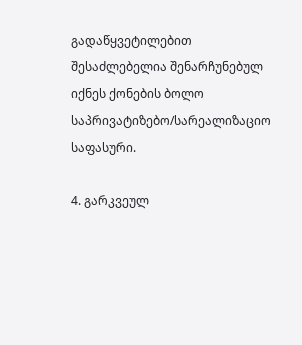გადაწყვეტილებით შესაძლებელია შენარჩუნებულ იქნეს ქონების ბოლო საპრივატიზებო/სარეალიზაციო საფასური.

4. გარკვეულ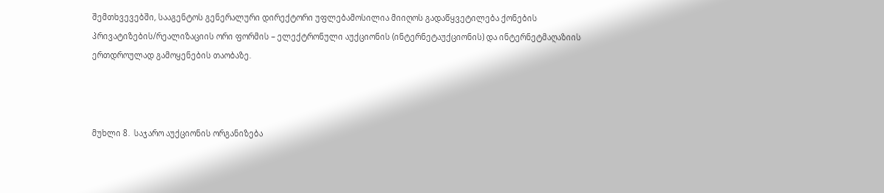შემთხვევებში, სააგენტოს გენერალური დირექტორი უფლებამოსილია მიიღოს გადაწყვეტილება ქონების პრივატიზების/რეალიზაციის ორი ფორმის – ელექტრონული აუქციონის (ინტერნეტაუქციონის) და ინტერნეტმაღაზიის ერთდროულად გამოყენების თაობაზე.



მუხლი 8.  საჯარო აუქციონის ორგანიზება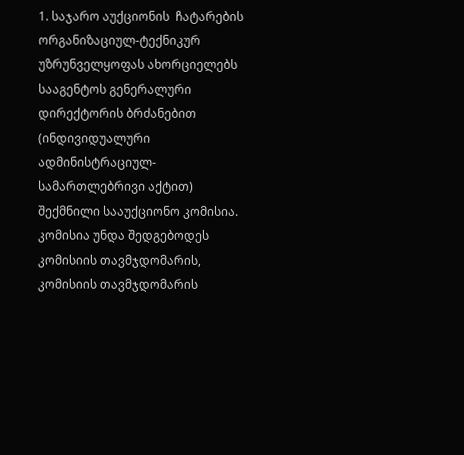1. საჯარო აუქციონის  ჩატარების ორგანიზაციულ-ტექნიკურ უზრუნველყოფას ახორციელებს სააგენტოს გენერალური დირექტორის ბრძანებით (ინდივიდუალური ადმინისტრაციულ-სამართლებრივი აქტით) შექმნილი სააუქციონო კომისია. კომისია უნდა შედგებოდეს კომისიის თავმჯდომარის, კომისიის თავმჯდომარის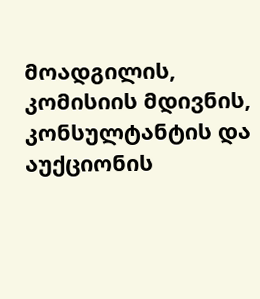მოადგილის, კომისიის მდივნის, კონსულტანტის და აუქციონის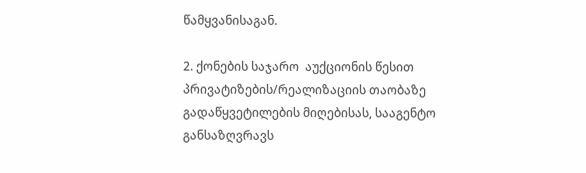წამყვანისაგან.

2. ქონების საჯარო  აუქციონის წესით პრივატიზების/რეალიზაციის თაობაზე გადაწყვეტილების მიღებისას, სააგენტო განსაზღვრავს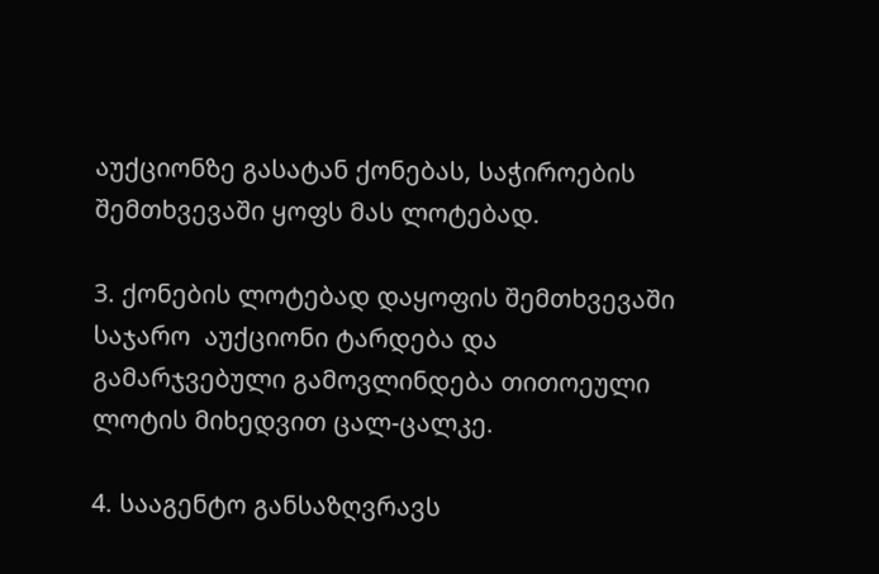აუქციონზე გასატან ქონებას, საჭიროების შემთხვევაში ყოფს მას ლოტებად.

3. ქონების ლოტებად დაყოფის შემთხვევაში საჯარო  აუქციონი ტარდება და გამარჯვებული გამოვლინდება თითოეული ლოტის მიხედვით ცალ-ცალკე.

4. სააგენტო განსაზღვრავს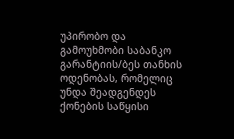უპირობო და გამოუხმობი საბანკო გარანტიის/ბეს თანხის ოდენობას, რომელიც უნდა შეადგენდეს ქონების საწყისი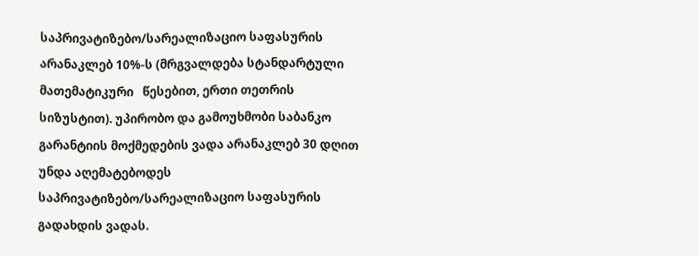საპრივატიზებო/სარეალიზაციო საფასურის არანაკლებ 10%-ს (მრგვალდება სტანდარტული მათემატიკური   წესებით, ერთი თეთრის სიზუსტით). უპირობო და გამოუხმობი საბანკო გარანტიის მოქმედების ვადა არანაკლებ 30 დღით უნდა აღემატებოდეს საპრივატიზებო/სარეალიზაციო საფასურის გადახდის ვადას.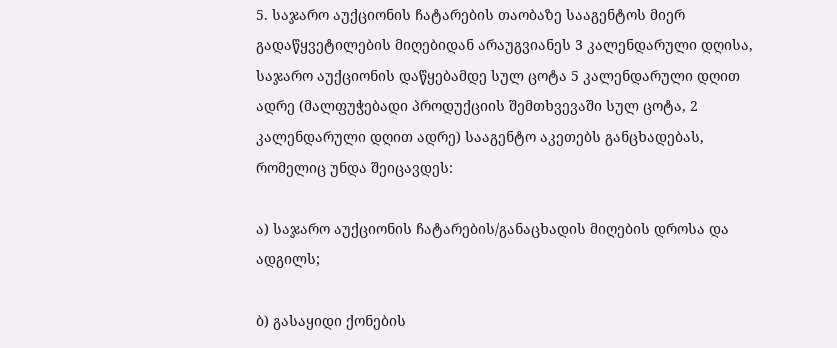5. საჯარო აუქციონის ჩატარების თაობაზე სააგენტოს მიერ გადაწყვეტილების მიღებიდან არაუგვიანეს 3 კალენდარული დღისა, საჯარო აუქციონის დაწყებამდე სულ ცოტა 5 კალენდარული დღით ადრე (მალფუჭებადი პროდუქციის შემთხვევაში სულ ცოტა, 2 კალენდარული დღით ადრე) სააგენტო აკეთებს განცხადებას, რომელიც უნდა შეიცავდეს:

ა) საჯარო აუქციონის ჩატარების/განაცხადის მიღების დროსა და ადგილს;

ბ) გასაყიდი ქონების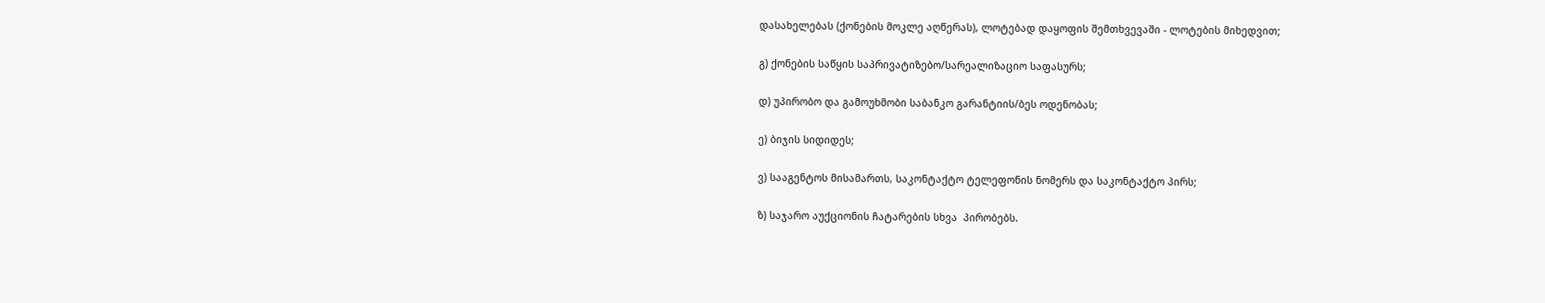დასახელებას (ქონების მოკლე აღწერას), ლოტებად დაყოფის შემთხვევაში - ლოტების მიხედვით;

გ) ქონების საწყის საპრივატიზებო/სარეალიზაციო საფასურს;

დ) უპირობო და გამოუხმობი საბანკო გარანტიის/ბეს ოდენობას;

ე) ბიჯის სიდიდეს;

ვ) სააგენტოს მისამართს, საკონტაქტო ტელეფონის ნომერს და საკონტაქტო პირს;

ზ) საჯარო აუქციონის ჩატარების სხვა  პირობებს.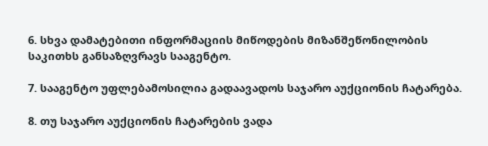6. სხვა დამატებითი ინფორმაციის მიწოდების მიზანშეწონილობის საკითხს განსაზღვრავს სააგენტო.

7. სააგენტო უფლებამოსილია გადაავადოს საჯარო აუქციონის ჩატარება.

8. თუ საჯარო აუქციონის ჩატარების ვადა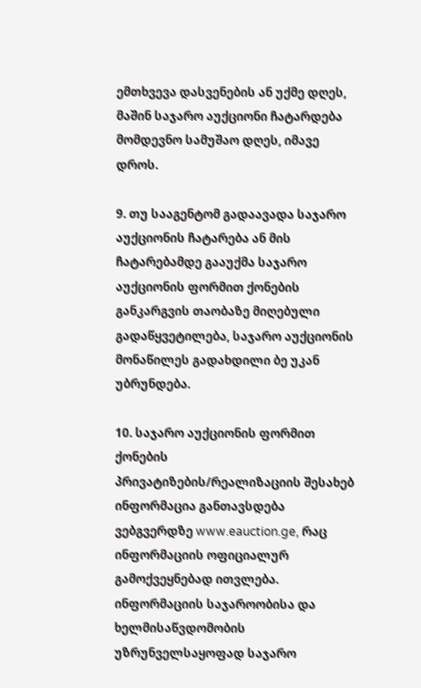ემთხვევა დასვენების ან უქმე დღეს, მაშინ საჯარო აუქციონი ჩატარდება მომდევნო სამუშაო დღეს, იმავე დროს.

9. თუ სააგენტომ გადაავადა საჯარო აუქციონის ჩატარება ან მის ჩატარებამდე გააუქმა საჯარო აუქციონის ფორმით ქონების განკარგვის თაობაზე მიღებული გადაწყვეტილება, საჯარო აუქციონის მონაწილეს გადახდილი ბე უკან უბრუნდება.

10. საჯარო აუქციონის ფორმით ქონების პრივატიზების/რეალიზაციის შესახებ ინფორმაცია განთავსდება ვებგვერდზე www.eauction.ge, რაც ინფორმაციის ოფიციალურ გამოქვეყნებად ითვლება. ინფორმაციის საჯაროობისა და ხელმისაწვდომობის უზრუნველსაყოფად საჯარო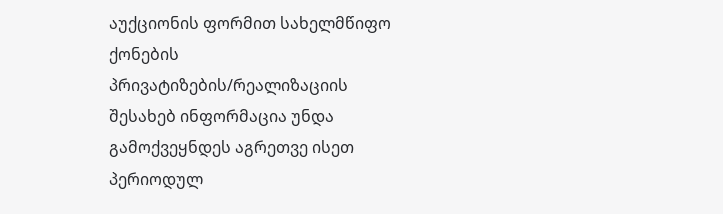აუქციონის ფორმით სახელმწიფო ქონების პრივატიზების/რეალიზაციის შესახებ ინფორმაცია უნდა გამოქვეყნდეს აგრეთვე ისეთ პერიოდულ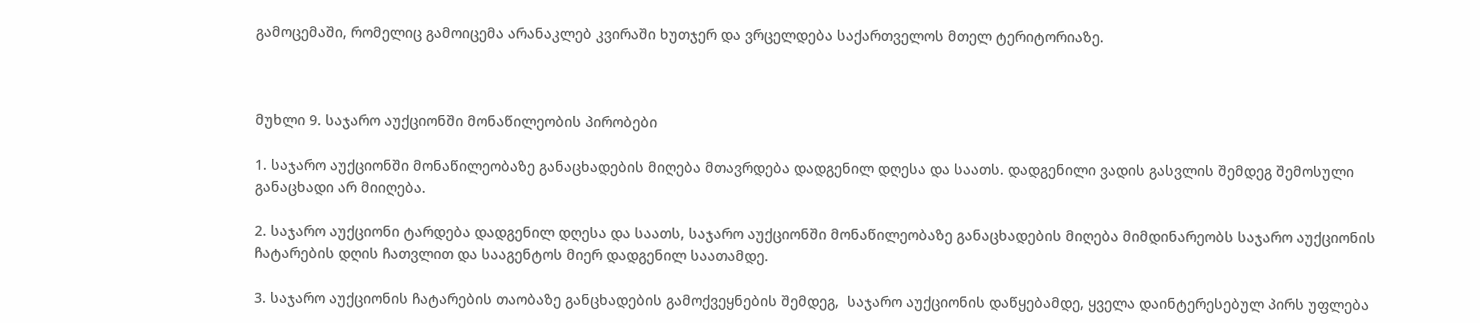გამოცემაში, რომელიც გამოიცემა არანაკლებ კვირაში ხუთჯერ და ვრცელდება საქართველოს მთელ ტერიტორიაზე.



მუხლი 9. საჯარო აუქციონში მონაწილეობის პირობები

1. საჯარო აუქციონში მონაწილეობაზე განაცხადების მიღება მთავრდება დადგენილ დღესა და საათს. დადგენილი ვადის გასვლის შემდეგ შემოსული განაცხადი არ მიიღება.

2. საჯარო აუქციონი ტარდება დადგენილ დღესა და საათს, საჯარო აუქციონში მონაწილეობაზე განაცხადების მიღება მიმდინარეობს საჯარო აუქციონის ჩატარების დღის ჩათვლით და სააგენტოს მიერ დადგენილ საათამდე.

3. საჯარო აუქციონის ჩატარების თაობაზე განცხადების გამოქვეყნების შემდეგ,  საჯარო აუქციონის დაწყებამდე, ყველა დაინტერესებულ პირს უფლება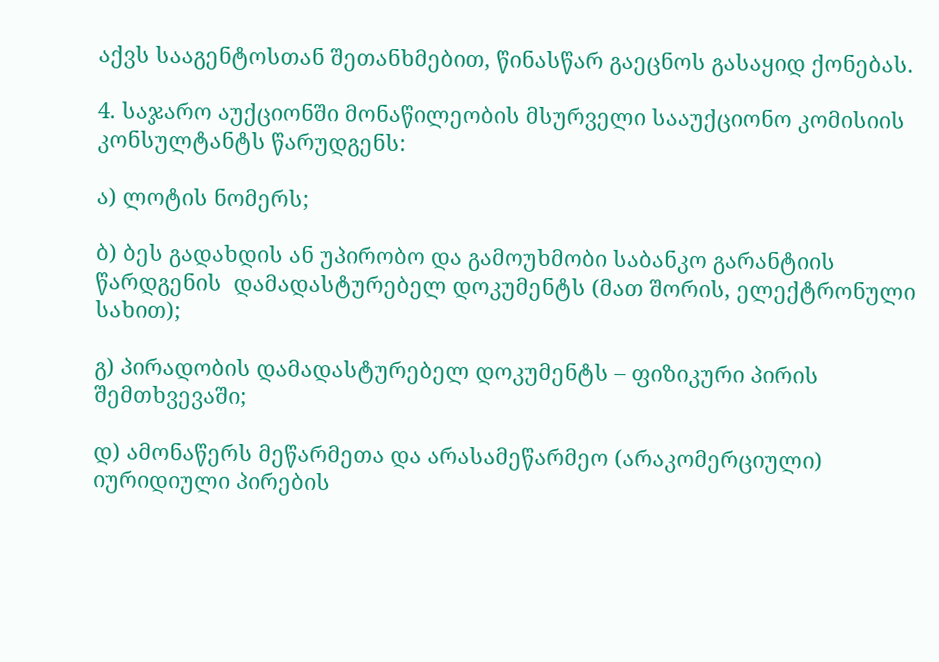აქვს სააგენტოსთან შეთანხმებით, წინასწარ გაეცნოს გასაყიდ ქონებას.

4. საჯარო აუქციონში მონაწილეობის მსურველი სააუქციონო კომისიის კონსულტანტს წარუდგენს:

ა) ლოტის ნომერს;

ბ) ბეს გადახდის ან უპირობო და გამოუხმობი საბანკო გარანტიის წარდგენის  დამადასტურებელ დოკუმენტს (მათ შორის, ელექტრონული სახით);

გ) პირადობის დამადასტურებელ დოკუმენტს – ფიზიკური პირის შემთხვევაში;

დ) ამონაწერს მეწარმეთა და არასამეწარმეო (არაკომერციული) იურიდიული პირების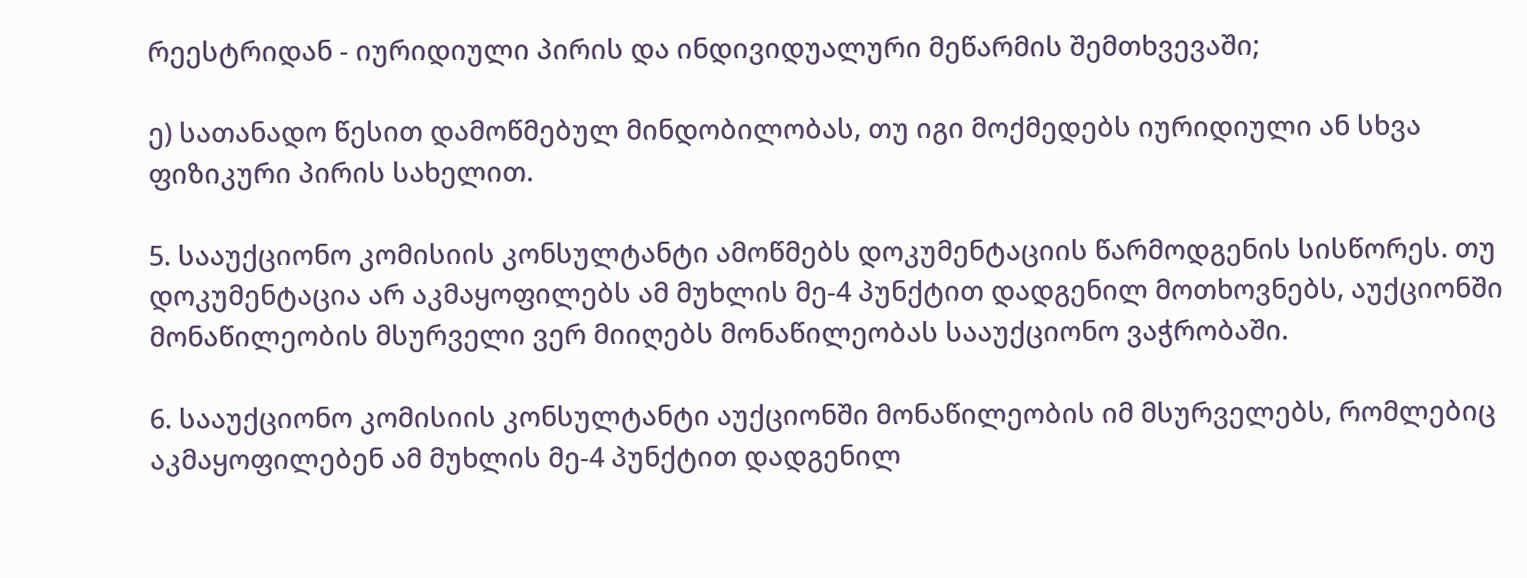რეესტრიდან - იურიდიული პირის და ინდივიდუალური მეწარმის შემთხვევაში;

ე) სათანადო წესით დამოწმებულ მინდობილობას, თუ იგი მოქმედებს იურიდიული ან სხვა ფიზიკური პირის სახელით.

5. სააუქციონო კომისიის კონსულტანტი ამოწმებს დოკუმენტაციის წარმოდგენის სისწორეს. თუ დოკუმენტაცია არ აკმაყოფილებს ამ მუხლის მე-4 პუნქტით დადგენილ მოთხოვნებს, აუქციონში მონაწილეობის მსურველი ვერ მიიღებს მონაწილეობას სააუქციონო ვაჭრობაში.

6. სააუქციონო კომისიის კონსულტანტი აუქციონში მონაწილეობის იმ მსურველებს, რომლებიც აკმაყოფილებენ ამ მუხლის მე-4 პუნქტით დადგენილ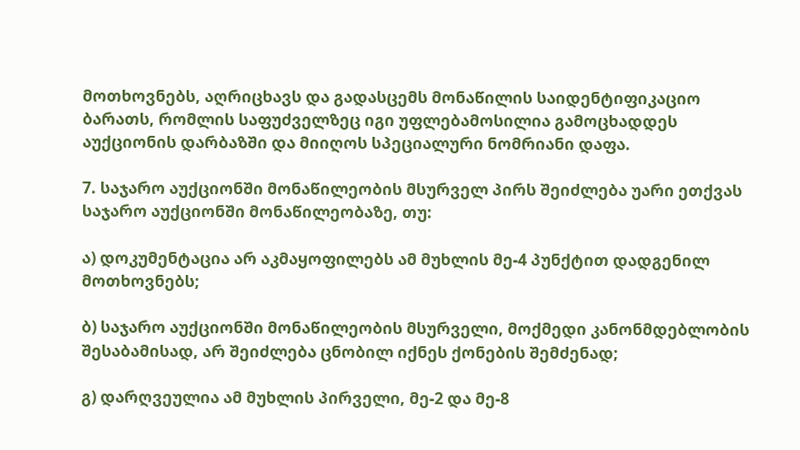მოთხოვნებს, აღრიცხავს და გადასცემს მონაწილის საიდენტიფიკაციო ბარათს, რომლის საფუძველზეც იგი უფლებამოსილია გამოცხადდეს აუქციონის დარბაზში და მიიღოს სპეციალური ნომრიანი დაფა.

7. საჯარო აუქციონში მონაწილეობის მსურველ პირს შეიძლება უარი ეთქვას საჯარო აუქციონში მონაწილეობაზე, თუ:

ა) დოკუმენტაცია არ აკმაყოფილებს ამ მუხლის მე-4 პუნქტით დადგენილ მოთხოვნებს;

ბ) საჯარო აუქციონში მონაწილეობის მსურველი, მოქმედი კანონმდებლობის შესაბამისად, არ შეიძლება ცნობილ იქნეს ქონების შემძენად;

გ) დარღვეულია ამ მუხლის პირველი, მე-2 და მე-8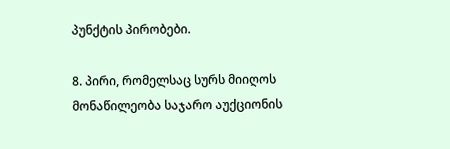პუნქტის პირობები.

8. პირი, რომელსაც სურს მიიღოს მონაწილეობა საჯარო აუქციონის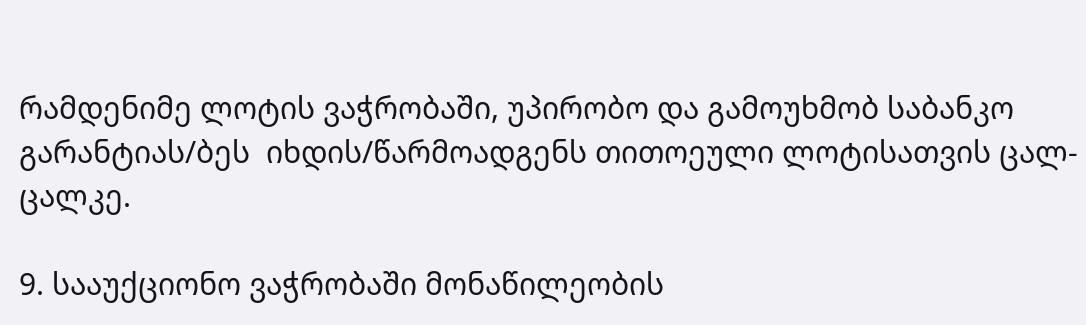რამდენიმე ლოტის ვაჭრობაში, უპირობო და გამოუხმობ საბანკო გარანტიას/ბეს  იხდის/წარმოადგენს თითოეული ლოტისათვის ცალ-ცალკე.

9. სააუქციონო ვაჭრობაში მონაწილეობის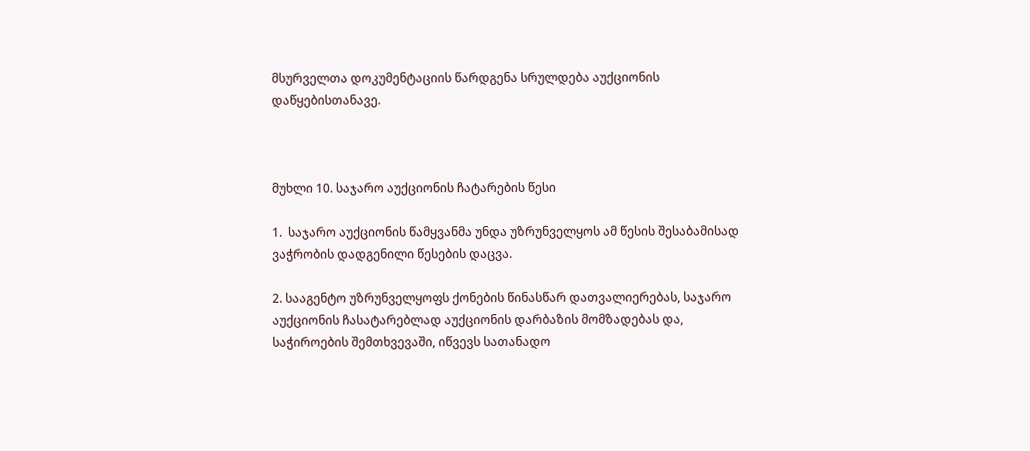მსურველთა დოკუმენტაციის წარდგენა სრულდება აუქციონის დაწყებისთანავე.



მუხლი 10. საჯარო აუქციონის ჩატარების წესი

1.  საჯარო აუქციონის წამყვანმა უნდა უზრუნველყოს ამ წესის შესაბამისად ვაჭრობის დადგენილი წესების დაცვა.

2. სააგენტო უზრუნველყოფს ქონების წინასწარ დათვალიერებას, საჯარო აუქციონის ჩასატარებლად აუქციონის დარბაზის მომზადებას და, საჭიროების შემთხვევაში, იწვევს სათანადო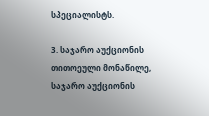სპეციალისტს.

3. საჯარო აუქციონის თითოეული მონაწილე, საჯარო აუქციონის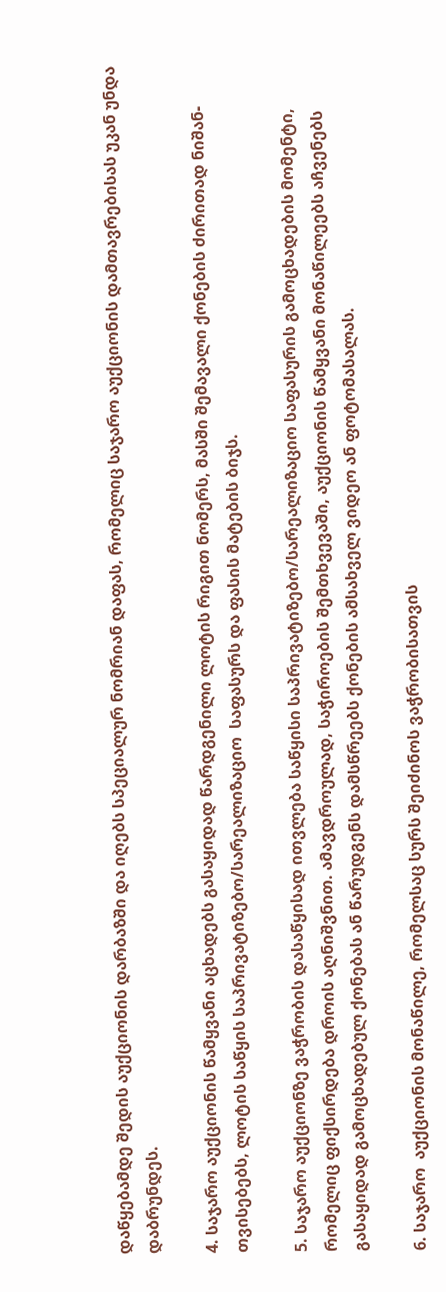დაწყებამდე შედის აუქციონის დარბაზში და იღებს სპეციალურ ნომრიან დაფას, რომელიც საჯარო აუქციონის დამთავრებისას უკან უნდა დაბრუნდეს.

4. საჯარო აუქციონის წამყვანი აცხადებს გასაყიდად წარდგენილი ლოტის რიგით ნომერს, მასში შემავალი ქონების ძირითად ნიშან-თვისებებს, ლოტის საწყის საპრივატიზებო/სარეალიზაციო  საფასურს და ფასის მატების ბიჯს.

5. საჯარო აუქციონზე ვაჭრობის დასაწყისად ითვლება საწყისი საპრივატიზებო/სარეალიზაციო საფასურის გამოცხადების მომენტი, რომელიც ფიქსირდება დროის აღნიშვნით. ამავდროულად, საჭიროების შემთხვევაში, აუქციონის წამყვანი მონაწილეებს აჩვენებს გასაყიდად გამოცხადებულ ქონებას ან წარუდგენს დამსწრეებს ქონების ამსახველ ვიდეო ან ფოტომასალას.

6. საჯარო  აუქციონის მონაწილე, რომელსაც სურს შეიძინოს ვაჭრობისათვის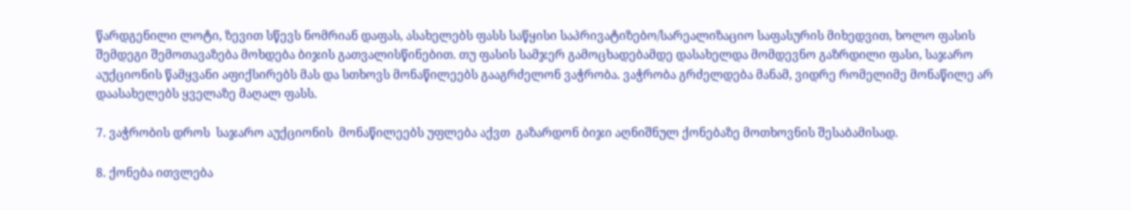წარდგენილი ლოტი, ზევით სწევს ნომრიან დაფას, ასახელებს ფასს საწყისი საპრივატიზებო/სარეალიზაციო საფასურის მიხედვით, ხოლო ფასის შემდეგი შემოთავაზება მოხდება ბიჯის გათვალისწინებით. თუ ფასის სამჯერ გამოცხადებამდე დასახელდა მომდევნო გაზრდილი ფასი, საჯარო აუქციონის წამყვანი აფიქსირებს მას და სთხოვს მონაწილეებს გააგრძელონ ვაჭრობა. ვაჭრობა გრძელდება მანამ, ვიდრე რომელიმე მონაწილე არ დაასახელებს ყველაზე მაღალ ფასს.

7. ვაჭრობის დროს  საჯარო აუქციონის  მონაწილეებს უფლება აქვთ  გაზარდონ ბიჯი აღნიშნულ ქონებაზე მოთხოვნის შესაბამისად.

8. ქონება ითვლება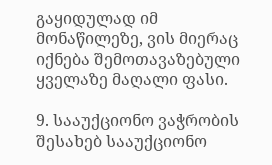გაყიდულად იმ მონაწილეზე, ვის მიერაც იქნება შემოთავაზებული ყველაზე მაღალი ფასი.

9. სააუქციონო ვაჭრობის შესახებ სააუქციონო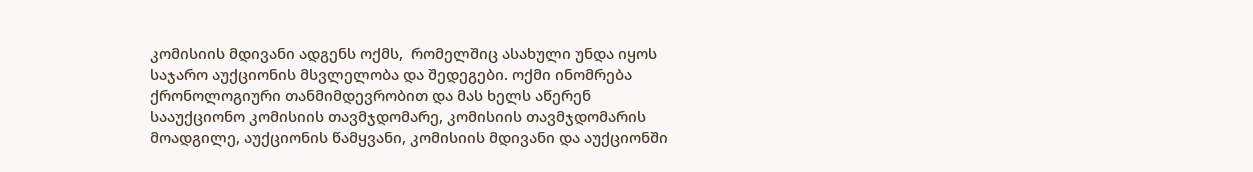კომისიის მდივანი ადგენს ოქმს,  რომელშიც ასახული უნდა იყოს საჯარო აუქციონის მსვლელობა და შედეგები. ოქმი ინომრება ქრონოლოგიური თანმიმდევრობით და მას ხელს აწერენ სააუქციონო კომისიის თავმჯდომარე, კომისიის თავმჯდომარის მოადგილე, აუქციონის წამყვანი, კომისიის მდივანი და აუქციონში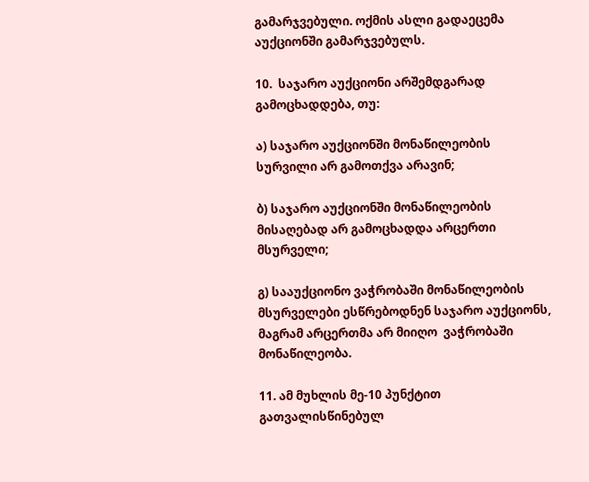გამარჯვებული. ოქმის ასლი გადაეცემა აუქციონში გამარჯვებულს.

10.  საჯარო აუქციონი არშემდგარად გამოცხადდება, თუ:

ა) საჯარო აუქციონში მონაწილეობის სურვილი არ გამოთქვა არავინ;

ბ) საჯარო აუქციონში მონაწილეობის მისაღებად არ გამოცხადდა არცერთი მსურველი;

გ) სააუქციონო ვაჭრობაში მონაწილეობის მსურველები ესწრებოდნენ საჯარო აუქციონს, მაგრამ არცერთმა არ მიიღო  ვაჭრობაში მონაწილეობა.

11. ამ მუხლის მე-10 პუნქტით გათვალისწინებულ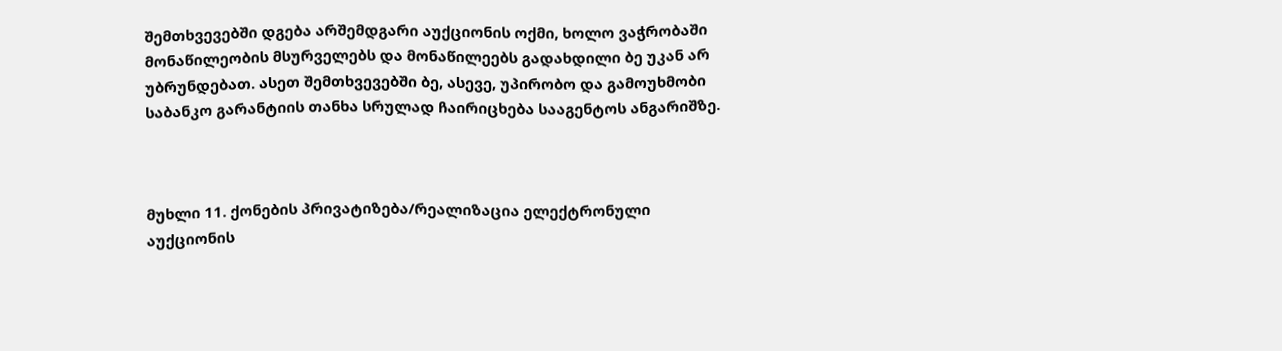შემთხვევებში დგება არშემდგარი აუქციონის ოქმი, ხოლო ვაჭრობაში მონაწილეობის მსურველებს და მონაწილეებს გადახდილი ბე უკან არ უბრუნდებათ. ასეთ შემთხვევებში ბე, ასევე, უპირობო და გამოუხმობი საბანკო გარანტიის თანხა სრულად ჩაირიცხება სააგენტოს ანგარიშზე.



მუხლი 11. ქონების პრივატიზება/რეალიზაცია ელექტრონული აუქციონის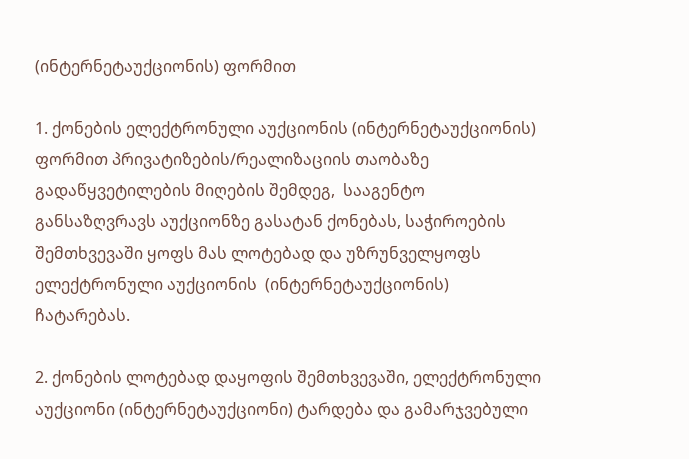(ინტერნეტაუქციონის) ფორმით

1. ქონების ელექტრონული აუქციონის (ინტერნეტაუქციონის) ფორმით პრივატიზების/რეალიზაციის თაობაზე გადაწყვეტილების მიღების შემდეგ,  სააგენტო განსაზღვრავს აუქციონზე გასატან ქონებას, საჭიროების შემთხვევაში ყოფს მას ლოტებად და უზრუნველყოფს ელექტრონული აუქციონის  (ინტერნეტაუქციონის) ჩატარებას.

2. ქონების ლოტებად დაყოფის შემთხვევაში, ელექტრონული აუქციონი (ინტერნეტაუქციონი) ტარდება და გამარჯვებული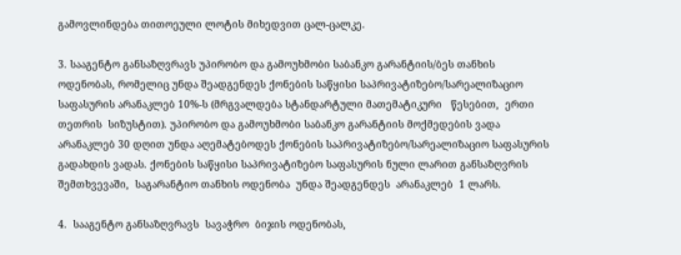გამოვლინდება თითოეული ლოტის მიხედვით ცალ-ცალკე.

3. სააგენტო განსაზღვრავს უპირობო და გამოუხმობი საბანკო გარანტიის/ბეს თანხის ოდენობას, რომელიც უნდა შეადგენდეს ქონების საწყისი საპრივატიზებო/სარეალიზაციო საფასურის არანაკლებ 10%-ს (მრგვალდება სტანდარტული მათემატიკური   წესებით,  ერთი თეთრის  სიზუსტით). უპირობო და გამოუხმობი საბანკო გარანტიის მოქმედების ვადა არანაკლებ 30 დღით უნდა აღემატებოდეს ქონების საპრივატიზებო/სარეალიზაციო საფასურის გადახდის ვადას. ქონების საწყისი საპრივატიზებო საფასურის ნული ლარით განსაზღვრის შემთხვევაში,  საგარანტიო თანხის ოდენობა  უნდა შეადგენდეს  არანაკლებ  1 ლარს.

4.  სააგენტო განსაზღვრავს  სავაჭრო  ბიჯის ოდენობას,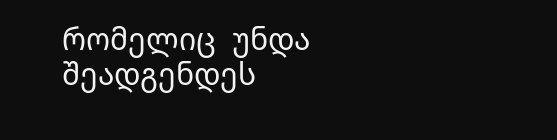რომელიც  უნდა შეადგენდეს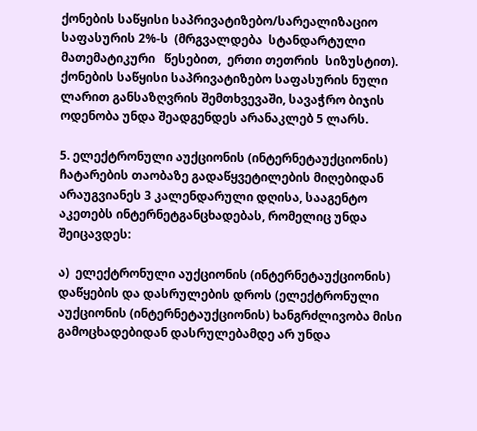ქონების საწყისი საპრივატიზებო/სარეალიზაციო  საფასურის 2%-ს  (მრგვალდება  სტანდარტული მათემატიკური   წესებით,  ერთი თეთრის  სიზუსტით). ქონების საწყისი საპრივატიზებო საფასურის ნული ლარით განსაზღვრის შემთხვევაში, სავაჭრო ბიჯის ოდენობა უნდა შეადგენდეს არანაკლებ 5 ლარს.

5. ელექტრონული აუქციონის (ინტერნეტაუქციონის) ჩატარების თაობაზე გადაწყვეტილების მიღებიდან არაუგვიანეს 3 კალენდარული დღისა, სააგენტო  აკეთებს ინტერნეტგანცხადებას, რომელიც უნდა შეიცავდეს:

ა)  ელექტრონული აუქციონის (ინტერნეტაუქციონის) დაწყების და დასრულების დროს (ელექტრონული აუქციონის (ინტერნეტაუქციონის) ხანგრძლივობა მისი გამოცხადებიდან დასრულებამდე არ უნდა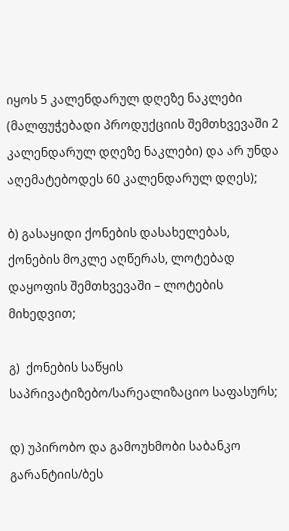იყოს 5 კალენდარულ დღეზე ნაკლები (მალფუჭებადი პროდუქციის შემთხვევაში 2 კალენდარულ დღეზე ნაკლები) და არ უნდა აღემატებოდეს 60 კალენდარულ დღეს);

ბ) გასაყიდი ქონების დასახელებას, ქონების მოკლე აღწერას, ლოტებად დაყოფის შემთხვევაში – ლოტების მიხედვით;

გ)  ქონების საწყის საპრივატიზებო/სარეალიზაციო საფასურს;

დ) უპირობო და გამოუხმობი საბანკო გარანტიის/ბეს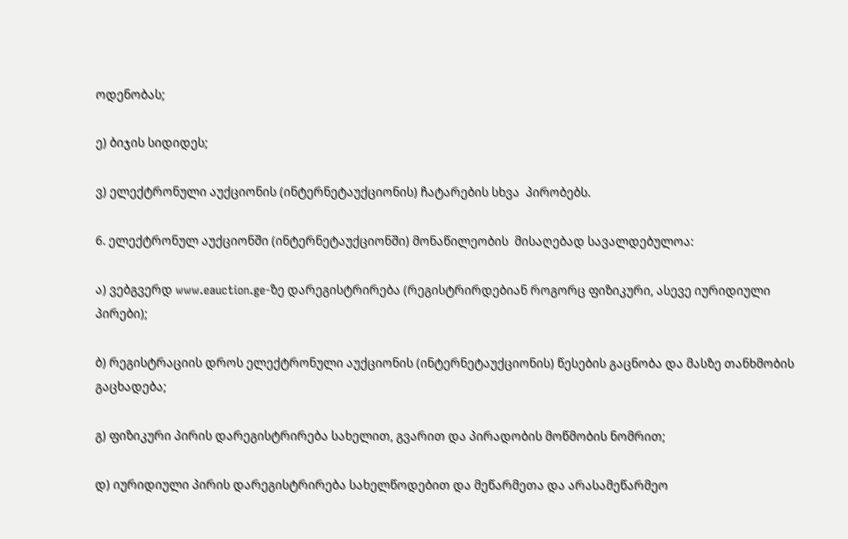ოდენობას;

ე) ბიჯის სიდიდეს;

ვ) ელექტრონული აუქციონის (ინტერნეტაუქციონის) ჩატარების სხვა  პირობებს.

6. ელექტრონულ აუქციონში (ინტერნეტაუქციონში) მონაწილეობის  მისაღებად სავალდებულოა:

ა) ვებგვერდ www.eauction.ge-ზე დარეგისტრირება (რეგისტრირდებიან როგორც ფიზიკური, ასევე იურიდიული პირები);

ბ) რეგისტრაციის დროს ელექტრონული აუქციონის (ინტერნეტაუქციონის) წესების გაცნობა და მასზე თანხმობის გაცხადება;

გ) ფიზიკური პირის დარეგისტრირება სახელით, გვარით და პირადობის მოწმობის ნომრით;

დ) იურიდიული პირის დარეგისტრირება სახელწოდებით და მეწარმეთა და არასამეწარმეო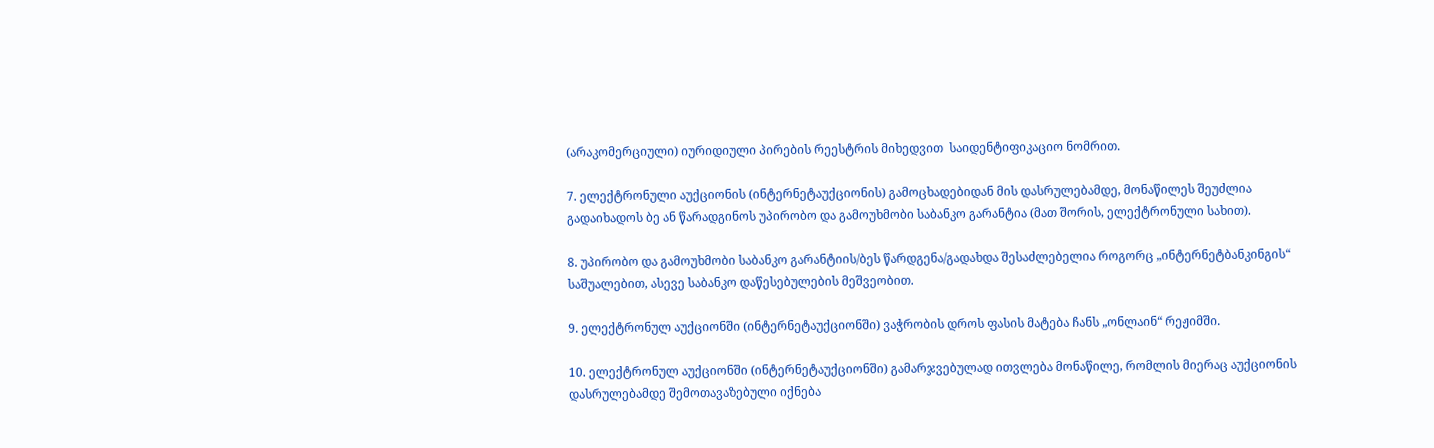(არაკომერციული) იურიდიული პირების რეესტრის მიხედვით  საიდენტიფიკაციო ნომრით.

7. ელექტრონული აუქციონის (ინტერნეტაუქციონის) გამოცხადებიდან მის დასრულებამდე, მონაწილეს შეუძლია გადაიხადოს ბე ან წარადგინოს უპირობო და გამოუხმობი საბანკო გარანტია (მათ შორის, ელექტრონული სახით).

8. უპირობო და გამოუხმობი საბანკო გარანტიის/ბეს წარდგენა/გადახდა შესაძლებელია როგორც „ინტერნეტბანკინგის“ საშუალებით, ასევე საბანკო დაწესებულების მეშვეობით.

9. ელექტრონულ აუქციონში (ინტერნეტაუქციონში) ვაჭრობის დროს ფასის მატება ჩანს „ონლაინ“ რეჟიმში.

10. ელექტრონულ აუქციონში (ინტერნეტაუქციონში) გამარჯვებულად ითვლება მონაწილე, რომლის მიერაც აუქციონის დასრულებამდე შემოთავაზებული იქნება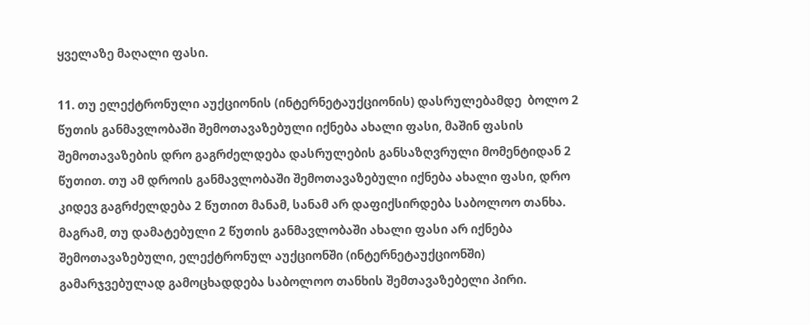ყველაზე მაღალი ფასი.

11. თუ ელექტრონული აუქციონის (ინტერნეტაუქციონის) დასრულებამდე  ბოლო 2 წუთის განმავლობაში შემოთავაზებული იქნება ახალი ფასი, მაშინ ფასის შემოთავაზების დრო გაგრძელდება დასრულების განსაზღვრული მომენტიდან 2 წუთით. თუ ამ დროის განმავლობაში შემოთავაზებული იქნება ახალი ფასი, დრო კიდევ გაგრძელდება 2 წუთით მანამ, სანამ არ დაფიქსირდება საბოლოო თანხა. მაგრამ, თუ დამატებული 2 წუთის განმავლობაში ახალი ფასი არ იქნება შემოთავაზებული, ელექტრონულ აუქციონში (ინტერნეტაუქციონში) გამარჯვებულად გამოცხადდება საბოლოო თანხის შემთავაზებელი პირი.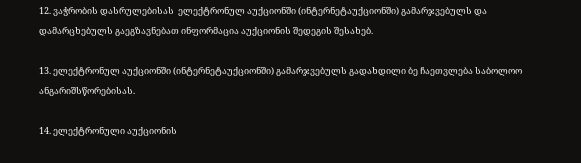12. ვაჭრობის დასრულებისას  ელექტრონულ აუქციონში (ინტერნეტაუქციონში) გამარჯვებულს და დამარცხებულს გაეგზავნებათ ინფორმაცია აუქციონის შედეგის შესახებ.

13. ელექტრონულ აუქციონში (ინტერნეტაუქციონში) გამარჯვებულს გადახდილი ბე ჩაეთვლება საბოლოო ანგარიშსწორებისას.

14. ელექტრონული აუქციონის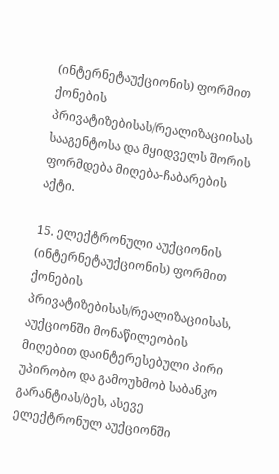(ინტერნეტაუქციონის) ფორმით ქონების პრივატიზებისას/რეალიზაციისას სააგენტოსა და მყიდველს შორის ფორმდება მიღება-ჩაბარების აქტი.

15. ელექტრონული აუქციონის (ინტერნეტაუქციონის) ფორმით ქონების პრივატიზებისას/რეალიზაციისას, აუქციონში მონაწილეობის მიღებით დაინტერესებული პირი უპირობო და გამოუხმობ საბანკო გარანტიას/ბეს, ასევე ელექტრონულ აუქციონში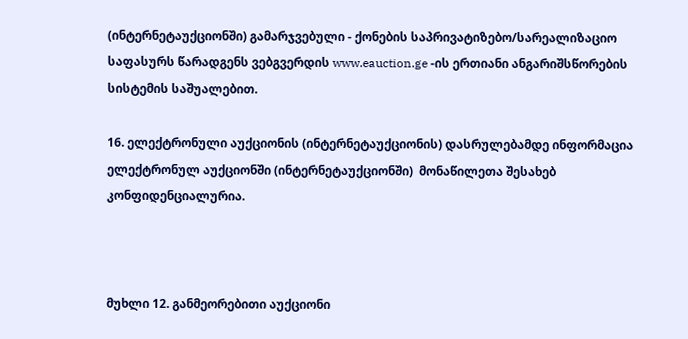(ინტერნეტაუქციონში) გამარჯვებული - ქონების საპრივატიზებო/სარეალიზაციო საფასურს წარადგენს ვებგვერდის www.eauction.ge -ის ერთიანი ანგარიშსწორების სისტემის საშუალებით.

16. ელექტრონული აუქციონის (ინტერნეტაუქციონის) დასრულებამდე ინფორმაცია  ელექტრონულ აუქციონში (ინტერნეტაუქციონში)  მონაწილეთა შესახებ კონფიდენციალურია.



მუხლი 12. განმეორებითი აუქციონი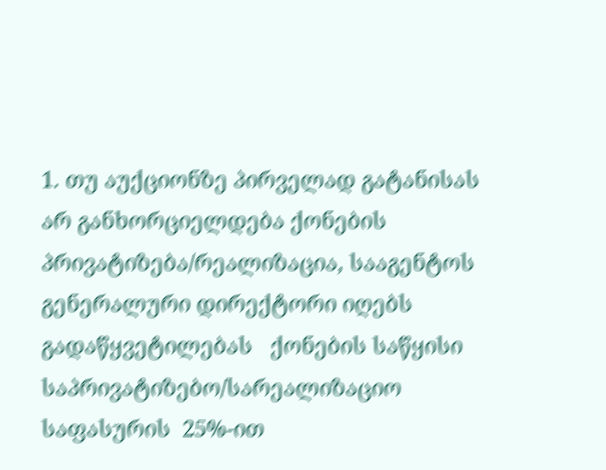1. თუ აუქციონზე პირველად გატანისას არ განხორციელდება ქონების პრივატიზება/რეალიზაცია, სააგენტოს გენერალური დირექტორი იღებს გადაწყვეტილებას   ქონების საწყისი საპრივატიზებო/სარეალიზაციო საფასურის  25%-ით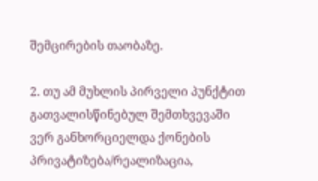შემცირების თაობაზე.

2. თუ ამ მუხლის პირველი პუნქტით გათვალისწინებულ შემთხვევაში ვერ განხორციელდა ქონების პრივატიზება/რეალიზაცია,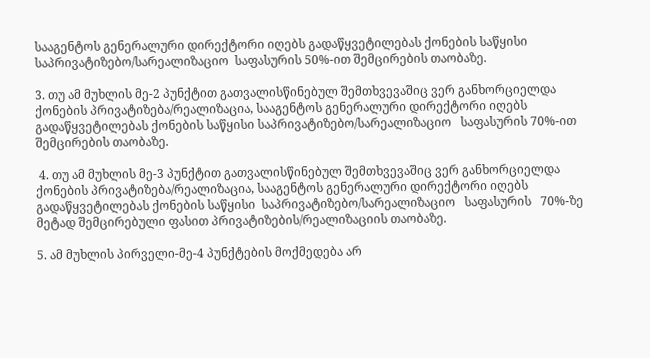სააგენტოს გენერალური დირექტორი იღებს გადაწყვეტილებას ქონების საწყისი საპრივატიზებო/სარეალიზაციო  საფასურის 50%-ით შემცირების თაობაზე.

3. თუ ამ მუხლის მე-2 პუნქტით გათვალისწინებულ შემთხვევაშიც ვერ განხორციელდა ქონების პრივატიზება/რეალიზაცია, სააგენტოს გენერალური დირექტორი იღებს გადაწყვეტილებას ქონების საწყისი საპრივატიზებო/სარეალიზაციო   საფასურის 70%-ით შემცირების თაობაზე.

 4. თუ ამ მუხლის მე-3 პუნქტით გათვალისწინებულ შემთხვევაშიც ვერ განხორციელდა ქონების პრივატიზება/რეალიზაცია, სააგენტოს გენერალური დირექტორი იღებს გადაწყვეტილებას ქონების საწყისი  საპრივატიზებო/სარეალიზაციო   საფასურის   70%-ზე მეტად შემცირებული ფასით პრივატიზების/რეალიზაციის თაობაზე.

5. ამ მუხლის პირველი-მე-4 პუნქტების მოქმედება არ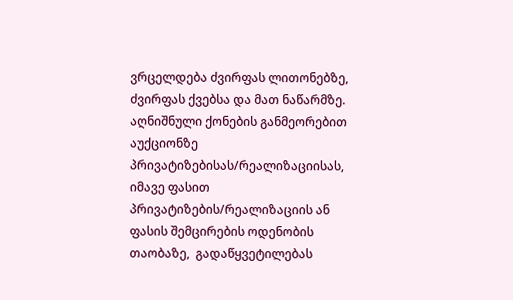ვრცელდება ძვირფას ლითონებზე, ძვირფას ქვებსა და მათ ნაწარმზე. აღნიშნული ქონების განმეორებით აუქციონზე პრივატიზებისას/რეალიზაციისას, იმავე ფასით პრივატიზების/რეალიზაციის ან ფასის შემცირების ოდენობის თაობაზე,  გადაწყვეტილებას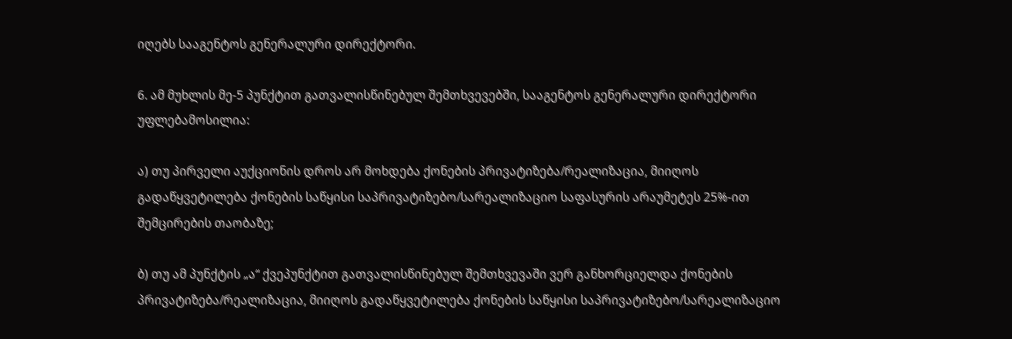იღებს სააგენტოს გენერალური დირექტორი.

6. ამ მუხლის მე-5 პუნქტით გათვალისწინებულ შემთხვევებში, სააგენტოს გენერალური დირექტორი უფლებამოსილია:

ა) თუ პირველი აუქციონის დროს არ მოხდება ქონების პრივატიზება/რეალიზაცია, მიიღოს გადაწყვეტილება ქონების საწყისი საპრივატიზებო/სარეალიზაციო საფასურის არაუმეტეს 25%-ით შემცირების თაობაზე;

ბ) თუ ამ პუნქტის „ა“ ქვეპუნქტით გათვალისწინებულ შემთხვევაში ვერ განხორციელდა ქონების პრივატიზება/რეალიზაცია, მიიღოს გადაწყვეტილება ქონების საწყისი საპრივატიზებო/სარეალიზაციო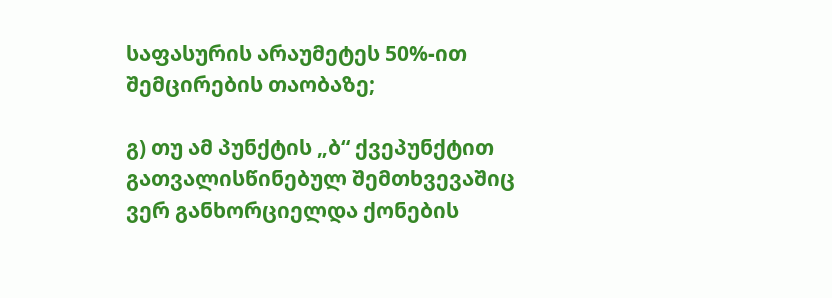საფასურის არაუმეტეს 50%-ით შემცირების თაობაზე;

გ) თუ ამ პუნქტის „ბ“ ქვეპუნქტით გათვალისწინებულ შემთხვევაშიც ვერ განხორციელდა ქონების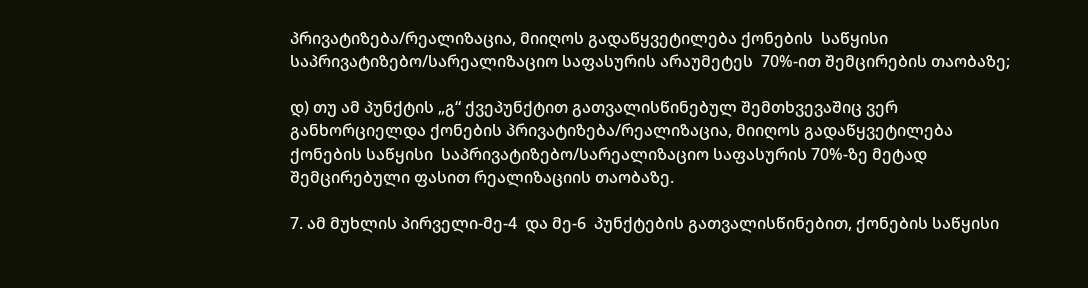პრივატიზება/რეალიზაცია, მიიღოს გადაწყვეტილება ქონების  საწყისი საპრივატიზებო/სარეალიზაციო საფასურის არაუმეტეს  70%-ით შემცირების თაობაზე;

დ) თუ ამ პუნქტის „გ“ ქვეპუნქტით გათვალისწინებულ შემთხვევაშიც ვერ განხორციელდა ქონების პრივატიზება/რეალიზაცია, მიიღოს გადაწყვეტილება ქონების საწყისი  საპრივატიზებო/სარეალიზაციო საფასურის 70%-ზე მეტად შემცირებული ფასით რეალიზაციის თაობაზე.

7. ამ მუხლის პირველი-მე-4  და მე-6  პუნქტების გათვალისწინებით, ქონების საწყისი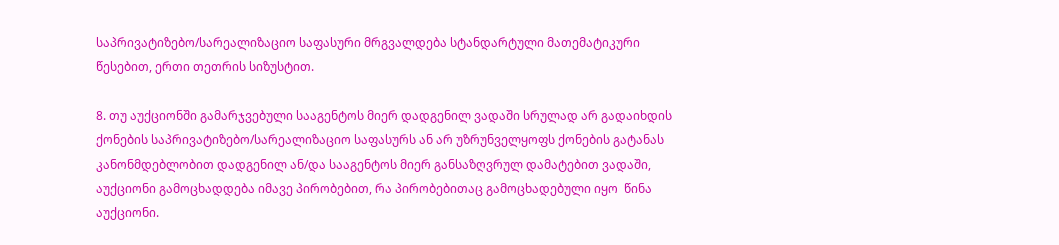საპრივატიზებო/სარეალიზაციო საფასური მრგვალდება სტანდარტული მათემატიკური წესებით, ერთი თეთრის სიზუსტით.

8. თუ აუქციონში გამარჯვებული სააგენტოს მიერ დადგენილ ვადაში სრულად არ გადაიხდის ქონების საპრივატიზებო/სარეალიზაციო საფასურს ან არ უზრუნველყოფს ქონების გატანას კანონმდებლობით დადგენილ ან/და სააგენტოს მიერ განსაზღვრულ დამატებით ვადაში, აუქციონი გამოცხადდება იმავე პირობებით, რა პირობებითაც გამოცხადებული იყო  წინა აუქციონი.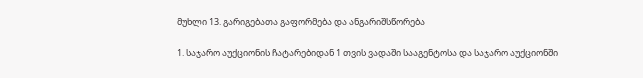მუხლი 13. გარიგებათა გაფორმება და ანგარიშსწორება

1. საჯარო აუქციონის ჩატარებიდან 1 თვის ვადაში სააგენტოსა და საჯარო აუქციონში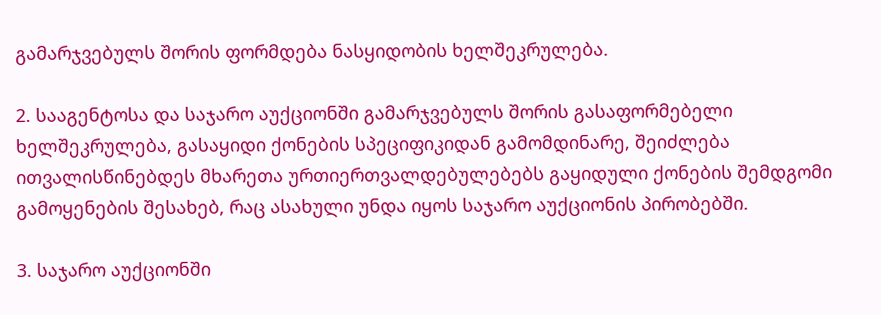გამარჯვებულს შორის ფორმდება ნასყიდობის ხელშეკრულება.

2. სააგენტოსა და საჯარო აუქციონში გამარჯვებულს შორის გასაფორმებელი ხელშეკრულება, გასაყიდი ქონების სპეციფიკიდან გამომდინარე, შეიძლება ითვალისწინებდეს მხარეთა ურთიერთვალდებულებებს გაყიდული ქონების შემდგომი გამოყენების შესახებ, რაც ასახული უნდა იყოს საჯარო აუქციონის პირობებში.

3. საჯარო აუქციონში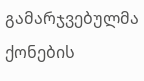გამარჯვებულმა ქონების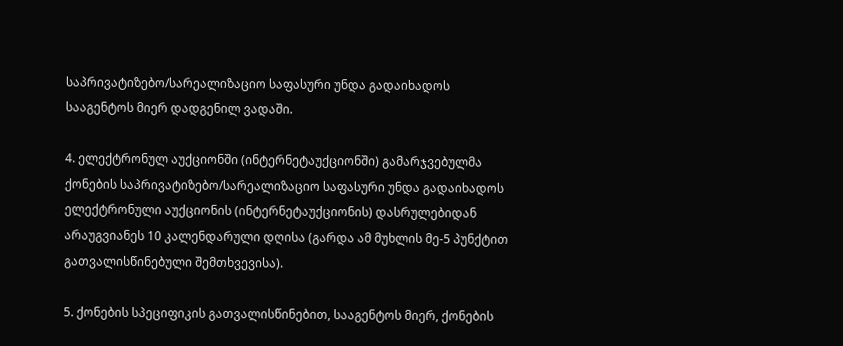საპრივატიზებო/სარეალიზაციო საფასური უნდა გადაიხადოს სააგენტოს მიერ დადგენილ ვადაში.

4. ელექტრონულ აუქციონში (ინტერნეტაუქციონში) გამარჯვებულმა ქონების საპრივატიზებო/სარეალიზაციო საფასური უნდა გადაიხადოს ელექტრონული აუქციონის (ინტერნეტაუქციონის) დასრულებიდან არაუგვიანეს 10 კალენდარული დღისა (გარდა ამ მუხლის მე-5 პუნქტით გათვალისწინებული შემთხვევისა).

5. ქონების სპეციფიკის გათვალისწინებით, სააგენტოს მიერ, ქონების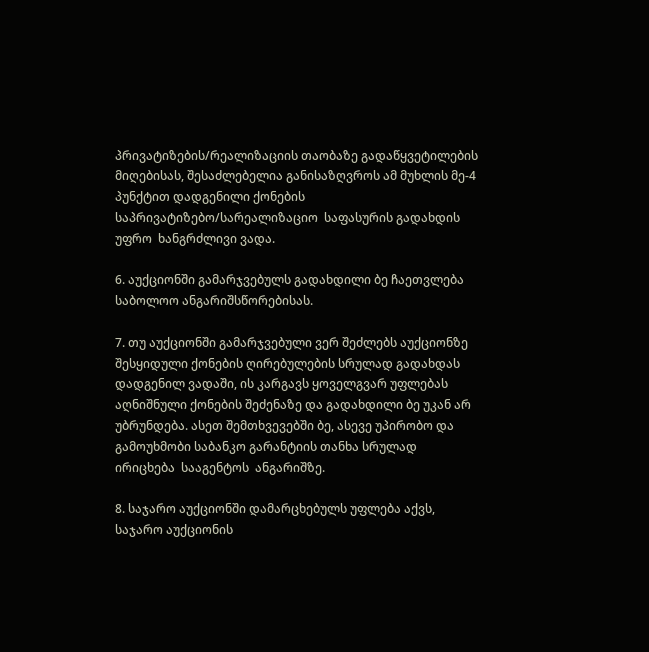პრივატიზების/რეალიზაციის თაობაზე გადაწყვეტილების მიღებისას, შესაძლებელია განისაზღვროს ამ მუხლის მე-4 პუნქტით დადგენილი ქონების  საპრივატიზებო/სარეალიზაციო  საფასურის გადახდის უფრო  ხანგრძლივი ვადა.

6. აუქციონში გამარჯვებულს გადახდილი ბე ჩაეთვლება საბოლოო ანგარიშსწორებისას.

7. თუ აუქციონში გამარჯვებული ვერ შეძლებს აუქციონზე შესყიდული ქონების ღირებულების სრულად გადახდას დადგენილ ვადაში, ის კარგავს ყოველგვარ უფლებას აღნიშნული ქონების შეძენაზე და გადახდილი ბე უკან არ უბრუნდება. ასეთ შემთხვევებში ბე, ასევე უპირობო და გამოუხმობი საბანკო გარანტიის თანხა სრულად  ირიცხება  სააგენტოს  ანგარიშზე.

8. საჯარო აუქციონში დამარცხებულს უფლება აქვს, საჯარო აუქციონის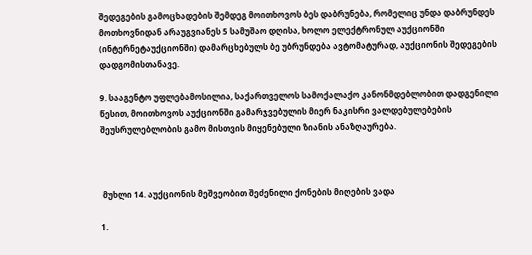შედეგების გამოცხადების შემდეგ მოითხოვოს ბეს დაბრუნება, რომელიც უნდა დაბრუნდეს მოთხოვნიდან არაუგვიანეს 5 სამუშაო დღისა, ხოლო ელექტრონულ აუქციონში (ინტერნეტაუქციონში) დამარცხებულს ბე უბრუნდება ავტომატურად, აუქციონის შედეგების დადგომისთანავე.

9. სააგენტო უფლებამოსილია, საქართველოს სამოქალაქო კანონმდებლობით დადგენილი წესით, მოითხოვოს აუქციონში გამარჯვებულის მიერ ნაკისრი ვალდებულებების შეუსრულებლობის გამო მისთვის მიყენებული ზიანის ანაზღაურება.



 მუხლი 14. აუქციონის მეშვეობით შეძენილი ქონების მიღების ვადა

1.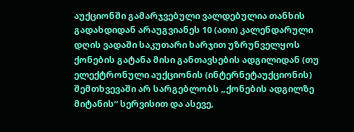აუქციონში გამარჯვებული ვალდებულია თანხის გადახდიდან არაუგვიანეს 10 (ათი) კალენდარული დღის ვადაში საკუთარი ხარჯით უზრუნველყოს ქონების გატანა მისი განთავსების ადგილიდან (თუ ელექტრონული აუქციონის (ინტერნეტაუქციონის) შემთხვევაში არ სარგებლობს „ქონების ადგილზე მიტანის“ სერვისით და ასევე,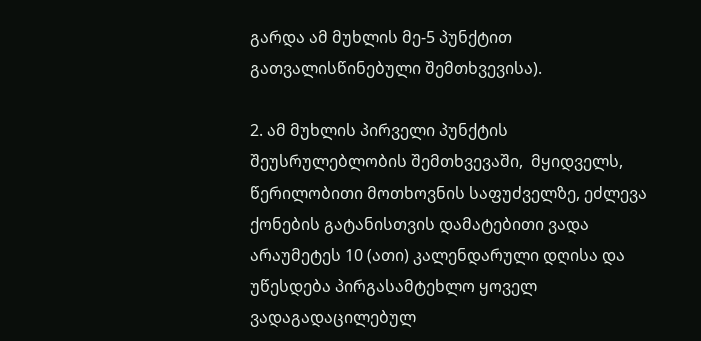გარდა ამ მუხლის მე-5 პუნქტით გათვალისწინებული შემთხვევისა).

2. ამ მუხლის პირველი პუნქტის შეუსრულებლობის შემთხვევაში,  მყიდველს,  წერილობითი მოთხოვნის საფუძველზე, ეძლევა ქონების გატანისთვის დამატებითი ვადა არაუმეტეს 10 (ათი) კალენდარული დღისა და უწესდება პირგასამტეხლო ყოველ ვადაგადაცილებულ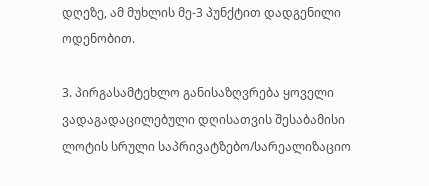დღეზე, ამ მუხლის მე-3 პუნქტით დადგენილი ოდენობით.

3. პირგასამტეხლო განისაზღვრება ყოველი ვადაგადაცილებული დღისათვის შესაბამისი ლოტის სრული საპრივატზებო/სარეალიზაციო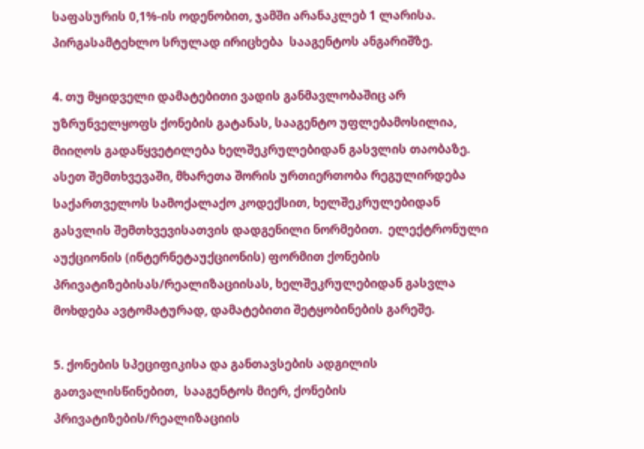საფასურის 0,1%-ის ოდენობით, ჯამში არანაკლებ 1 ლარისა. პირგასამტეხლო სრულად ირიცხება  სააგენტოს ანგარიშზე.

4. თუ მყიდველი დამატებითი ვადის განმავლობაშიც არ უზრუნველყოფს ქონების გატანას, სააგენტო უფლებამოსილია, მიიღოს გადაწყვეტილება ხელშეკრულებიდან გასვლის თაობაზე. ასეთ შემთხვევაში, მხარეთა შორის ურთიერთობა რეგულირდება საქართველოს სამოქალაქო კოდექსით, ხელშეკრულებიდან გასვლის შემთხვევისათვის დადგენილი ნორმებით.  ელექტრონული აუქციონის (ინტერნეტაუქციონის) ფორმით ქონების პრივატიზებისას/რეალიზაციისას, ხელშეკრულებიდან გასვლა მოხდება ავტომატურად, დამატებითი შეტყობინების გარეშე.

5. ქონების სპეციფიკისა და განთავსების ადგილის გათვალისწინებით,  სააგენტოს მიერ, ქონების  პრივატიზების/რეალიზაციის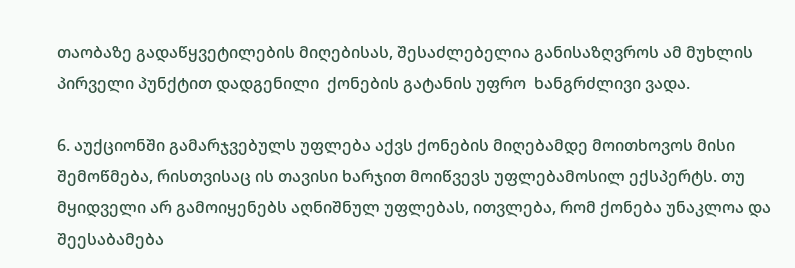თაობაზე გადაწყვეტილების მიღებისას, შესაძლებელია განისაზღვროს ამ მუხლის პირველი პუნქტით დადგენილი  ქონების გატანის უფრო  ხანგრძლივი ვადა.

6. აუქციონში გამარჯვებულს უფლება აქვს ქონების მიღებამდე მოითხოვოს მისი შემოწმება, რისთვისაც ის თავისი ხარჯით მოიწვევს უფლებამოსილ ექსპერტს. თუ მყიდველი არ გამოიყენებს აღნიშნულ უფლებას, ითვლება, რომ ქონება უნაკლოა და შეესაბამება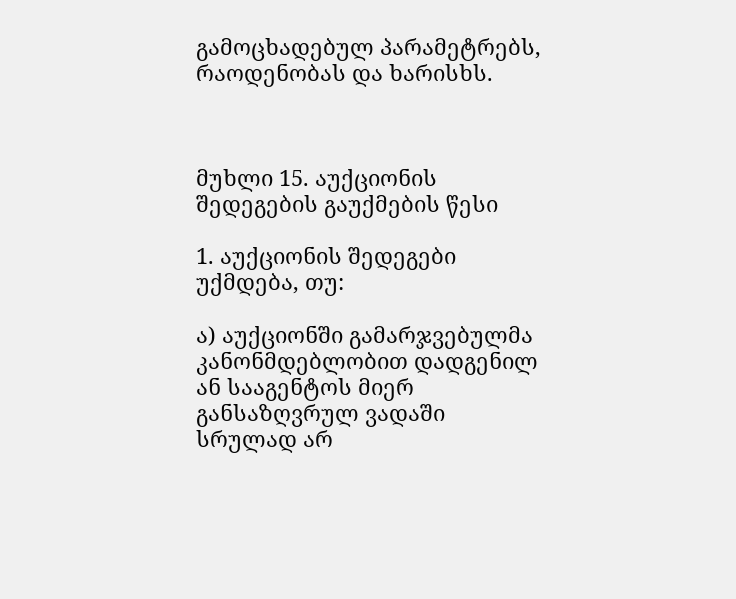გამოცხადებულ პარამეტრებს, რაოდენობას და ხარისხს.



მუხლი 15. აუქციონის შედეგების გაუქმების წესი

1. აუქციონის შედეგები უქმდება, თუ:

ა) აუქციონში გამარჯვებულმა კანონმდებლობით დადგენილ ან სააგენტოს მიერ განსაზღვრულ ვადაში სრულად არ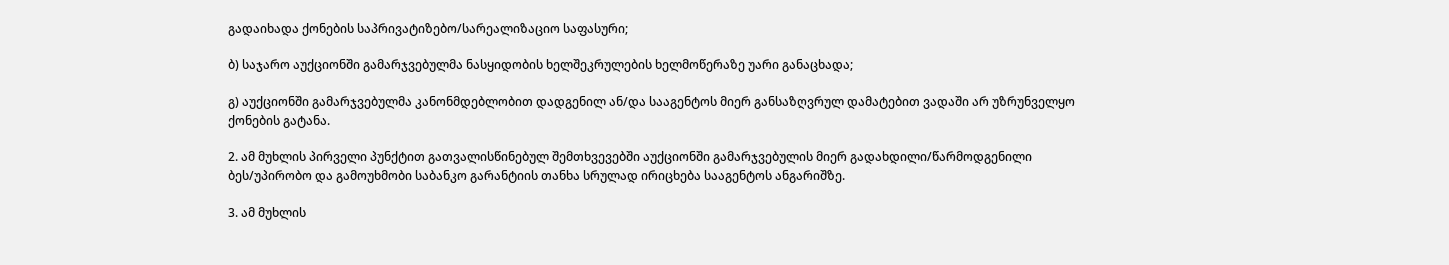გადაიხადა ქონების საპრივატიზებო/სარეალიზაციო საფასური;

ბ) საჯარო აუქციონში გამარჯვებულმა ნასყიდობის ხელშეკრულების ხელმოწერაზე უარი განაცხადა;

გ) აუქციონში გამარჯვებულმა კანონმდებლობით დადგენილ ან/და სააგენტოს მიერ განსაზღვრულ დამატებით ვადაში არ უზრუნველყო ქონების გატანა.

2. ამ მუხლის პირველი პუნქტით გათვალისწინებულ შემთხვევებში აუქციონში გამარჯვებულის მიერ გადახდილი/წარმოდგენილი ბეს/უპირობო და გამოუხმობი საბანკო გარანტიის თანხა სრულად ირიცხება სააგენტოს ანგარიშზე.

3. ამ მუხლის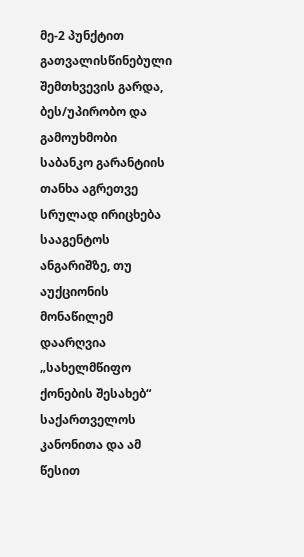მე-2 პუნქტით გათვალისწინებული შემთხვევის გარდა, ბეს/უპირობო და გამოუხმობი საბანკო გარანტიის თანხა აგრეთვე სრულად ირიცხება  სააგენტოს ანგარიშზე, თუ აუქციონის მონაწილემ დაარღვია „სახელმწიფო ქონების შესახებ“ საქართველოს კანონითა და ამ წესით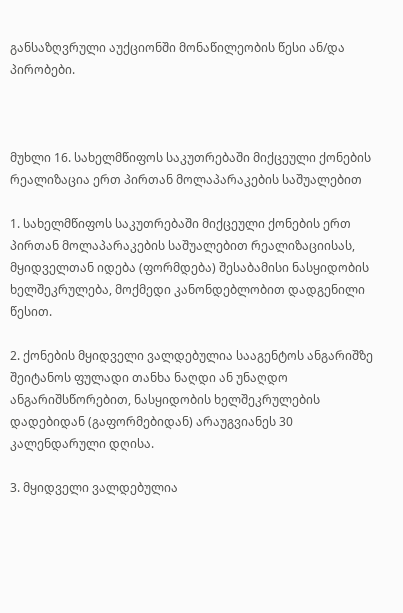განსაზღვრული აუქციონში მონაწილეობის წესი ან/და პირობები.



მუხლი 16. სახელმწიფოს საკუთრებაში მიქცეული ქონების რეალიზაცია ერთ პირთან მოლაპარაკების საშუალებით

1. სახელმწიფოს საკუთრებაში მიქცეული ქონების ერთ პირთან მოლაპარაკების საშუალებით რეალიზაციისას, მყიდველთან იდება (ფორმდება) შესაბამისი ნასყიდობის ხელშეკრულება, მოქმედი კანონდებლობით დადგენილი წესით.

2. ქონების მყიდველი ვალდებულია სააგენტოს ანგარიშზე შეიტანოს ფულადი თანხა ნაღდი ან უნაღდო ანგარიშსწორებით, ნასყიდობის ხელშეკრულების დადებიდან (გაფორმებიდან) არაუგვიანეს 30 კალენდარული დღისა.

3. მყიდველი ვალდებულია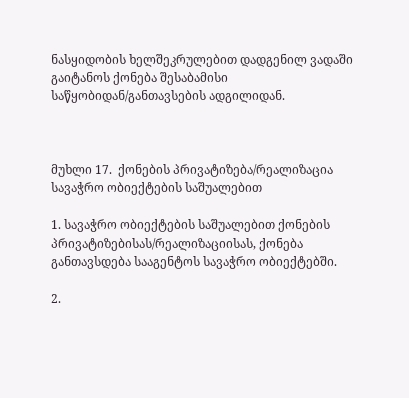ნასყიდობის ხელშეკრულებით დადგენილ ვადაში  გაიტანოს ქონება შესაბამისი საწყობიდან/განთავსების ადგილიდან.



მუხლი 17.  ქონების პრივატიზება/რეალიზაცია სავაჭრო ობიექტების საშუალებით

1. სავაჭრო ობიექტების საშუალებით ქონების პრივატიზებისას/რეალიზაციისას, ქონება განთავსდება სააგენტოს სავაჭრო ობიექტებში.

2.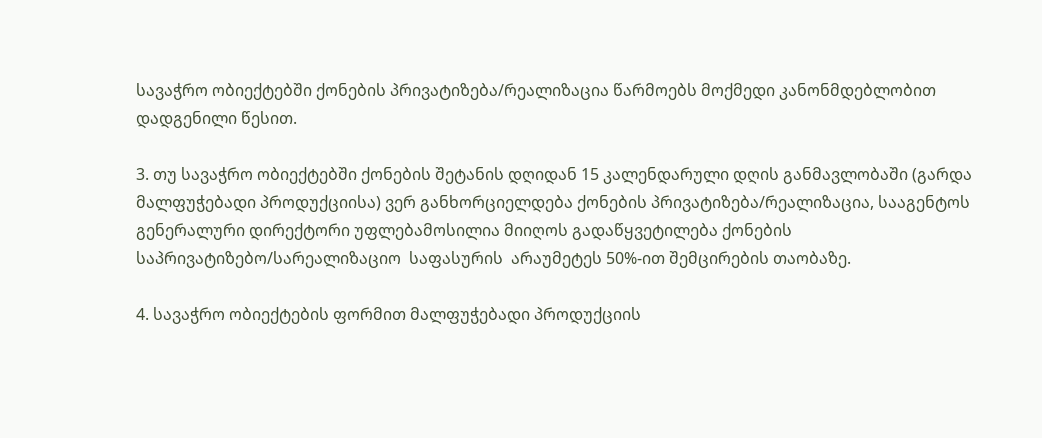სავაჭრო ობიექტებში ქონების პრივატიზება/რეალიზაცია წარმოებს მოქმედი კანონმდებლობით დადგენილი წესით.

3. თუ სავაჭრო ობიექტებში ქონების შეტანის დღიდან 15 კალენდარული დღის განმავლობაში (გარდა მალფუჭებადი პროდუქციისა) ვერ განხორციელდება ქონების პრივატიზება/რეალიზაცია, სააგენტოს გენერალური დირექტორი უფლებამოსილია მიიღოს გადაწყვეტილება ქონების საპრივატიზებო/სარეალიზაციო  საფასურის  არაუმეტეს 50%-ით შემცირების თაობაზე.

4. სავაჭრო ობიექტების ფორმით მალფუჭებადი პროდუქციის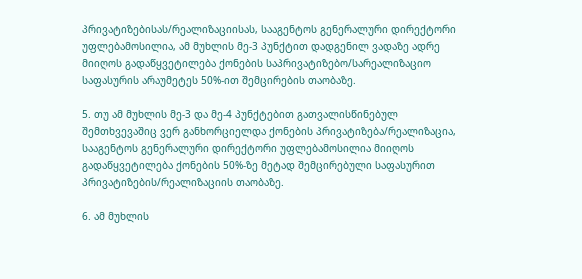პრივატიზებისას/რეალიზაციისას, სააგენტოს გენერალური დირექტორი უფლებამოსილია, ამ მუხლის მე-3 პუნქტით დადგენილ ვადაზე ადრე მიიღოს გადაწყვეტილება ქონების საპრივატიზებო/სარეალიზაციო საფასურის არაუმეტეს 50%-ით შემცირების თაობაზე.

5. თუ ამ მუხლის მე-3 და მე-4 პუნქტებით გათვალისწინებულ შემთხვევაშიც ვერ განხორციელდა ქონების პრივატიზება/რეალიზაცია, სააგენტოს გენერალური დირექტორი უფლებამოსილია მიიღოს გადაწყვეტილება ქონების 50%-ზე მეტად შემცირებული საფასურით პრივატიზების/რეალიზაციის თაობაზე.

6. ამ მუხლის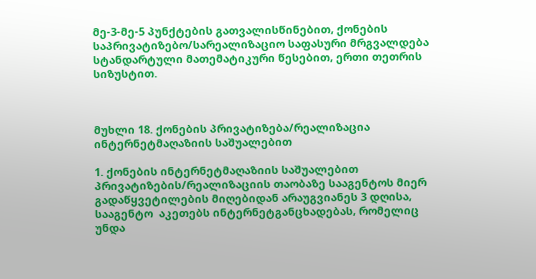მე-3-მე-5 პუნქტების გათვალისწინებით, ქონების  საპრივატიზებო/სარეალიზაციო საფასური მრგვალდება სტანდარტული მათემატიკური წესებით, ერთი თეთრის სიზუსტით.



მუხლი 18. ქონების პრივატიზება/რეალიზაცია ინტერნეტმაღაზიის საშუალებით

1. ქონების ინტერნეტმაღაზიის საშუალებით პრივატიზების/რეალიზაციის თაობაზე სააგენტოს მიერ გადაწყვეტილების მიღებიდან არაუგვიანეს 3 დღისა, სააგენტო  აკეთებს ინტერნეტგანცხადებას, რომელიც უნდა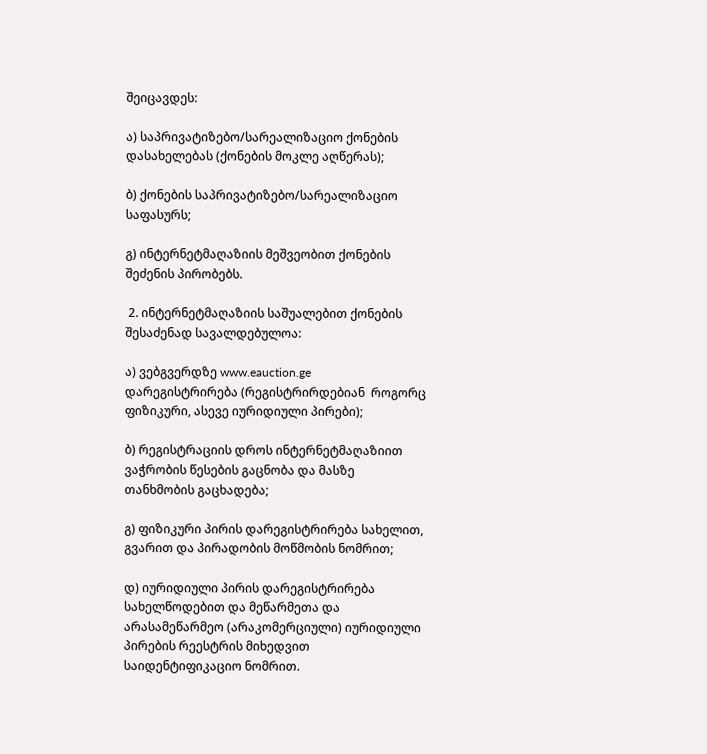შეიცავდეს:

ა) საპრივატიზებო/სარეალიზაციო ქონების დასახელებას (ქონების მოკლე აღწერას);

ბ) ქონების საპრივატიზებო/სარეალიზაციო საფასურს;

გ) ინტერნეტმაღაზიის მეშვეობით ქონების შეძენის პირობებს.

 2. ინტერნეტმაღაზიის საშუალებით ქონების შესაძენად სავალდებულოა:

ა) ვებგვერდზე www.eauction.ge დარეგისტრირება (რეგისტრირდებიან  როგორც ფიზიკური, ასევე იურიდიული პირები);

ბ) რეგისტრაციის დროს ინტერნეტმაღაზიით ვაჭრობის წესების გაცნობა და მასზე თანხმობის გაცხადება;

გ) ფიზიკური პირის დარეგისტრირება სახელით, გვარით და პირადობის მოწმობის ნომრით;

დ) იურიდიული პირის დარეგისტრირება სახელწოდებით და მეწარმეთა და არასამეწარმეო (არაკომერციული) იურიდიული პირების რეესტრის მიხედვით საიდენტიფიკაციო ნომრით.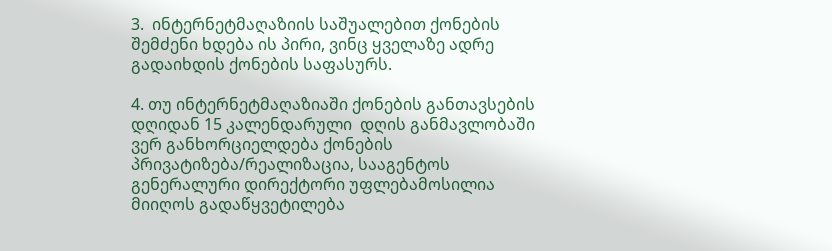3.  ინტერნეტმაღაზიის საშუალებით ქონების შემძენი ხდება ის პირი, ვინც ყველაზე ადრე გადაიხდის ქონების საფასურს.

4. თუ ინტერნეტმაღაზიაში ქონების განთავსების დღიდან 15 კალენდარული  დღის განმავლობაში ვერ განხორციელდება ქონების პრივატიზება/რეალიზაცია, სააგენტოს გენერალური დირექტორი უფლებამოსილია მიიღოს გადაწყვეტილება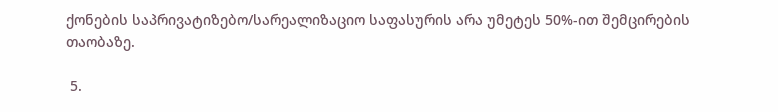ქონების საპრივატიზებო/სარეალიზაციო საფასურის არა უმეტეს 50%-ით შემცირების თაობაზე.

 5.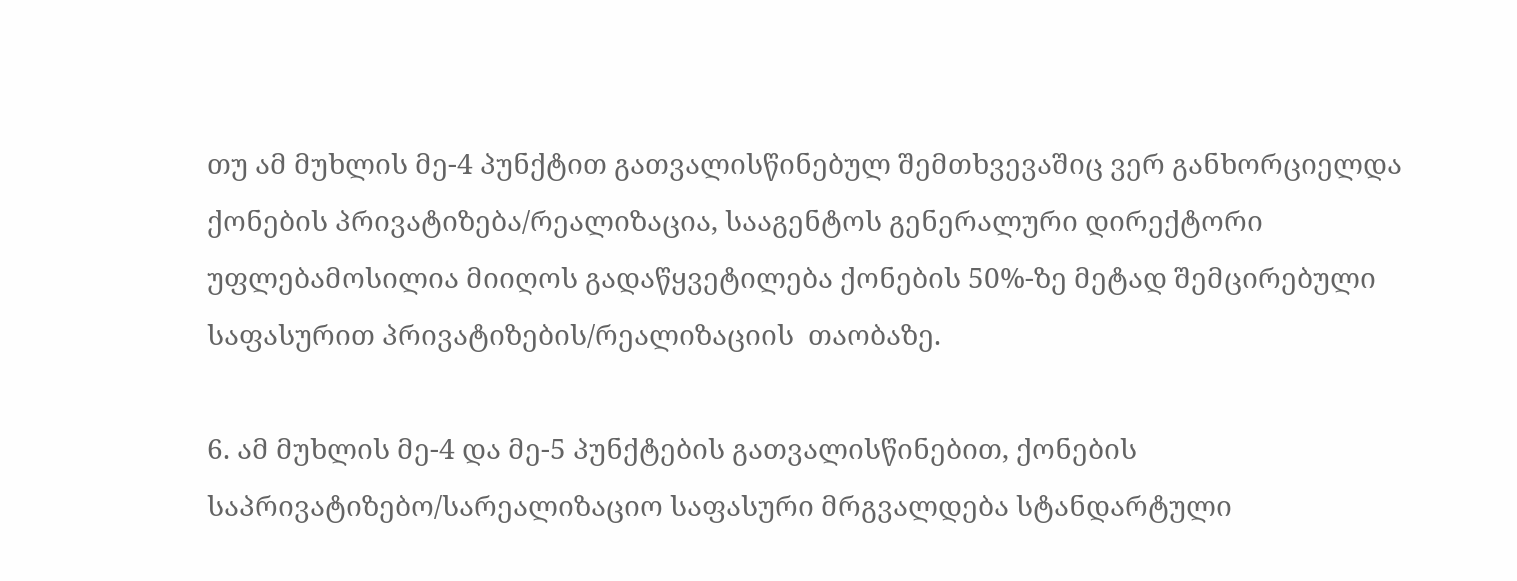თუ ამ მუხლის მე-4 პუნქტით გათვალისწინებულ შემთხვევაშიც ვერ განხორციელდა ქონების პრივატიზება/რეალიზაცია, სააგენტოს გენერალური დირექტორი უფლებამოსილია მიიღოს გადაწყვეტილება ქონების 50%-ზე მეტად შემცირებული საფასურით პრივატიზების/რეალიზაციის  თაობაზე.

6. ამ მუხლის მე-4 და მე-5 პუნქტების გათვალისწინებით, ქონების  საპრივატიზებო/სარეალიზაციო საფასური მრგვალდება სტანდარტული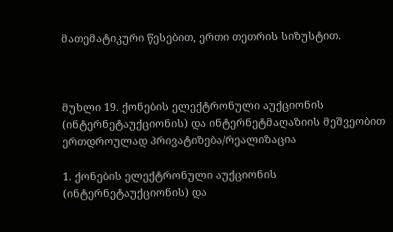მათემატიკური წესებით, ერთი თეთრის სიზუსტით.



მუხლი 19. ქონების ელექტრონული აუქციონის (ინტერნეტაუქციონის) და ინტერნეტმაღაზიის მეშვეობით  ერთდროულად პრივატიზება/რეალიზაცია

1. ქონების ელექტრონული აუქციონის (ინტერნეტაუქციონის) და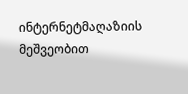ინტერნეტმაღაზიის მეშვეობით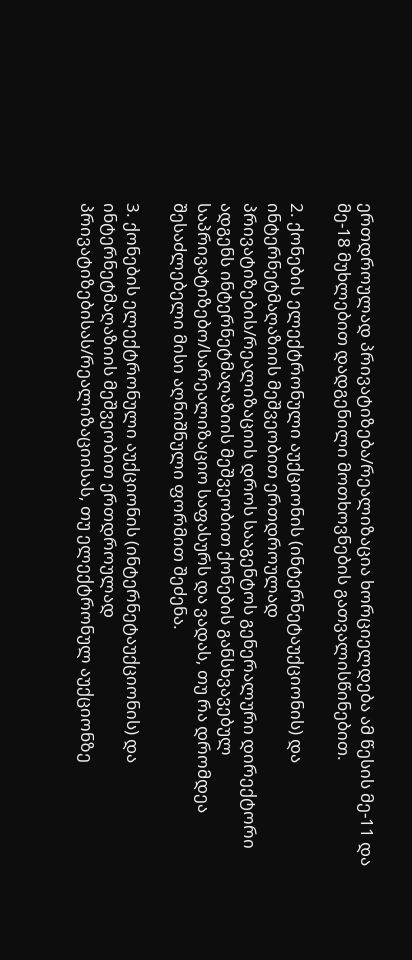ერთდროულად პრივატიზება/რეალიზაცია ხორციელდება ამ წესის მე-11 და მე-18 მუხლებით დადგენილი მოთხოვნების გათვალისწინებით.

2. ქონების ელექტრონული აუქციონის (ინტერნეტაუქციონის) და ინტერნეტმაღაზიის მეშვეობით ერთდროულად პრივატიზების/რეალიზაციის დროს სააგენტოს გენერალური დირექტორი ადგენს ინტერნეტმაღაზიის მეშვეობით ქონების განსხვავებულ საპრივატიზებო/სარეალიზაციო საფასურს და ვადას, თუ რა დრომდეა შესაძლებელი მისი აღნიშნული ფორმით შეძენა.

3. ქონების ელექტრონული აუქციონის (ინტერნეტაუქციონის) და ინტერნეტმაღაზიის მეშვეობით ერთდროულად პრივატიზებისას/რეალიზაციისას, თუ ელექტრონულ აუქციონზე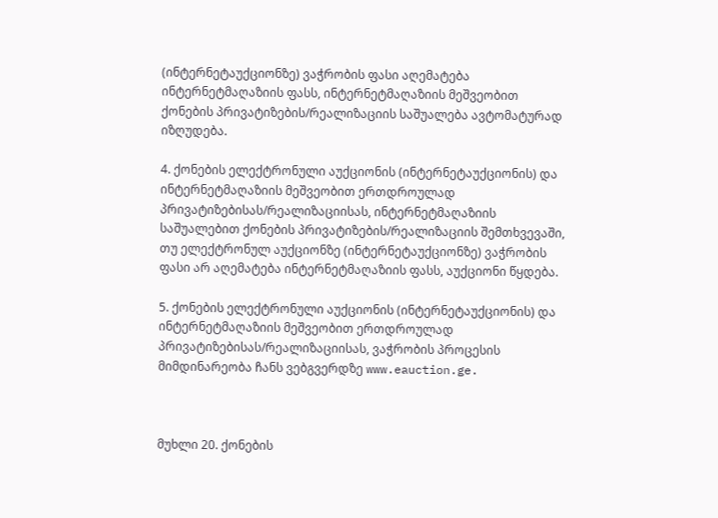(ინტერნეტაუქციონზე) ვაჭრობის ფასი აღემატება ინტერნეტმაღაზიის ფასს, ინტერნეტმაღაზიის მეშვეობით ქონების პრივატიზების/რეალიზაციის საშუალება ავტომატურად იზღუდება.

4. ქონების ელექტრონული აუქციონის (ინტერნეტაუქციონის) და ინტერნეტმაღაზიის მეშვეობით ერთდროულად პრივატიზებისას/რეალიზაციისას, ინტერნეტმაღაზიის საშუალებით ქონების პრივატიზების/რეალიზაციის შემთხვევაში, თუ ელექტრონულ აუქციონზე (ინტერნეტაუქციონზე) ვაჭრობის ფასი არ აღემატება ინტერნეტმაღაზიის ფასს, აუქციონი წყდება.

5. ქონების ელექტრონული აუქციონის (ინტერნეტაუქციონის) და ინტერნეტმაღაზიის მეშვეობით ერთდროულად პრივატიზებისას/რეალიზაციისას, ვაჭრობის პროცესის მიმდინარეობა ჩანს ვებგვერდზე www.eauction.ge.



მუხლი 20. ქონების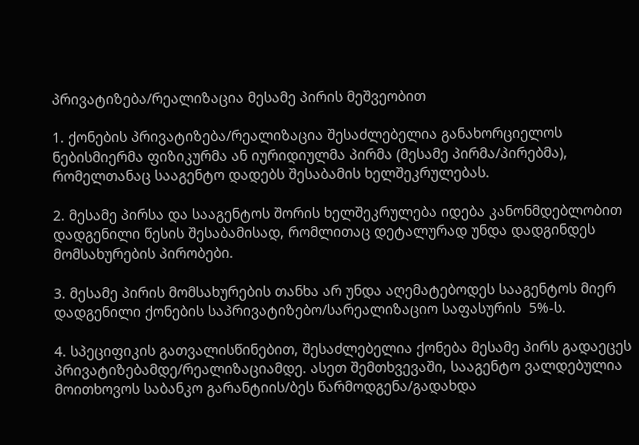პრივატიზება/რეალიზაცია მესამე პირის მეშვეობით

1. ქონების პრივატიზება/რეალიზაცია შესაძლებელია განახორციელოს ნებისმიერმა ფიზიკურმა ან იურიდიულმა პირმა (მესამე პირმა/პირებმა), რომელთანაც სააგენტო დადებს შესაბამის ხელშეკრულებას.

2. მესამე პირსა და სააგენტოს შორის ხელშეკრულება იდება კანონმდებლობით დადგენილი წესის შესაბამისად, რომლითაც დეტალურად უნდა დადგინდეს მომსახურების პირობები.

3. მესამე პირის მომსახურების თანხა არ უნდა აღემატებოდეს სააგენტოს მიერ დადგენილი ქონების საპრივატიზებო/სარეალიზაციო საფასურის  5%-ს.

4. სპეციფიკის გათვალისწინებით, შესაძლებელია ქონება მესამე პირს გადაეცეს პრივატიზებამდე/რეალიზაციამდე. ასეთ შემთხვევაში, სააგენტო ვალდებულია მოითხოვოს საბანკო გარანტიის/ბეს წარმოდგენა/გადახდა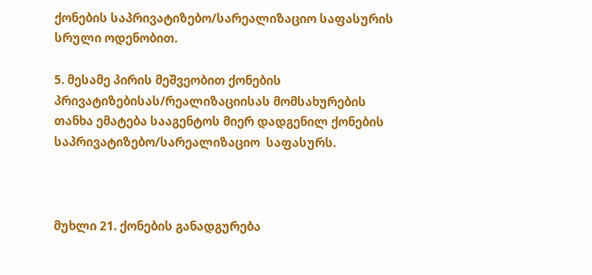ქონების საპრივატიზებო/სარეალიზაციო საფასურის სრული ოდენობით.

5. მესამე პირის მეშვეობით ქონების პრივატიზებისას/რეალიზაციისას მომსახურების თანხა ემატება სააგენტოს მიერ დადგენილ ქონების საპრივატიზებო/სარეალიზაციო  საფასურს.



მუხლი 21. ქონების განადგურება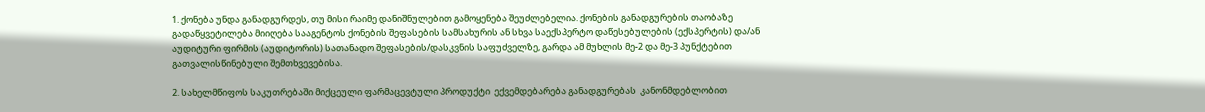1. ქონება უნდა განადგურდეს, თუ მისი რაიმე დანიშნულებით გამოყენება შეუძლებელია. ქონების განადგურების თაობაზე გადაწყვეტილება მიიღება სააგენტოს ქონების შეფასების სამსახურის ან სხვა საექსპერტო დაწესებულების (ექსპერტის) და/ან აუდიტური ფირმის (აუდიტორის) სათანადო შეფასების/დასკვნის საფუძველზე, გარდა ამ მუხლის მე-2 და მე-3 პუნქტებით გათვალისწინებული შემთხვევებისა.

2. სახელმწიფოს საკუთრებაში მიქცეული ფარმაცევტული პროდუქტი  ექვემდებარება განადგურებას  კანონმდებლობით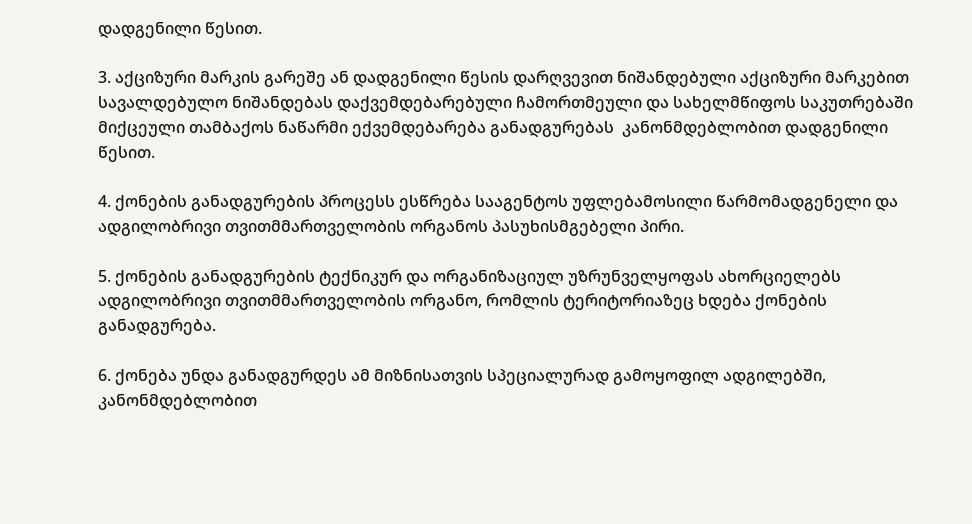დადგენილი წესით.

3. აქციზური მარკის გარეშე ან დადგენილი წესის დარღვევით ნიშანდებული აქციზური მარკებით სავალდებულო ნიშანდებას დაქვემდებარებული ჩამორთმეული და სახელმწიფოს საკუთრებაში მიქცეული თამბაქოს ნაწარმი ექვემდებარება განადგურებას  კანონმდებლობით დადგენილი წესით.

4. ქონების განადგურების პროცესს ესწრება სააგენტოს უფლებამოსილი წარმომადგენელი და ადგილობრივი თვითმმართველობის ორგანოს პასუხისმგებელი პირი.

5. ქონების განადგურების ტექნიკურ და ორგანიზაციულ უზრუნველყოფას ახორციელებს ადგილობრივი თვითმმართველობის ორგანო, რომლის ტერიტორიაზეც ხდება ქონების განადგურება.

6. ქონება უნდა განადგურდეს ამ მიზნისათვის სპეციალურად გამოყოფილ ადგილებში, კანონმდებლობით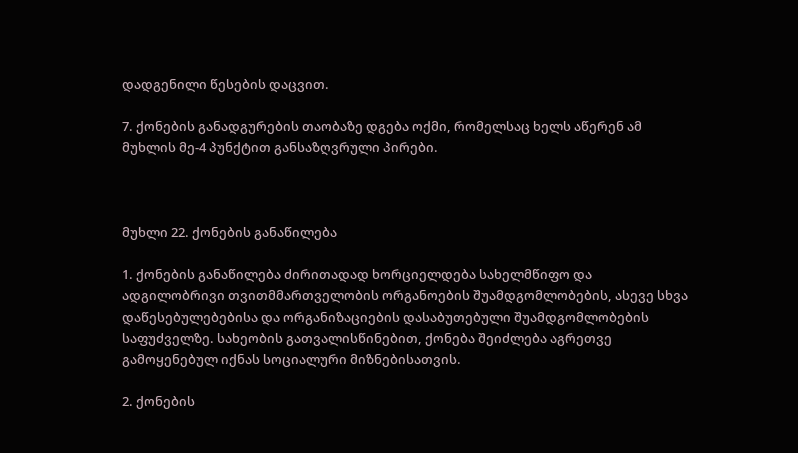დადგენილი წესების დაცვით.

7. ქონების განადგურების თაობაზე დგება ოქმი, რომელსაც ხელს აწერენ ამ მუხლის მე-4 პუნქტით განსაზღვრული პირები.



მუხლი 22. ქონების განაწილება

1. ქონების განაწილება ძირითადად ხორციელდება სახელმწიფო და ადგილობრივი თვითმმართველობის ორგანოების შუამდგომლობების, ასევე სხვა დაწესებულებებისა და ორგანიზაციების დასაბუთებული შუამდგომლობების საფუძველზე. სახეობის გათვალისწინებით, ქონება შეიძლება აგრეთვე გამოყენებულ იქნას სოციალური მიზნებისათვის.

2. ქონების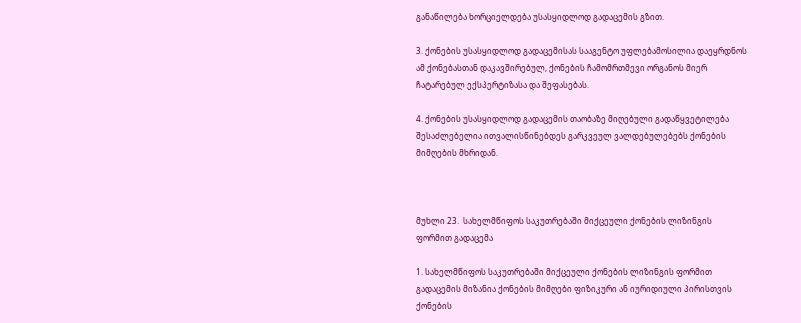განაწილება ხორციელდება უსასყიდლოდ გადაცემის გზით.

3. ქონების უსასყიდლოდ გადაცემისას სააგენტო უფლებამოსილია დაეყრდნოს ამ ქონებასთან დაკავშირებულ, ქონების ჩამომრთმევი ორგანოს მიერ ჩატარებულ ექსპერტიზასა და შეფასებას.

4. ქონების უსასყიდლოდ გადაცემის თაობაზე მიღებული გადაწყვეტილება შესაძლებელია ითვალისწინებდეს გარკვეულ ვალდებულებებს ქონების მიმღების მხრიდან.



მუხლი 23.  სახელმწიფოს საკუთრებაში მიქცეული ქონების ლიზინგის ფორმით გადაცემა

1. სახელმწიფოს საკუთრებაში მიქცეული ქონების ლიზინგის ფორმით გადაცემის მიზანია ქონების მიმღები ფიზიკური ან იურიდიული პირისთვის ქონების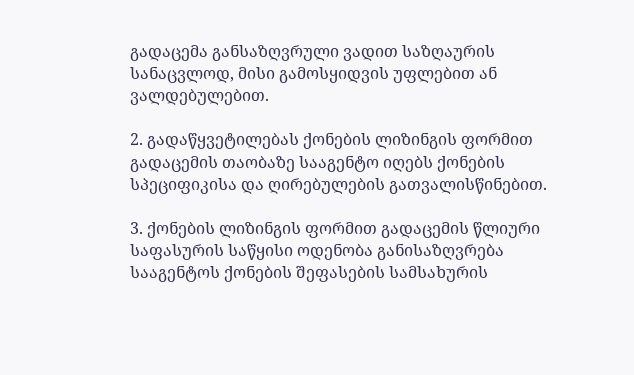გადაცემა განსაზღვრული ვადით საზღაურის სანაცვლოდ, მისი გამოსყიდვის უფლებით ან ვალდებულებით.

2. გადაწყვეტილებას ქონების ლიზინგის ფორმით გადაცემის თაობაზე სააგენტო იღებს ქონების სპეციფიკისა და ღირებულების გათვალისწინებით.

3. ქონების ლიზინგის ფორმით გადაცემის წლიური საფასურის საწყისი ოდენობა განისაზღვრება სააგენტოს ქონების შეფასების სამსახურის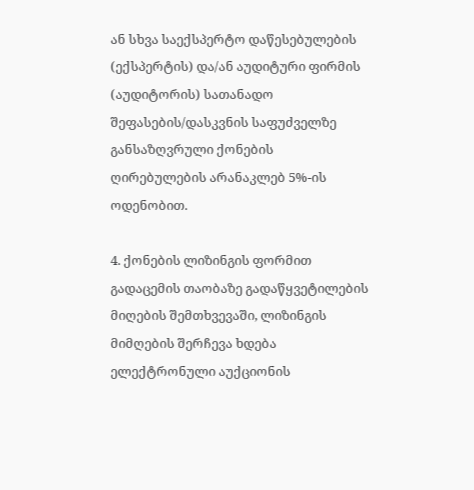ან სხვა საექსპერტო დაწესებულების (ექსპერტის) და/ან აუდიტური ფირმის (აუდიტორის) სათანადო შეფასების/დასკვნის საფუძველზე განსაზღვრული ქონების ღირებულების არანაკლებ 5%-ის ოდენობით.

4. ქონების ლიზინგის ფორმით გადაცემის თაობაზე გადაწყვეტილების მიღების შემთხვევაში, ლიზინგის მიმღების შერჩევა ხდება ელექტრონული აუქციონის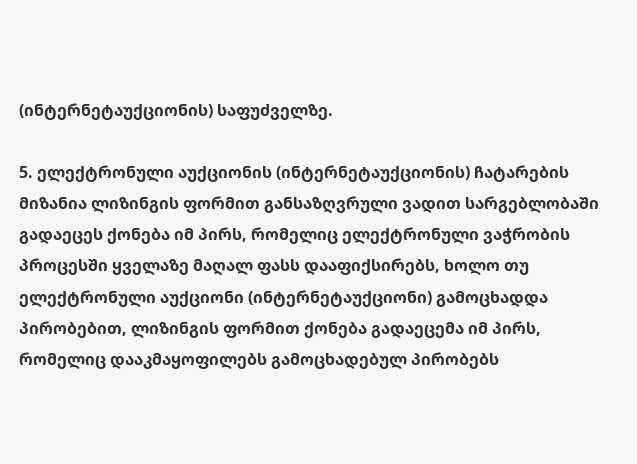(ინტერნეტაუქციონის) საფუძველზე.

5. ელექტრონული აუქციონის (ინტერნეტაუქციონის) ჩატარების მიზანია ლიზინგის ფორმით განსაზღვრული ვადით სარგებლობაში გადაეცეს ქონება იმ პირს, რომელიც ელექტრონული ვაჭრობის პროცესში ყველაზე მაღალ ფასს დააფიქსირებს, ხოლო თუ ელექტრონული აუქციონი (ინტერნეტაუქციონი) გამოცხადდა პირობებით, ლიზინგის ფორმით ქონება გადაეცემა იმ პირს, რომელიც დააკმაყოფილებს გამოცხადებულ პირობებს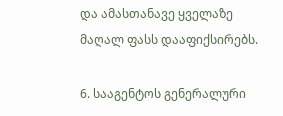და ამასთანავე ყველაზე მაღალ ფასს დააფიქსირებს.

6. სააგენტოს გენერალური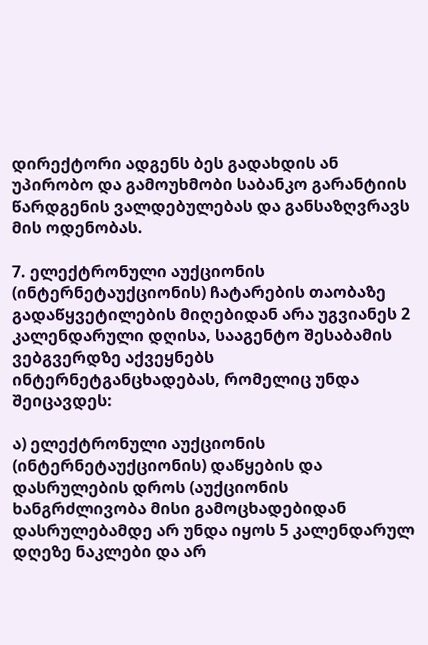დირექტორი ადგენს ბეს გადახდის ან უპირობო და გამოუხმობი საბანკო გარანტიის წარდგენის ვალდებულებას და განსაზღვრავს მის ოდენობას.

7. ელექტრონული აუქციონის (ინტერნეტაუქციონის) ჩატარების თაობაზე გადაწყვეტილების მიღებიდან არა უგვიანეს 2 კალენდარული დღისა, სააგენტო შესაბამის ვებგვერდზე აქვეყნებს ინტერნეტგანცხადებას, რომელიც უნდა შეიცავდეს:

ა) ელექტრონული აუქციონის (ინტერნეტაუქციონის) დაწყების და დასრულების დროს (აუქციონის ხანგრძლივობა მისი გამოცხადებიდან დასრულებამდე არ უნდა იყოს 5 კალენდარულ დღეზე ნაკლები და არ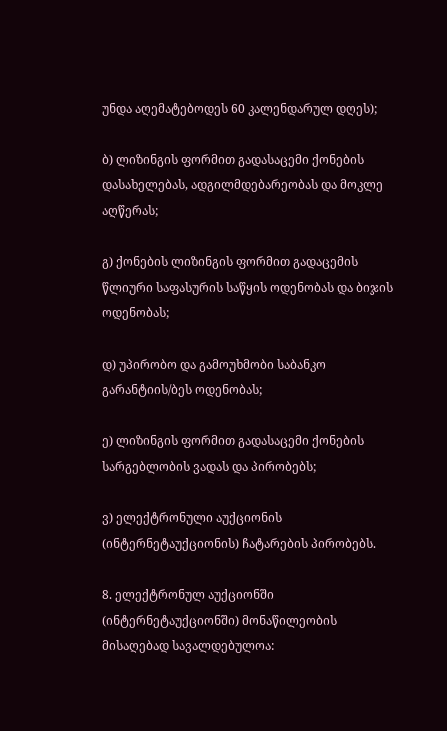უნდა აღემატებოდეს 60 კალენდარულ დღეს);

ბ) ლიზინგის ფორმით გადასაცემი ქონების დასახელებას, ადგილმდებარეობას და მოკლე აღწერას;

გ) ქონების ლიზინგის ფორმით გადაცემის წლიური საფასურის საწყის ოდენობას და ბიჯის ოდენობას;

დ) უპირობო და გამოუხმობი საბანკო გარანტიის/ბეს ოდენობას;

ე) ლიზინგის ფორმით გადასაცემი ქონების სარგებლობის ვადას და პირობებს;

ვ) ელექტრონული აუქციონის (ინტერნეტაუქციონის) ჩატარების პირობებს.

8. ელექტრონულ აუქციონში (ინტერნეტაუქციონში) მონაწილეობის მისაღებად სავალდებულოა: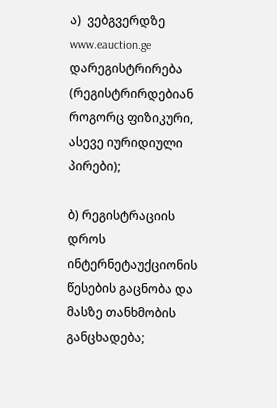ა)  ვებგვერდზე www.eauction.ge დარეგისტრირება (რეგისტრირდებიან როგორც ფიზიკური, ასევე იურიდიული პირები);

ბ) რეგისტრაციის დროს ინტერნეტაუქციონის წესების გაცნობა და მასზე თანხმობის განცხადება;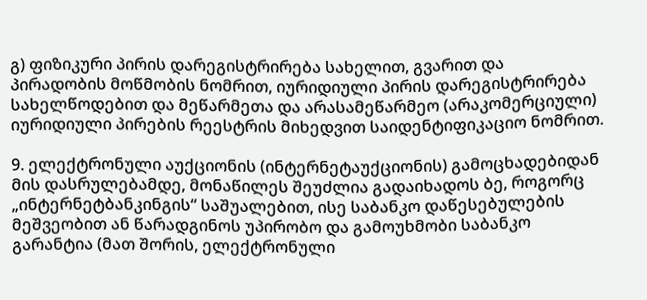გ) ფიზიკური პირის დარეგისტრირება სახელით, გვარით და პირადობის მოწმობის ნომრით, იურიდიული პირის დარეგისტრირება სახელწოდებით და მეწარმეთა და არასამეწარმეო (არაკომერციული) იურიდიული პირების რეესტრის მიხედვით საიდენტიფიკაციო ნომრით.

9. ელექტრონული აუქციონის (ინტერნეტაუქციონის) გამოცხადებიდან მის დასრულებამდე, მონაწილეს შეუძლია გადაიხადოს ბე, როგორც „ინტერნეტბანკინგის“ საშუალებით, ისე საბანკო დაწესებულების მეშვეობით ან წარადგინოს უპირობო და გამოუხმობი საბანკო გარანტია (მათ შორის, ელექტრონული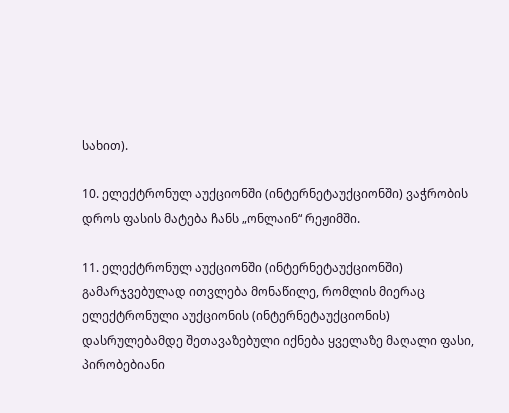სახით).

10. ელექტრონულ აუქციონში (ინტერნეტაუქციონში) ვაჭრობის დროს ფასის მატება ჩანს „ონლაინ“ რეჟიმში.

11. ელექტრონულ აუქციონში (ინტერნეტაუქციონში) გამარჯვებულად ითვლება მონაწილე, რომლის მიერაც ელექტრონული აუქციონის (ინტერნეტაუქციონის) დასრულებამდე შეთავაზებული იქნება ყველაზე მაღალი ფასი, პირობებიანი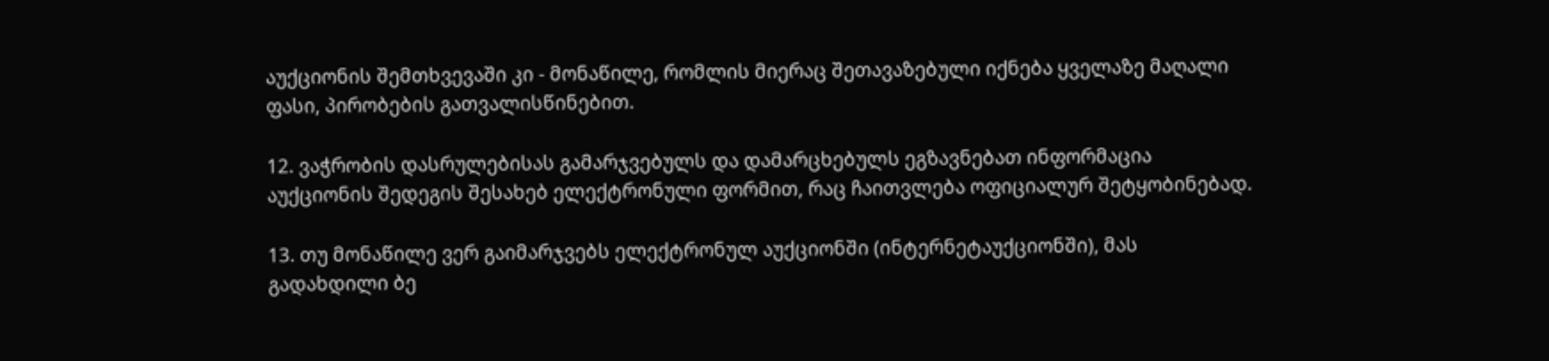აუქციონის შემთხვევაში კი - მონაწილე, რომლის მიერაც შეთავაზებული იქნება ყველაზე მაღალი ფასი, პირობების გათვალისწინებით.

12. ვაჭრობის დასრულებისას გამარჯვებულს და დამარცხებულს ეგზავნებათ ინფორმაცია აუქციონის შედეგის შესახებ ელექტრონული ფორმით, რაც ჩაითვლება ოფიციალურ შეტყობინებად.

13. თუ მონაწილე ვერ გაიმარჯვებს ელექტრონულ აუქციონში (ინტერნეტაუქციონში), მას გადახდილი ბე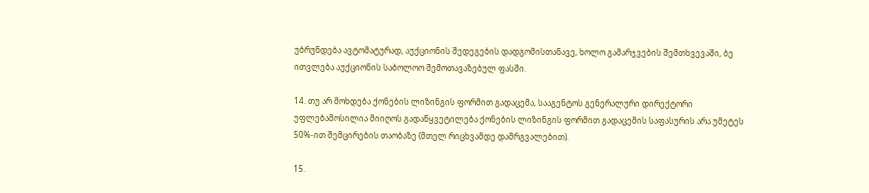უბრუნდება ავტომატურად, აუქციონის შედეგების დადგომისთანავე, ხოლო გამარჯვების შემთხვევაში, ბე ითვლება აუქციონის საბოლოო შემოთავაზებულ ფასში.

14. თუ არ მოხდება ქონების ლიზინგის ფორმით გადაცემა, სააგენტოს გენერალური დირექტორი უფლებამოსილია მიიღოს გადაწყვეტილება ქონების ლიზინგის ფორმით გადაცემის საფასურის არა უმეტეს 50%-ით შემცირების თაობაზე (მთელ რიცხვამდე დამრგვალებით).

15.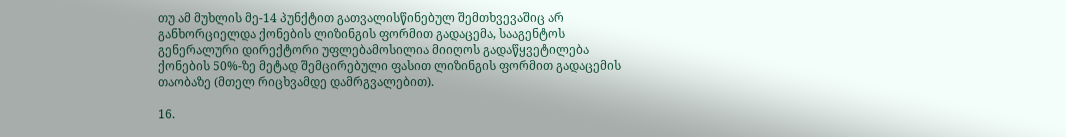თუ ამ მუხლის მე-14 პუნქტით გათვალისწინებულ შემთხვევაშიც არ განხორციელდა ქონების ლიზინგის ფორმით გადაცემა, სააგენტოს გენერალური დირექტორი უფლებამოსილია მიიღოს გადაწყვეტილება ქონების 50%-ზე მეტად შემცირებული ფასით ლიზინგის ფორმით გადაცემის თაობაზე (მთელ რიცხვამდე დამრგვალებით).

16.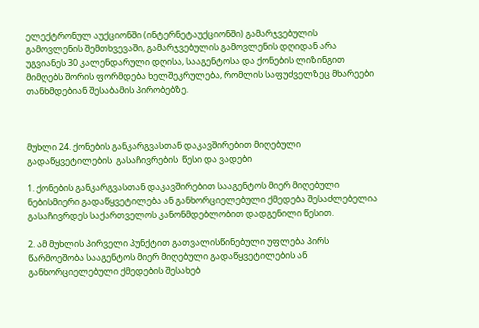ელექტრონულ აუქციონში (ინტერნეტაუქციონში) გამარჯვებულის გამოვლენის შემთხვევაში, გამარჯვებულის გამოვლენის დღიდან არა უგვიანეს 30 კალენდარული დღისა, სააგენტოსა და ქონების ლიზინგით მიმღებს შორის ფორმდება ხელშეკრულება, რომლის საფუძველზეც მხარეები თანხმდებიან შესაბამის პირობებზე.



მუხლი 24. ქონების განკარგვასთან დაკავშირებით მიღებული გადაწყვეტილების  გასაჩივრების  წესი და ვადები

1. ქონების განკარგვასთან დაკავშირებით სააგენტოს მიერ მიღებული ნებისმიერი გადაწყვეტილება ან განხორციელებული ქმედება შესაძლებელია გასაჩივრდეს საქართველოს კანონმდებლობით დადგენილი წესით.

2. ამ მუხლის პირველი პუნქტით გათვალისწინებული უფლება პირს წარმოეშობა სააგენტოს მიერ მიღებული გადაწყვეტილების ან განხორციელებული ქმედების შესახებ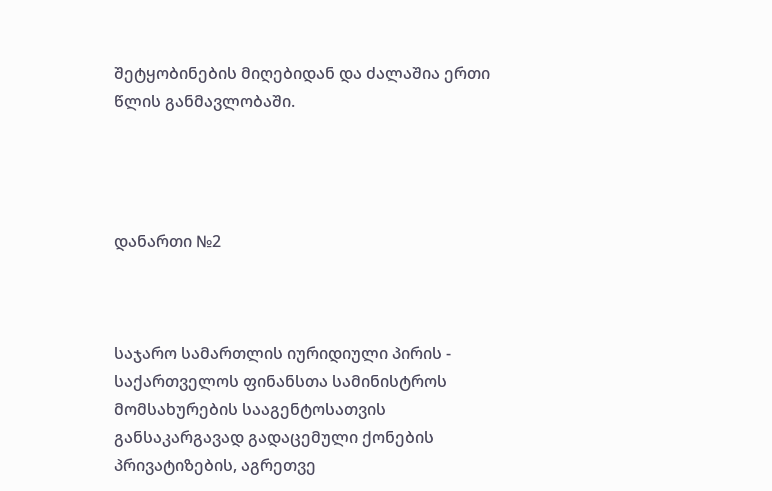შეტყობინების მიღებიდან და ძალაშია ერთი წლის განმავლობაში.




დანართი №2



საჯარო სამართლის იურიდიული პირის - საქართველოს ფინანსთა სამინისტროს მომსახურების სააგენტოსათვის განსაკარგავად გადაცემული ქონების პრივატიზების, აგრეთვე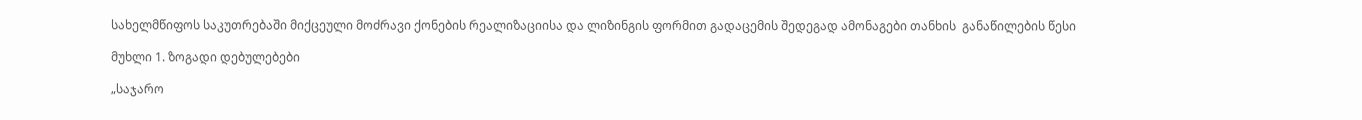სახელმწიფოს საკუთრებაში მიქცეული მოძრავი ქონების რეალიზაციისა და ლიზინგის ფორმით გადაცემის შედეგად ამონაგები თანხის  განაწილების წესი

მუხლი 1. ზოგადი დებულებები

„საჯარო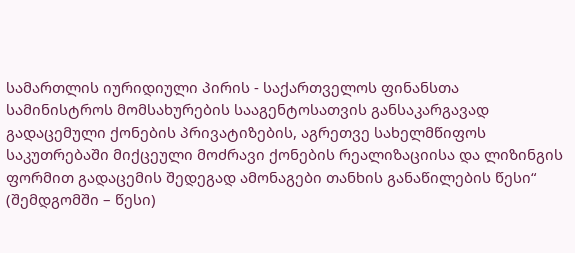სამართლის იურიდიული პირის - საქართველოს ფინანსთა სამინისტროს მომსახურების სააგენტოსათვის განსაკარგავად გადაცემული ქონების პრივატიზების, აგრეთვე სახელმწიფოს საკუთრებაში მიქცეული მოძრავი ქონების რეალიზაციისა და ლიზინგის ფორმით გადაცემის შედეგად ამონაგები თანხის განაწილების წესი“  (შემდგომში – წესი)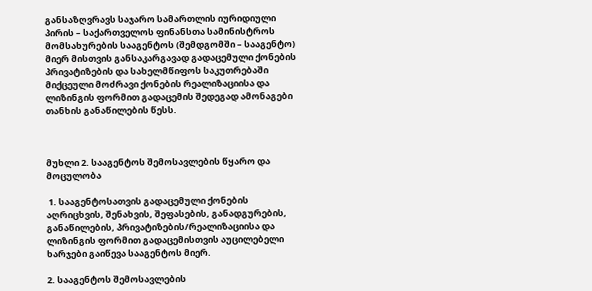განსაზღვრავს საჯარო სამართლის იურიდიული პირის – საქართველოს ფინანსთა სამინისტროს მომსახურების სააგენტოს (შემდგომში – სააგენტო) მიერ მისთვის განსაკარგავად გადაცემული ქონების პრივატიზების და სახელმწიფოს საკუთრებაში მიქცეული მოძრავი ქონების რეალიზაციისა და ლიზინგის ფორმით გადაცემის შედეგად ამონაგები თანხის განაწილების წესს.



მუხლი 2. სააგენტოს შემოსავლების წყარო და მოცულობა

 1. სააგენტოსათვის გადაცემული ქონების აღრიცხვის, შენახვის, შეფასების, განადგურების, განაწილების, პრივატიზების/რეალიზაციისა და ლიზინგის ფორმით გადაცემისთვის აუცილებელი ხარჯები გაიწევა სააგენტოს მიერ.

2. სააგენტოს შემოსავლების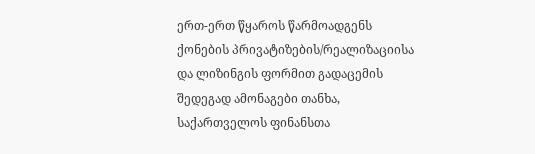ერთ-ერთ წყაროს წარმოადგენს ქონების პრივატიზების/რეალიზაციისა და ლიზინგის ფორმით გადაცემის შედეგად ამონაგები თანხა, საქართველოს ფინანსთა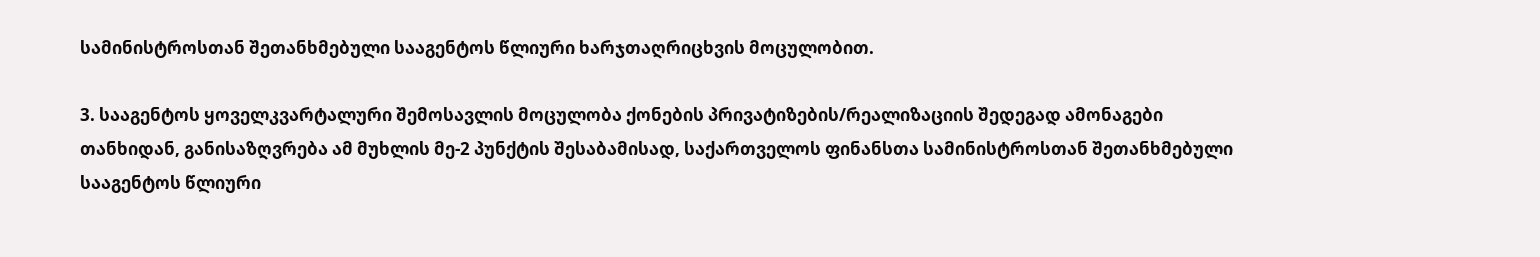სამინისტროსთან შეთანხმებული სააგენტოს წლიური ხარჯთაღრიცხვის მოცულობით.

3. სააგენტოს ყოველკვარტალური შემოსავლის მოცულობა ქონების პრივატიზების/რეალიზაციის შედეგად ამონაგები თანხიდან, განისაზღვრება ამ მუხლის მე-2 პუნქტის შესაბამისად, საქართველოს ფინანსთა სამინისტროსთან შეთანხმებული სააგენტოს წლიური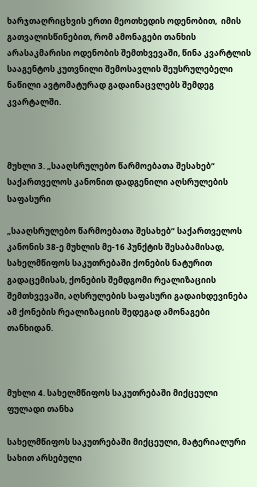ხარჯთაღრიცხვის ერთი მეოთხედის ოდენობით,  იმის გათვალისწინებით, რომ ამონაგები თანხის არასაკმარისი ოდენობის შემთხვევაში, წინა კვარტლის სააგენტოს კუთვნილი შემოსავლის შეუსრულებელი ნაწილი ავტომატურად გადაინაცვლებს შემდეგ კვარტალში.



მუხლი 3. „სააღსრულებო წარმოებათა შესახებ“ საქართველოს კანონით დადგენილი აღსრულების საფასური

„სააღსრულებო წარმოებათა შესახებ“ საქართველოს კანონის 38-ე მუხლის მე-16 პუნქტის შესაბამისად, სახელმწიფოს საკუთრებაში ქონების ნატურით გადაცემისას, ქონების შემდგომი რეალიზაციის შემთხვევაში, აღსრულების საფასური გადაიხდევინება ამ ქონების რეალიზაციის შედეგად ამონაგები თანხიდან.



მუხლი 4. სახელმწიფოს საკუთრებაში მიქცეული ფულადი თანხა

სახელმწიფოს საკუთრებაში მიქცეული, მატერიალური სახით არსებული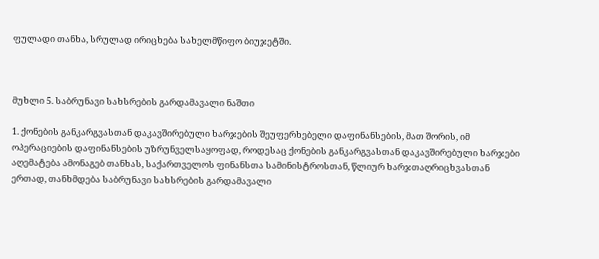ფულადი თანხა, სრულად ირიცხება სახელმწიფო ბიუჯეტში.



მუხლი 5. საბრუნავი სახსრების გარდამავალი ნაშთი

1. ქონების განკარგვასთან დაკავშირებული ხარჯების შეუფერხებელი დაფინანსების, მათ შორის, იმ ოპერაციების დაფინანსების უზრუნველსაყოფად, როდესაც ქონების განკარგვასთან დაკავშირებული ხარჯები აღემატება ამონაგებ თანხას, საქართველოს ფინანსთა სამინისტროსთან, წლიურ ხარჯთაღრიცხვასთან ერთად, თანხმდება საბრუნავი სახსრების გარდამავალი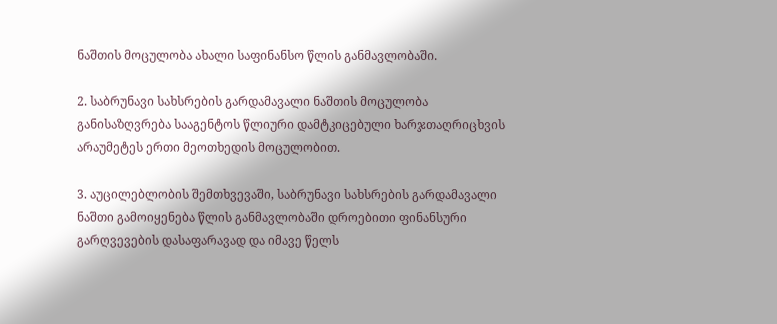ნაშთის მოცულობა ახალი საფინანსო წლის განმავლობაში.

2. საბრუნავი სახსრების გარდამავალი ნაშთის მოცულობა განისაზღვრება სააგენტოს წლიური დამტკიცებული ხარჯთაღრიცხვის არაუმეტეს ერთი მეოთხედის მოცულობით.

3. აუცილებლობის შემთხვევაში, საბრუნავი სახსრების გარდამავალი ნაშთი გამოიყენება წლის განმავლობაში დროებითი ფინანსური გარღვევების დასაფარავად და იმავე წელს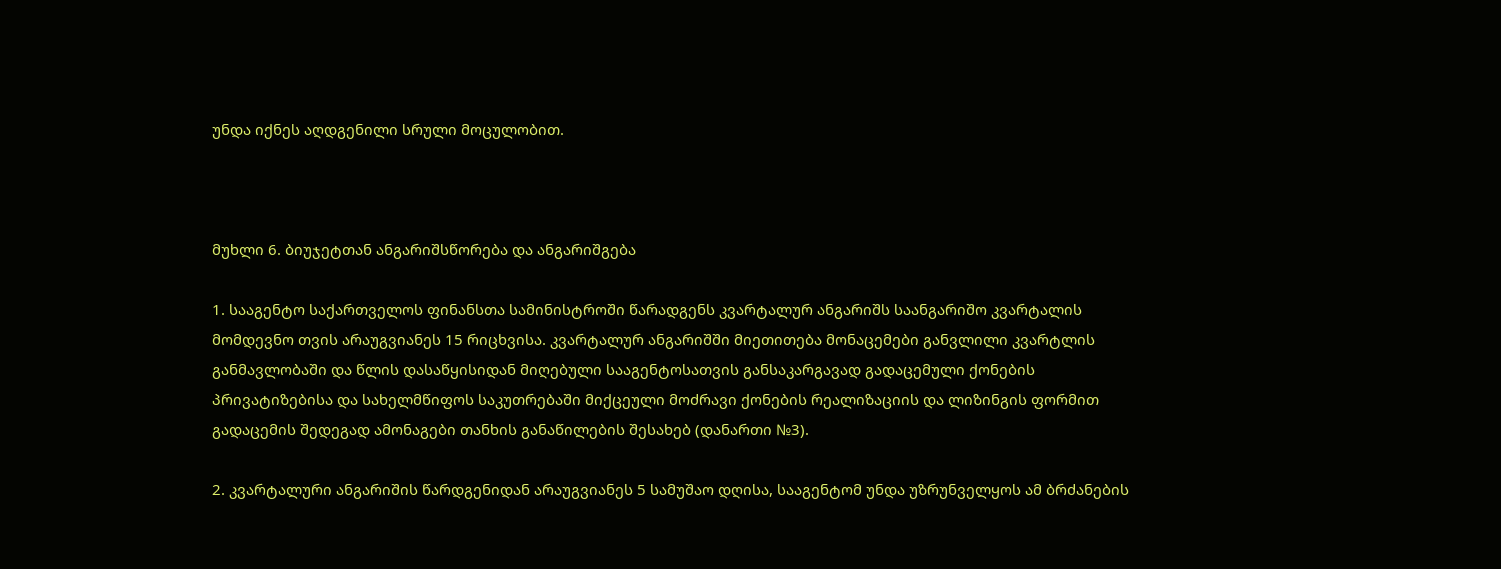უნდა იქნეს აღდგენილი სრული მოცულობით.



მუხლი 6. ბიუჯეტთან ანგარიშსწორება და ანგარიშგება

1. სააგენტო საქართველოს ფინანსთა სამინისტროში წარადგენს კვარტალურ ანგარიშს საანგარიშო კვარტალის მომდევნო თვის არაუგვიანეს 15 რიცხვისა. კვარტალურ ანგარიშში მიეთითება მონაცემები განვლილი კვარტლის განმავლობაში და წლის დასაწყისიდან მიღებული სააგენტოსათვის განსაკარგავად გადაცემული ქონების პრივატიზებისა და სახელმწიფოს საკუთრებაში მიქცეული მოძრავი ქონების რეალიზაციის და ლიზინგის ფორმით გადაცემის შედეგად ამონაგები თანხის განაწილების შესახებ (დანართი №3).

2. კვარტალური ანგარიშის წარდგენიდან არაუგვიანეს 5 სამუშაო დღისა, სააგენტომ უნდა უზრუნველყოს ამ ბრძანების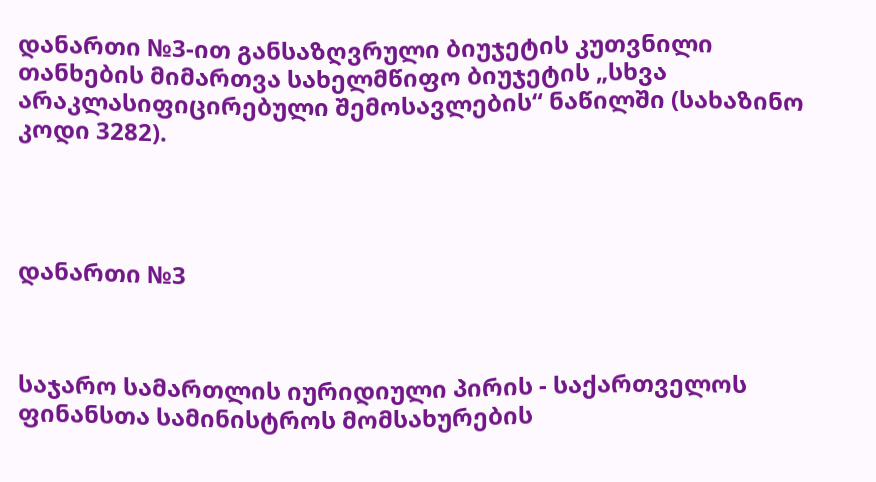დანართი №3-ით განსაზღვრული ბიუჯეტის კუთვნილი თანხების მიმართვა სახელმწიფო ბიუჯეტის „სხვა არაკლასიფიცირებული შემოსავლების“ ნაწილში (სახაზინო კოდი 3282).




დანართი №3



საჯარო სამართლის იურიდიული პირის - საქართველოს ფინანსთა სამინისტროს მომსახურების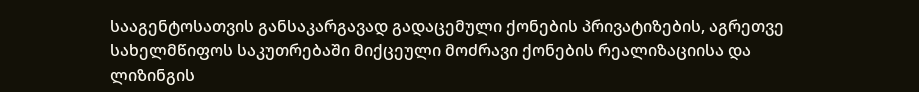სააგენტოსათვის განსაკარგავად გადაცემული ქონების პრივატიზების, აგრეთვე სახელმწიფოს საკუთრებაში მიქცეული მოძრავი ქონების რეალიზაციისა და ლიზინგის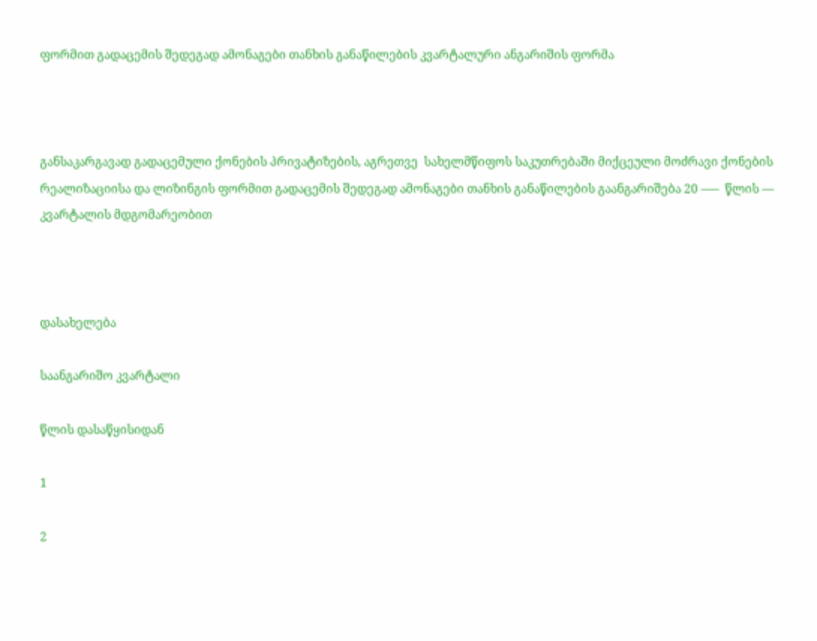ფორმით გადაცემის შედეგად ამონაგები თანხის განაწილების კვარტალური ანგარიშის ფორმა



განსაკარგავად გადაცემული ქონების პრივატიზების, აგრეთვე  სახელმწიფოს საკუთრებაში მიქცეული მოძრავი ქონების რეალიზაციისა და ლიზინგის ფორმით გადაცემის შედეგად ამონაგები თანხის განაწილების გაანგარიშება 20 –––  წლის –– კვარტალის მდგომარეობით



დასახელება

საანგარიშო კვარტალი

წლის დასაწყისიდან

1

2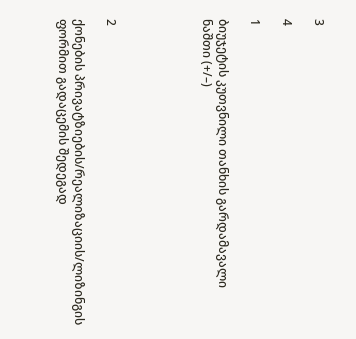3

4

1

ბიუჯეტის კუთვნილი თანხის გარდამავალი ნაშთი (+/–)





2

ქონების პრივატზიების/რეალიზაციის/ლიზინგის ფორმით გადაცემის შედეგად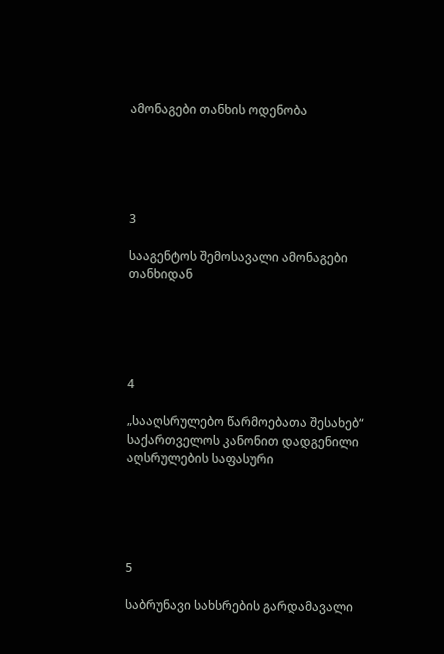ამონაგები თანხის ოდენობა





3

სააგენტოს შემოსავალი ამონაგები თანხიდან





4

„სააღსრულებო წარმოებათა შესახებ“ საქართველოს კანონით დადგენილი აღსრულების საფასური





5

საბრუნავი სახსრების გარდამავალი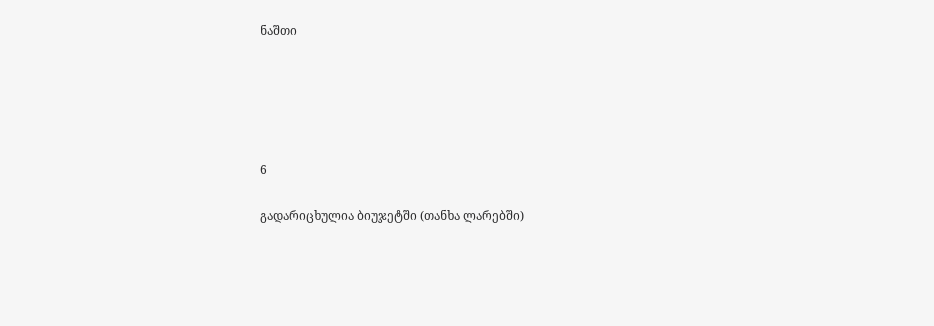ნაშთი





6

გადარიცხულია ბიუჯეტში (თანხა ლარებში)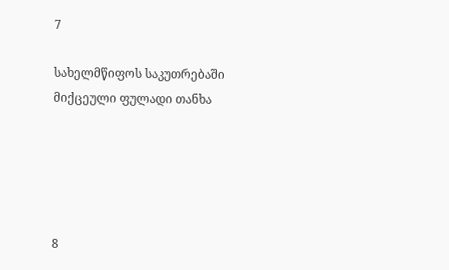7

სახელმწიფოს საკუთრებაში მიქცეული ფულადი თანხა





8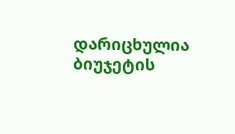დარიცხულია ბიუჯეტის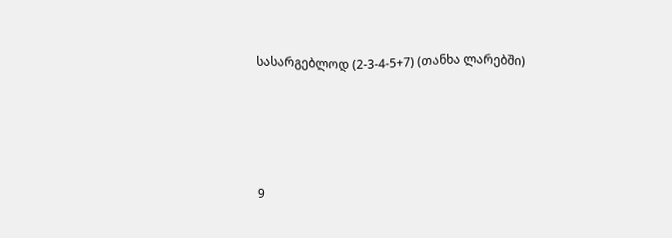სასარგებლოდ (2-3-4-5+7) (თანხა ლარებში)





9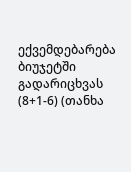ექვემდებარება ბიუჯეტში გადარიცხვას (8+1-6) (თანხა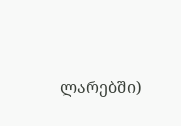ლარებში)